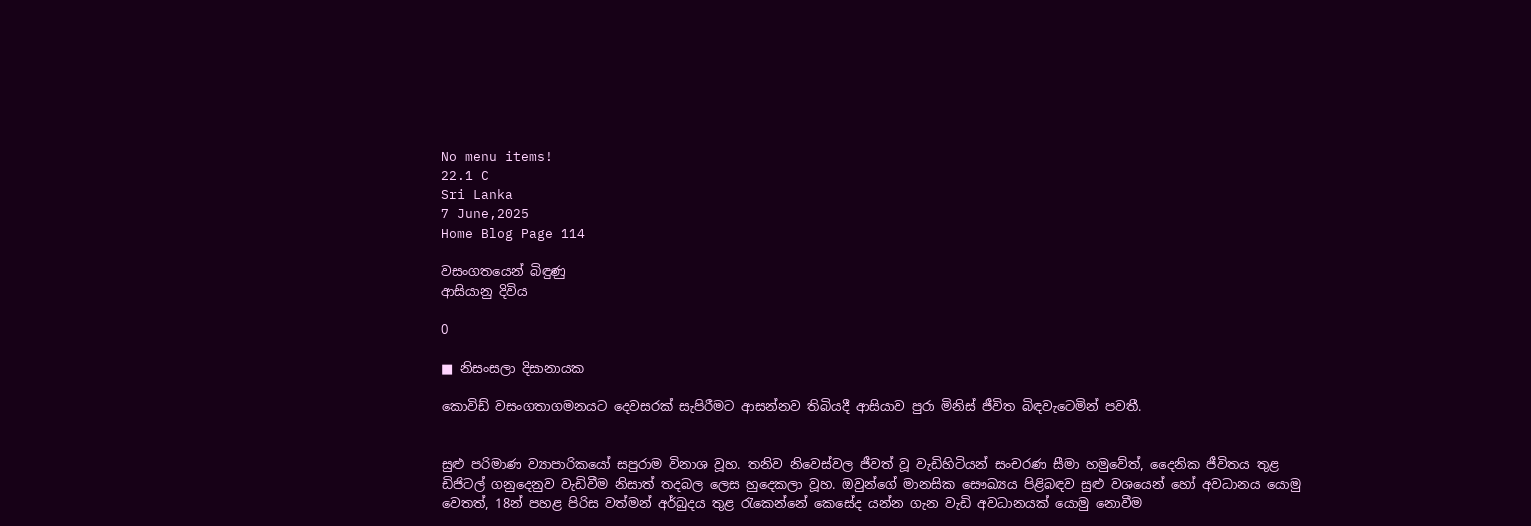No menu items!
22.1 C
Sri Lanka
7 June,2025
Home Blog Page 114

වසංගතයෙන් බිඳුණු
ආසියානු දිවිය

0

■ නිසංසලා දිසානායක

කොවිඩ් වසංගතාගමනයට දෙවසරක් සැපිරීමට ආසන්නව තිබියදී ආසියාව පුරා මිනිස් ජීවිත බිඳවැටෙමින් පවතී.


සුළු පරිමාණ ව්‍යාපාරිකයෝ සපුරාම විනාශ වූහ. තනිව නිවෙස්වල ජීවත් වූ වැඩිහිටියන් සංචරණ සීමා හමුවේත්, දෛනික ජීවිතය තුළ ඩිජිටල් ගනුදෙනුව වැඩිවීම නිසාත් තදබල ලෙස හුදෙකලා වූහ. ඔවුන්ගේ මානසික සෞඛ්‍යය පිළිබඳව සුළු වශයෙන් හෝ අවධානය යොමු වෙතත්, 18න් පහළ පිරිස වත්මන් අර්බුදය තුළ රැකෙන්නේ කෙසේද යන්න ගැන වැඩි අවධානයක් යොමු නොවීම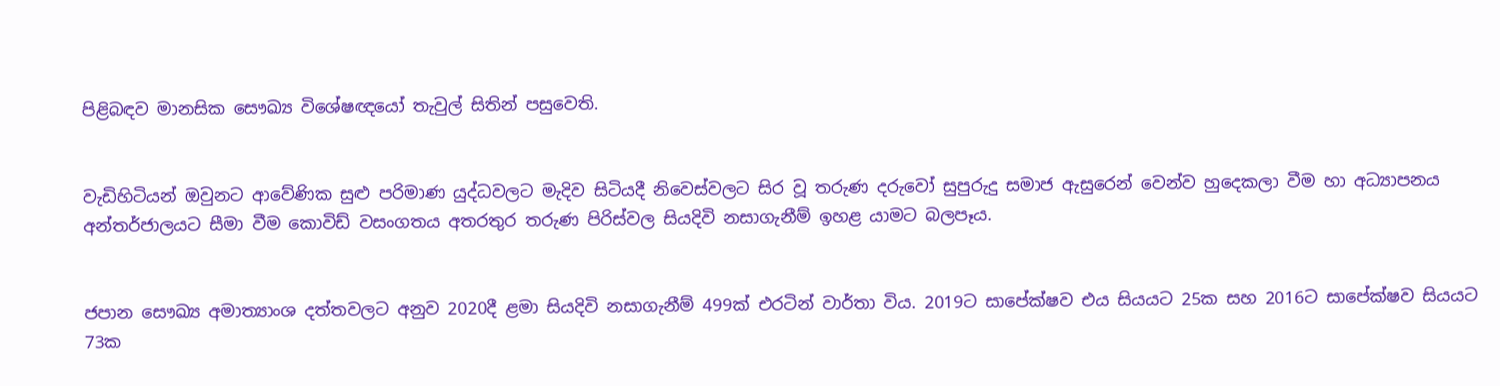පිළිබඳව මානසික සෞඛ්‍ය විශේෂඥයෝ තැවුල් සිතින් පසුවෙති.


වැඩිහිටියන් ඔවුනට ආවේණික සුළු පරිමාණ යුද්ධවලට මැදිව සිටියදී නිවෙස්වලට සිර වූ තරුණ දරුවෝ සුපුරුදු සමාජ ඇසුරෙන් වෙන්ව හුදෙකලා වීම හා අධ්‍යාපනය අන්තර්ජාලයට සීමා වීම කොවිඩ් වසංගතය අතරතුර තරුණ පිරිස්වල සියදිවි නසාගැනීම් ඉහළ යාමට බලපෑය.


ජපාන සෞඛ්‍ය අමාත්‍යාංශ දත්තවලට අනුව 2020දී ළමා සියදිවි නසාගැනීම් 499ක් එරටින් වාර්තා විය. 2019ට සාපේක්ෂව එය සියයට 25ක සහ 2016ට සාපේක්ෂව සියයට 73ක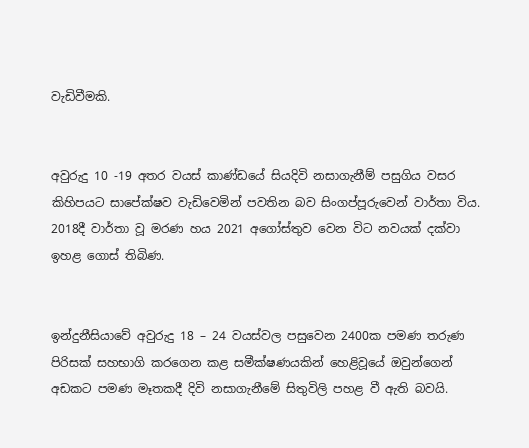වැඩිවීමකි.


අවුරුදු 10 -19 අතර වයස් කාණ්ඩයේ සියදිවි නසාගැනීම් පසුගිය වසර කිහිපයට සාපේක්ෂව වැඩිවෙමින් පවතින බව සිංගප්පූරුවෙන් වාර්තා විය. 2018දී වාර්තා වූ මරණ හය 2021 අගෝස්තුව වෙන විට නවයක් දක්වා ඉහළ ගොස් තිබිණ.


ඉන්දුනීසියාවේ අවුරුදු 18 – 24 වයස්වල පසුවෙන 2400ක පමණ තරුණ පිරිසක් සහභාගි කරගෙන කළ සමීක්ෂණයකින් හෙළිවූයේ ඔවුන්ගෙන් අඩකට පමණ මෑතකදී දිවි නසාගැනීමේ සිතුවිලි පහළ වී ඇති බවයි.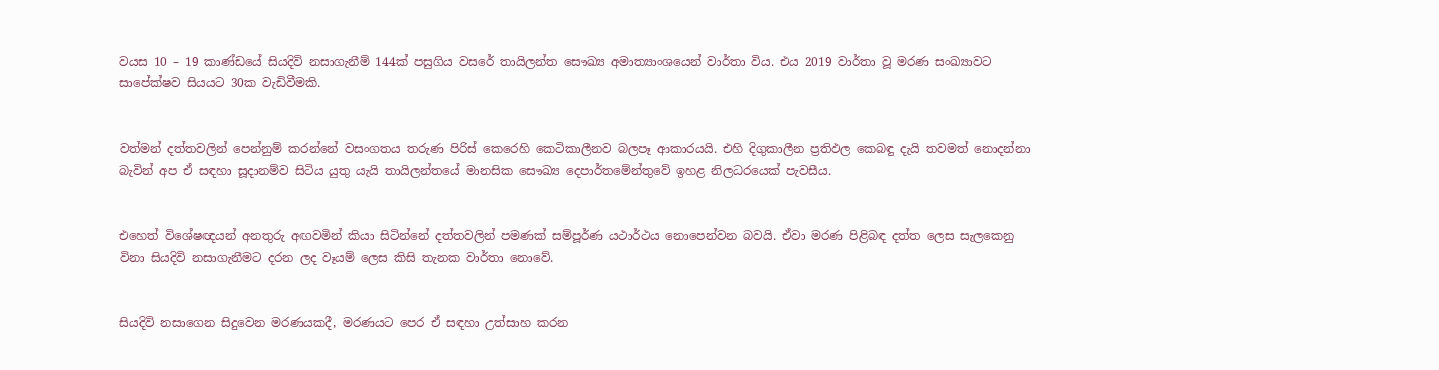වයස 10 – 19 කාණ්ඩයේ සියදිවි නසාගැනීම් 144ක් පසුගිය වසරේ තායිලන්ත සෞඛ්‍ය අමාත්‍යාංශයෙන් වාර්තා විය. එය 2019 වාර්තා වූ මරණ සංඛ්‍යාවට සාපේක්ෂව සියයට 30ක වැඩිවීමකි.


වත්මන් දත්තවලින් පෙන්නුම් කරන්නේ වසංගතය තරුණ පිරිස් කෙරෙහි කෙටිකාලීනව බලපෑ ආකාරයයි. එහි දිගුකාලීන ප්‍රතිඵල කෙබඳු දැයි තවමත් නොදන්නා බැවින් අප ඒ සඳහා සූදානම්ව සිටිය යුතු යැයි තායිලන්තයේ මානසික සෞඛ්‍ය දෙපාර්තමේන්තුවේ ඉහළ නිලධරයෙක් පැවසීය.


එහෙත් විශේෂඥයන් අනතුරු අඟවමින් කියා සිටින්නේ දත්තවලින් පමණක් සම්පූර්ණ යථාර්ථය නොපෙන්වන බවයි. ඒවා මරණ පිළිබඳ දත්ත ලෙස සැලකෙනු විනා සියදිවි නසාගැනීමට දරන ලද වෑයම් ලෙස කිසි තැනක වාර්තා නොවේ.


සියදිවි නසාගෙන සිදුවෙන මරණයකදී, මරණයට පෙර ඒ සඳහා උත්සාහ කරන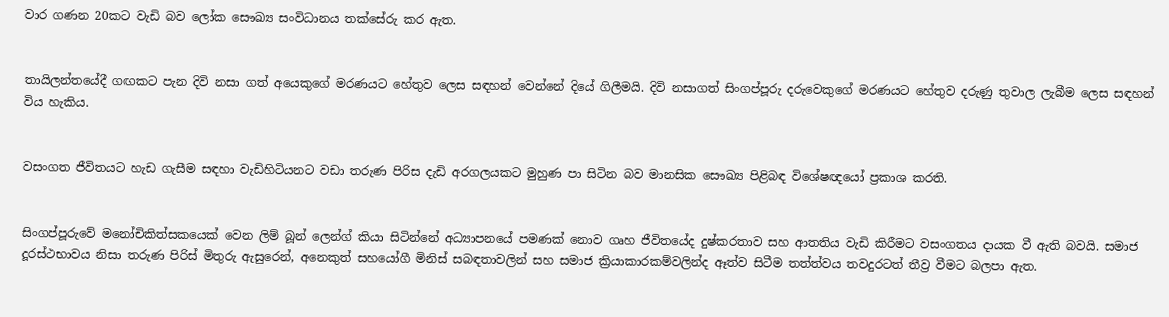වාර ගණන 20කට වැඩි බව ලෝක සෞඛ්‍ය සංවිධානය තක්සේරු කර ඇත.


තායිලන්තයේදී ගඟකට පැන දිවි නසා ගත් අයෙකුගේ මරණයට හේතුව ලෙස සඳහන් වෙන්නේ දියේ ගිලීමයි. දිවි නසාගත් සිංගප්පූරු දරුවෙකුගේ මරණයට හේතුව දරුණු තුවාල ලැබීම ලෙස සඳහන් විය හැකිය.


වසංගත ජීවිතයට හැඩ ගැසීම සඳහා වැඩිහිටියනට වඩා තරුණ පිරිස දැඩි අරගලයකට මුහුණ පා සිටින බව මානසික සෞඛ්‍ය පිළිබඳ විශේෂඥයෝ ප්‍රකාශ කරති.


සිංගප්පූරුවේ මනෝචිකිත්සකයෙක් වෙන ලිම් බූන් ලෙන්ග් කියා සිටින්නේ අධ්‍යාපනයේ පමණක් නොව ගෘහ ජීවිතයේද දුෂ්කරතාව සහ ආතතිය වැඩි කිරීමට වසංගතය දායක වී ඇති බවයි. සමාජ දූරස්ථභාවය නිසා තරුණ පිරිස් මිතුරු ඇසුරෙන්, අනෙකුත් සහයෝගී මිනිස් සබඳතාවලින් සහ සමාජ ක්‍රියාකාරකම්වලින්ද ඈත්ව සිටීම තත්ත්වය තවදුරටත් තීව්‍ර වීමට බලපා ඇත.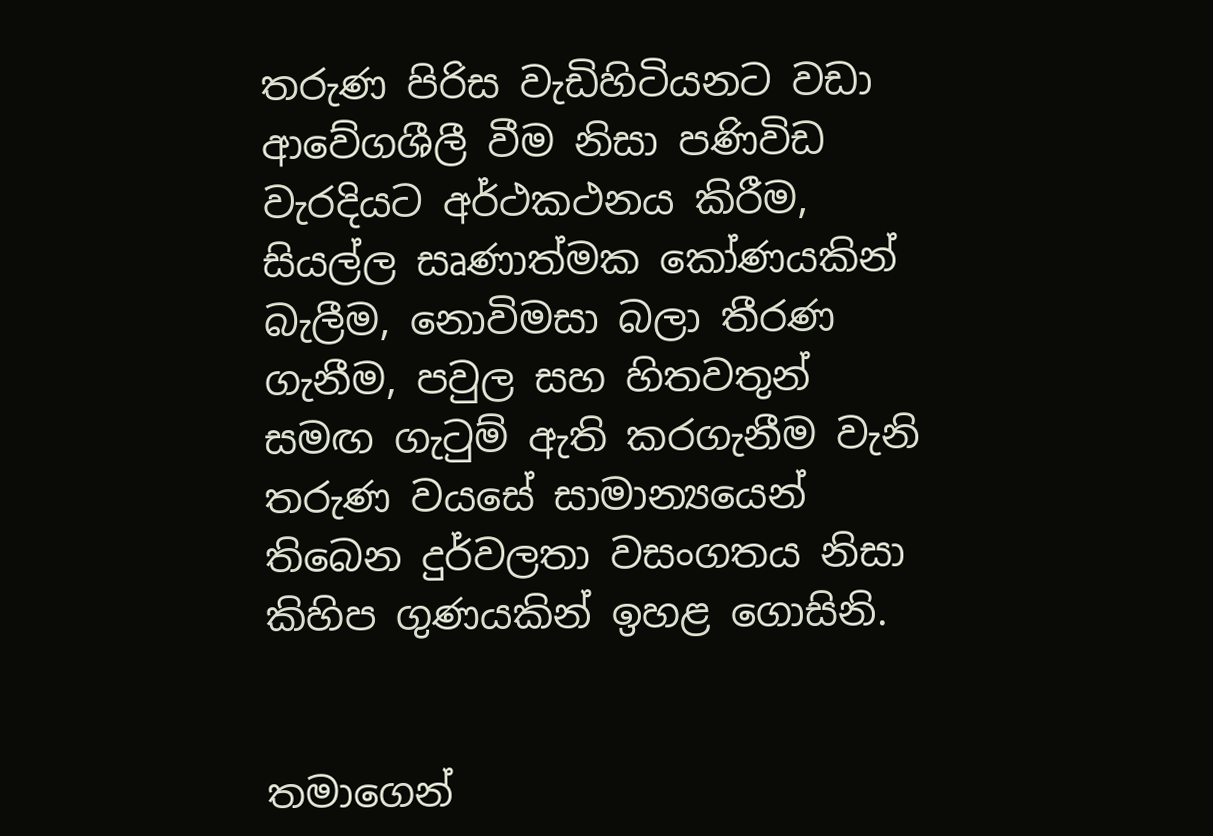තරුණ පිරිස වැඩිහිටියනට වඩා ආවේගශීලී වීම නිසා පණිවිඩ වැරදියට අර්ථකථනය කිරීම, සියල්ල සෘණාත්මක කෝණයකින් බැලීම, නොවිමසා බලා තීරණ ගැනීම, පවුල සහ හිතවතුන් සමඟ ගැටුම් ඇති කරගැනීම වැනි තරුණ වයසේ සාමාන්‍යයෙන් තිබෙන දුර්වලතා වසංගතය නිසා කිහිප ගුණයකින් ඉහළ ගොසිනි.


තමාගෙන්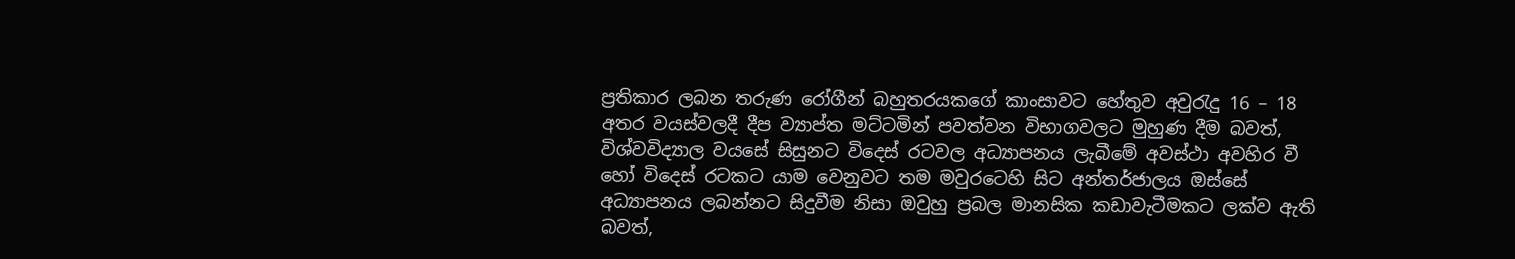ප්‍රතිකාර ලබන තරුණ රෝගීන් බහුතරයකගේ කාංසාවට හේතුව අවුරැදු 16 – 18 අතර වයස්වලදී දීප ව්‍යාප්ත මට්ටමින් පවත්වන විභාගවලට මුහුණ දීම බවත්, විශ්වවිද්‍යාල වයසේ සිසුනට විදෙස් රටවල අධ්‍යාපනය ලැබීමේ අවස්ථා අවහිර වී හෝ විදෙස් රටකට යාම වෙනුවට තම මවුරටෙහි සිට අන්තර්ජාලය ඔස්සේ අධ්‍යාපනය ලබන්නට සිදුවීම නිසා ඔවුහු ප්‍රබල මානසික කඩාවැටීමකට ලක්ව ඇති බවත්,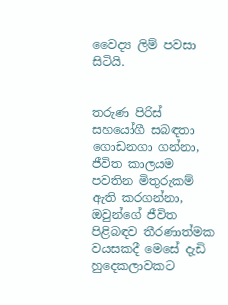වෛද්‍ය ලිම් පවසා සිටියි.


තරුණ පිරිස් සහයෝගී සබඳතා ගොඩනගා ගන්නා, ජීවිත කාලයම පවතින මිතුරුකම් ඇති කරගන්නා, ඔවුන්ගේ ජීවිත පිළිබඳව තීරණාත්මක වයසකදී මෙසේ දැඩි හුදෙකලාවකට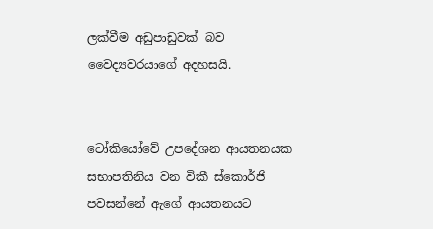ලක්වීම අඩුපාඩුවක් බව වෛද්‍යවරයාගේ අදහසයි.


ටෝකියෝවේ උපදේශන ආයතනයක සභාපතිනිය වන විකී ස්කොර්ජි පවසන්නේ ඇගේ ආයතනයට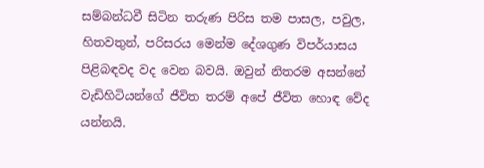සම්බන්ධවී සිටින තරුණ පිරිස තම පාසල, පවුල, හිතවතුන්, පරිසරය මෙන්ම දේශගුණ විපර්යාසය පිළිබඳවද වද වෙන බවයි. ඔවුන් නිතරම අසන්නේ වැඩිහිටියන්ගේ ජීවිත තරම් අපේ ජීවිත හොඳ වේද යන්නයි.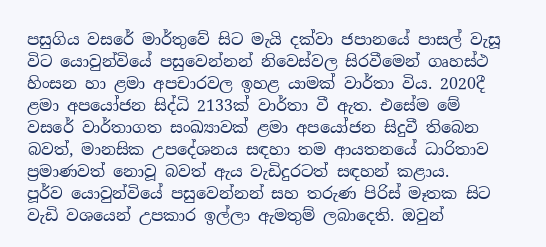පසුගිය වසරේ මාර්තුවේ සිට මැයි දක්වා ජපානයේ පාසල් වැසූ විට යොවුන්වියේ පසුවෙන්නන් නිවෙස්වල සිරවීමෙන් ගෘහස්ථ හිංසන හා ළමා අපචාරවල ඉහළ යාමක් වාර්තා විය. 2020දී ළමා අපයෝජන සිද්ධි 2133ක් වාර්තා වී ඇත. එසේම මේ වසරේ වාර්තාගත සංඛ්‍යාවක් ළමා අපයෝජන සිදුවී තිබෙන බවත්, මානසික උපදේශනය සඳහා තම ආයතනයේ ධාරිතාව ප්‍රමාණවත් නොවූ බවත් ඇය වැඩිදුරටත් සඳහන් කළාය.
පූර්ව යොවුන්වියේ පසුවෙන්නන් සහ තරුණ පිරිස් මෑතක සිට වැඩි වශයෙන් උපකාර ඉල්ලා ඇමතුම් ලබාදෙති. ඔවුන්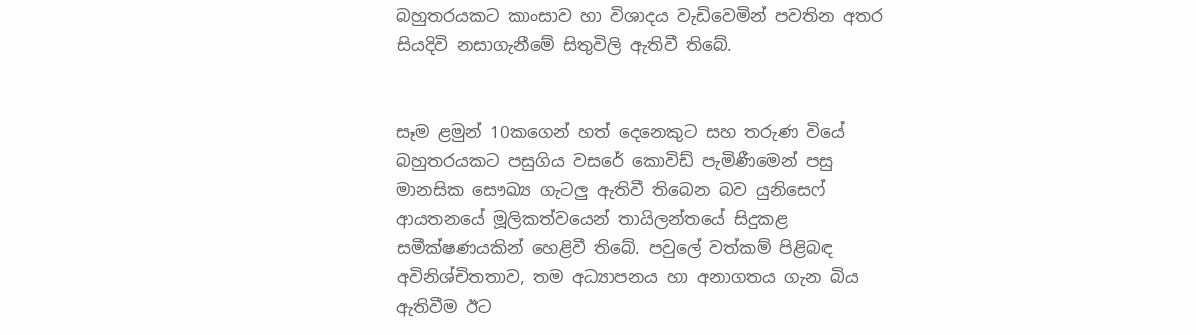බහුතරයකට කාංසාව හා විශාදය වැඩිවෙමින් පවතින අතර සියදිවි නසාගැනීමේ සිතුවිලි ඇතිවී තිබේ.


සෑම ළමුන් 10කගෙන් හත් දෙනෙකුට සහ තරුණ වියේ බහුතරයකට පසුගිය වසරේ කොවිඩ් පැමිණීමෙන් පසු මානසික සෞඛ්‍ය ගැටලු ඇතිවී තිබෙන බව යුනිසෙෆ් ආයතනයේ මූලිකත්වයෙන් තායිලන්තයේ සිදුකළ සමීක්ෂණයකින් හෙළිවී තිබේ. පවුලේ වත්කම් පිළිබඳ අවිනිශ්චිතතාව, තම අධ්‍යාපනය හා අනාගතය ගැන බිය ඇතිවීම ඊට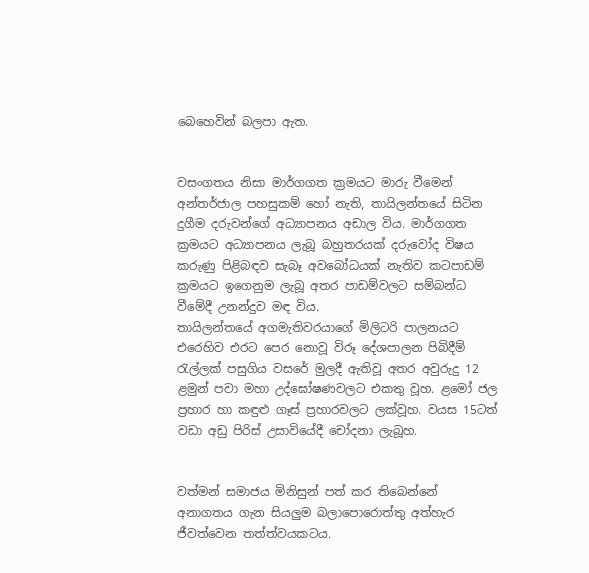බෙහෙවින් බලපා ඇත.


වසංගතය නිසා මාර්ගගත ක්‍රමයට මාරු වීමෙන් අන්තර්ජාල පහසුකම් හෝ නැති, තායිලන්තයේ සිටින දුගීම දරුවන්ගේ අධ්‍යාපනය අඩාල විය. මාර්ගගත ක්‍රමයට අධ්‍යාපනය ලැබූ බහුතරයක් දරුවෝද විෂය කරුණු පිළිබඳව සැබෑ අවබෝධයක් නැතිව කටපාඩම් ක්‍රමයට ඉගෙනුම ලැබූ අතර පාඩම්වලට සම්බන්ධ වීමේදී උනන්දුව මඳ විය.
තායිලන්තයේ අගමැතිවරයාගේ මිලිටරි පාලනයට එරෙහිව එරට පෙර නොවූ විරූ දේශපාලන පිබිදීම් රැල්ලක් පසුගිය වසරේ මුලදී ඇතිවූ අතර අවුරුදු 12 ළමුන් පවා මහා උද්ඝෝෂණවලට එකතු වූහ. ළමෝ ජල ප්‍රහාර හා කඳුළු ගෑස් ප්‍රහාරවලට ලක්වූහ. වයස 15ටත් වඩා අඩු පිරිස් උසාවියේදී චෝදනා ලැබූහ.


වත්මන් සමාජය මිනිසුන් පත් කර තිබෙන්නේ අනාගතය ගැන සියලුම බලාපොරොත්තු අත්හැර ජීවත්වෙන තත්ත්වයකටය.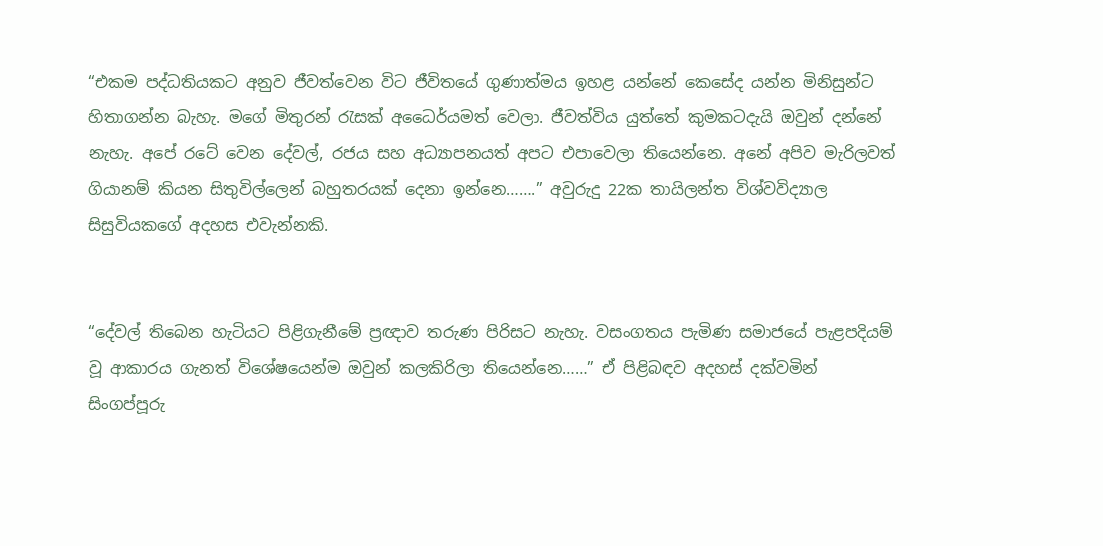“එකම පද්ධතියකට අනුව ජීවත්වෙන විට ජීවිතයේ ගුණාත්මය ඉහළ යන්නේ කෙසේද යන්න මිනිසුන්ට හිතාගන්න බැහැ. මගේ මිතුරන් රැසක් අධෛර්යමත් වෙලා. ජීවත්විය යුත්තේ කුමකටදැයි ඔවුන් දන්නේ නැහැ. අපේ රටේ වෙන දේවල්, රජය සහ අධ්‍යාපනයත් අපට එපාවෙලා තියෙන්නෙ. අනේ අපිව මැරිලවත් ගියානම් කියන සිතුවිල්ලෙන් බහුතරයක් දෙනා ඉන්නෙ…….” අවුරුදු 22ක තායිලන්ත විශ්වවිද්‍යාල සිසුවියකගේ අදහස එවැන්නකි.


“දේවල් තිබෙන හැටියට පිළිගැනීමේ ප්‍රඥාව තරුණ පිරිසට නැහැ. වසංගතය පැමිණ සමාජයේ පැළපදියම් වූ ආකාරය ගැනත් විශේෂයෙන්ම ඔවුන් කලකිරිලා තියෙන්නෙ……” ඒ පිළිබඳව අදහස් දක්වමින් සිංගප්පූරු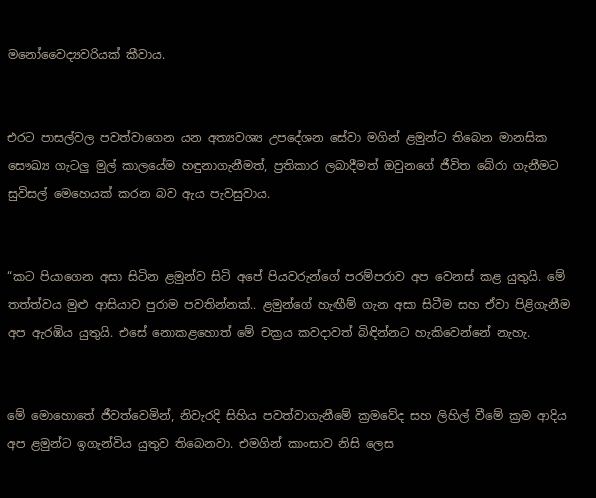මනෝවෛද්‍යවරියක් කීවාය.


එරට පාසල්වල පවත්වාගෙන යන අත්‍යවශ්‍ය උපදේශන සේවා මගින් ළමුන්ට තිබෙන මානසික සෞඛ්‍ය ගැටලු මුල් කාලයේම හඳුනාගැනීමත්, ප්‍රතිකාර ලබාදීමත් ඔවුනගේ ජීවිත බේරා ගැනීමට සුවිසල් මෙහෙයක් කරන බව ඇය පැවසුවාය.


“කට පියාගෙන අසා සිටින ළමුන්ව සිටි අපේ පියවරුන්ගේ පරම්පරාව අප වෙනස් කළ යුතුයි. මේ තත්ත්වය මුළු ආසියාව පුරාම පවතින්නක්.. ළමුන්ගේ හැඟීම් ගැන අසා සිටීම සහ ඒවා පිළිගැනීම අප ඇරඹිය යුතුයි. එසේ නොකළහොත් මේ චක්‍රය කවදාවත් බිඳින්නට හැකිවෙන්නේ නැහැ.


මේ මොහොතේ ජීවත්වෙමින්, නිවැරදි සිහිය පවත්වාගැනීමේ ක්‍රමවේද සහ ලිහිල් වීමේ ක්‍රම ආදිය අප ළමුන්ට ඉගැන්විය යුතුව තිබෙනවා. එමගින් කාංසාව නිසි ලෙස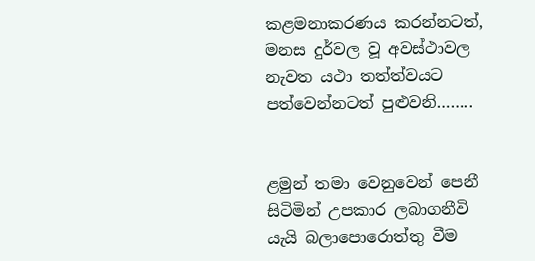කළමනාකරණය කරන්නටත්, මනස දුර්වල වූ අවස්ථාවල නැවත යථා තත්ත්වයට පත්වෙන්නටත් පුළුවනි……..


ළමුන් තමා වෙනුවෙන් පෙනී සිටිමින් උපකාර ලබාගනීවි යැයි බලාපොරොත්තු වීම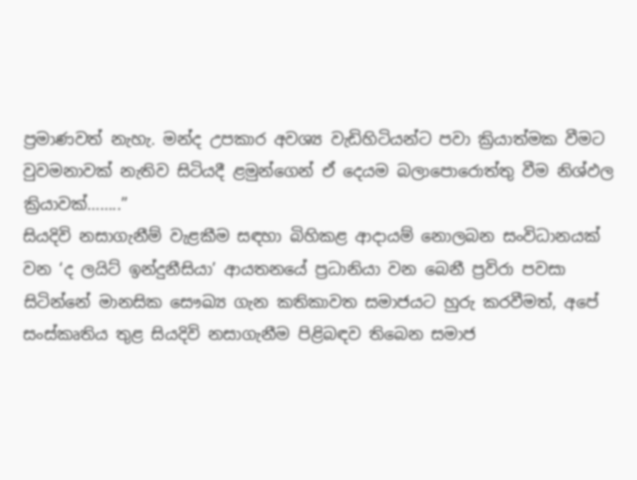ප්‍රමාණවත් නැහැ. මන්ද උපකාර අවශ්‍ය වැඩිහිටියන්ට පවා ක්‍රියාත්මක වීමට වුවමනාවක් නැතිව සිටියදී ළමුන්ගෙන් ඒ දෙයම බලාපොරොත්තු වීම නිශ්ඵල ක්‍රියාවක්……..”
සියදිවි නසාගැනීම් වැළකීම සඳහා බිහිකළ ආදායම් නොලබන සංවිධානයක් වන ‘ද ලයිට් ඉන්දුනීසියා’ ආයතනයේ ප්‍රධානියා වන බෙනී ප්‍රවිරා පවසා සිටින්නේ මානසික සෞඛ්‍ය ගැන කතිකාවත සමාජයට හුරු කරවීමත්, අපේ සංස්කෘතිය තුළ සියදිවි නසාගැනීම පිළිබඳව තිබෙන සමාජ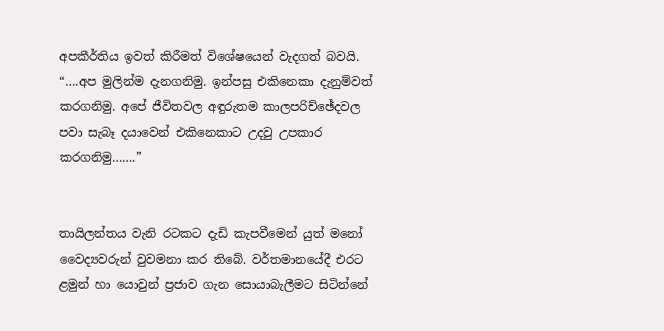අපකීර්තිය ඉවත් කිරීමත් විශේෂයෙන් වැදගත් බවයි.
“….අප මුලින්ම දැනගනිමු. ඉන්පසු එකිනෙකා දැනුම්වත් කරගනිමු. අපේ ජීවිතවල අඳුරුතම කාලපරිච්ඡේදවල පවා සැබෑ දයාවෙන් එකිනෙකාට උදවු උපකාර කරගනිමු…….”


තායිලන්තය වැනි රටකට දැඩි කැපවීමෙන් යුත් මනෝ වෛද්‍යවරුන් වුවමනා කර තිබේ. වර්තමානයේදී එරට ළමුන් හා යොවුන් ප්‍රජාව ගැන සොයාබැලීමට සිටින්නේ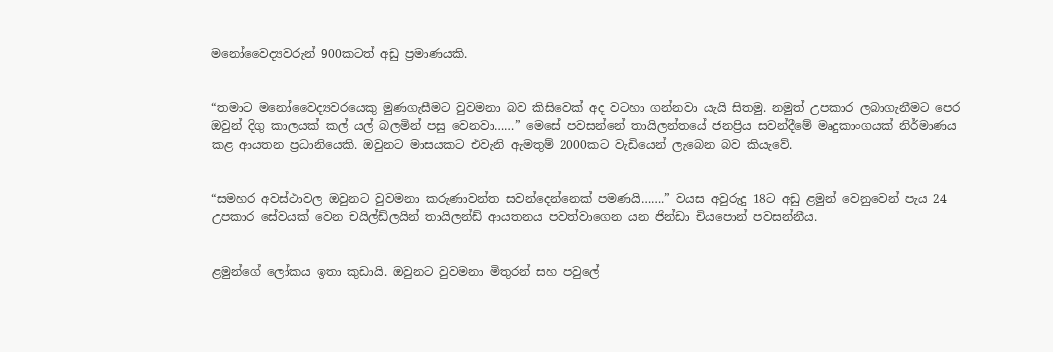මනෝවෛද්‍යවරුන් 900කටත් අඩු ප්‍රමාණයකි.


“තමාට මනෝවෛද්‍යවරයෙකු මුණගැසීමට වුවමනා බව කිසිවෙක් අද වටහා ගන්නවා යැයි සිතමු. නමුත් උපකාර ලබාගැනීමට පෙර ඔවුන් දිගු කාලයක් කල් යල් බලමින් පසු වෙනවා……” මෙසේ පවසන්නේ තායිලන්තයේ ජනප්‍රිය සවන්දීමේ මෘදුකාංගයක් නිර්මාණය කළ ආයතන ප්‍රධානියෙකි. ඔවුනට මාසයකට එවැනි ඇමතුම් 2000කට වැඩියෙන් ලැබෙන බව කියැවේ.


“සමහර අවස්ථාවල ඔවුනට වුවමනා කරුණාවන්ත සවන්දෙන්නෙක් පමණයි…….” වයස අවුරුදු 18ට අඩු ළමුන් වෙනුවෙන් පැය 24 උපකාර සේවයක් වෙන චයිල්ඩ්ලයින් තායිලන්ඩ් ආයතනය පවත්වාගෙන යන ජින්ඩා චියපොන් පවසන්නීය.


ළමුන්ගේ ලෝකය ඉතා කුඩායි. ඔවුනට වුවමනා මිතුරන් සහ පවුලේ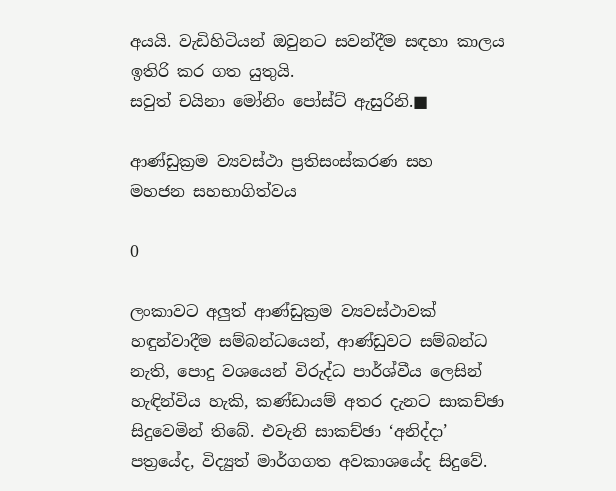අයයි. වැඩිහිටියන් ඔවුනට සවන්දීම සඳහා කාලය ඉතිරි කර ගත යුතුයි.
සවුත් චයිනා මෝනිං පෝස්ට් ඇසුරිනි.■

ආණ්ඩුක්‍රම ව්‍යවස්ථා ප්‍රතිසංස්කරණ සහ
මහජන සහභාගිත්වය

0

ලංකාවට අලුත් ආණ්ඩුක්‍රම ව්‍යවස්ථාවක් හඳුන්වාදීම සම්බන්ධයෙන්, ආණ්ඩුවට සම්බන්ධ නැති, පොදු වශයෙන් විරුද්ධ පාර්ශ්වීය ලෙසින් හැඳින්විය හැකි, කණ්ඩායම් අතර දැනට සාකච්ඡා සිදුවෙමින් තිබේ. එවැනි සාකච්ඡා ‘අනිද්දා’ පත්‍රයේද, විද්‍යුත් මාර්ගගත අවකාශයේද සිදුවේ.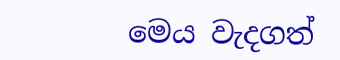මෙය වැදගත්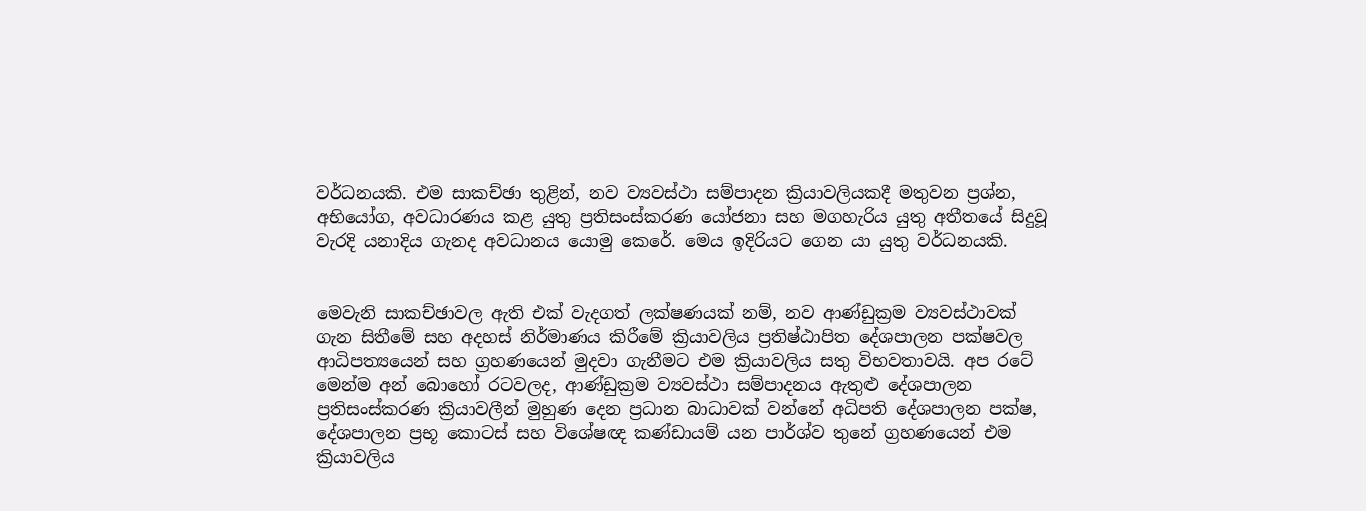වර්ධනයකි. එම සාකච්ඡා තුළින්, නව ව්‍යවස්ථා සම්පාදන ක්‍රියාවලියකදී මතුවන ප්‍රශ්න, අභියෝග, අවධාරණය කළ යුතු ප්‍රතිසංස්කරණ යෝජනා සහ මගහැරිය යුතු අතීතයේ සිදුවූ වැරදි යනාදිය ගැනද අවධානය යොමු කෙරේ. මෙය ඉදිරියට ගෙන යා යුතු වර්ධනයකි.


මෙවැනි සාකච්ඡාවල ඇති එක් වැදගත් ලක්ෂණයක් නම්, නව ආණ්ඩුක්‍රම ව්‍යවස්ථාවක් ගැන සිතීමේ සහ අදහස් නිර්මාණය කිරීමේ ක්‍රියාවලිය ප්‍රතිෂ්ඨාපිත දේශපාලන පක්ෂවල ආධිපත්‍යයෙන් සහ ග්‍රහණයෙන් මුදවා ගැනීමට එම ක්‍රියාවලිය සතු විභවතාවයි. අප රටේ මෙන්ම අන් බොහෝ රටවලද, ආණ්ඩුක්‍රම ව්‍යවස්ථා සම්පාදනය ඇතුළු දේශපාලන ප්‍රතිසංස්කරණ ක්‍රියාවලීන් මුහුණ දෙන ප්‍රධාන බාධාවක් වන්නේ අධිපති දේශපාලන පක්ෂ, දේශපාලන ප්‍රභූ කොටස් සහ විශේෂඥ කණ්ඩායම් යන පාර්ශ්ව තුනේ ග්‍රහණයෙන් එම ක්‍රියාවලිය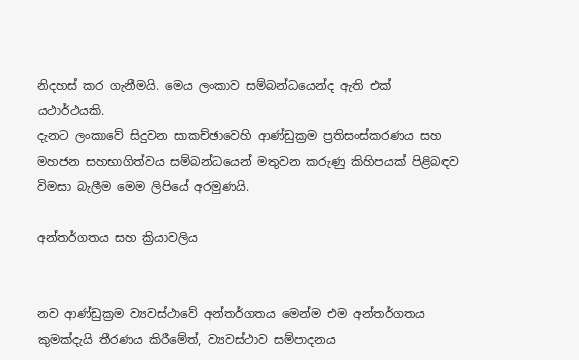නිදහස් කර ගැනීමයි. මෙය ලංකාව සම්බන්ධයෙන්ද ඇති එක් යථාර්ථයකි.
දැනට ලංකාවේ සිදුවන සාකච්ඡාවෙහි ආණ්ඩුක්‍රම ප්‍රතිසංස්කරණය සහ මහජන සහභාගිත්වය සම්බන්ධයෙන් මතුවන කරුණු කිහිපයක් පිළිබඳව විමසා බැලීම මෙම ලිපියේ අරමුණයි.

අන්තර්ගතය සහ ක්‍රියාවලිය


නව ආණ්ඩුක්‍රම ව්‍යවස්ථාවේ අන්තර්ගතය මෙන්ම එම අන්තර්ගතය කුමක්දැයි තීරණය කිරීමේත්, ව්‍යවස්ථාව සම්පාදනය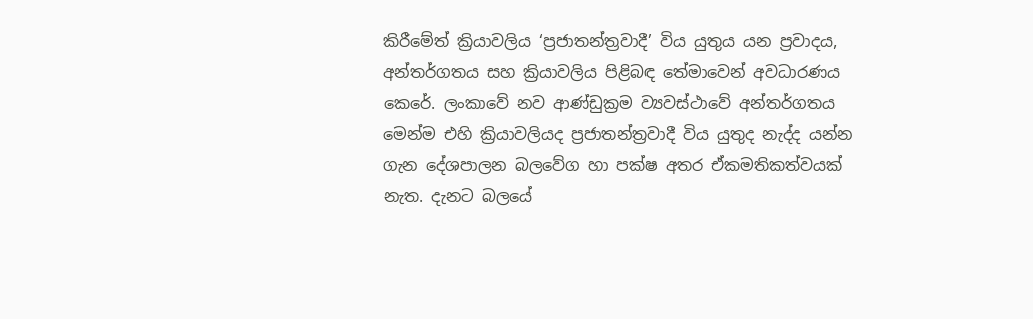කිරීමේත් ක්‍රියාවලිය ‘ප්‍රජාතන්ත්‍රවාදී’ විය යුතුය යන ප්‍රවාදය, අන්තර්ගතය සහ ක්‍රියාවලිය පිළිබඳ තේමාවෙන් අවධාරණය කෙරේ. ලංකාවේ නව ආණ්ඩුක්‍රම ව්‍යවස්ථාවේ අන්තර්ගතය මෙන්ම එහි ක්‍රියාවලියද ප්‍රජාතන්ත්‍රවාදී විය යුතුද නැද්ද යන්න ගැන දේශපාලන බලවේග හා පක්ෂ අතර ඒකමතිකත්වයක් නැත. දැනට බලයේ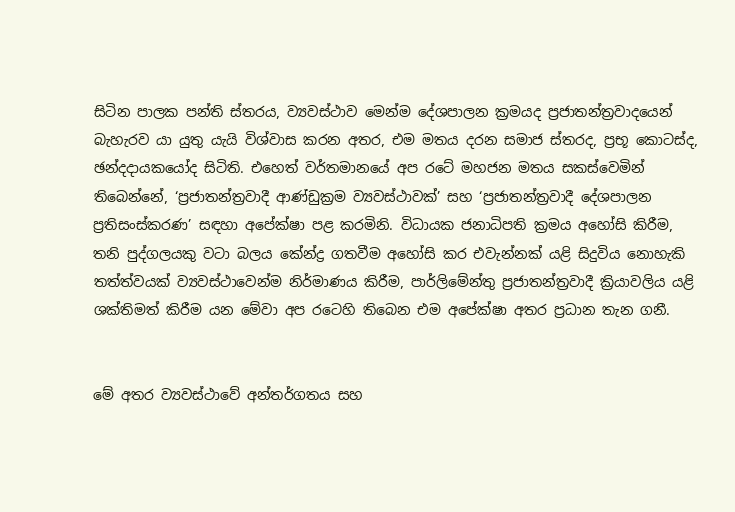සිටින පාලක පන්ති ස්තරය, ව්‍යවස්ථාව මෙන්ම දේශපාලන ක්‍රමයද ප්‍රජාතන්ත්‍රවාදයෙන් බැහැරව යා යුතු යැයි විශ්වාස කරන අතර, එම මතය දරන සමාජ ස්තරද, ප්‍රභූ කොටස්ද, ඡන්දදායකයෝද සිටිති. එහෙත් වර්තමානයේ අප රටේ මහජන මතය සකස්වෙමින් තිබෙන්නේ, ‘ප්‍රජාතන්ත්‍රවාදී ආණ්ඩුක්‍රම ව්‍යවස්ථාවක්’ සහ ‘ප්‍රජාතන්ත්‍රවාදී දේශපාලන ප්‍රතිසංස්කරණ’ සඳහා අපේක්ෂා පළ කරමිනි. විධායක ජනාධිපති ක්‍රමය අහෝසි කිරීම, තනි පුද්ගලයකු වටා බලය කේන්ද්‍ර ගතවීම අහෝසි කර එවැන්නක් යළි සිදුවිය නොහැකි තත්ත්වයක් ව්‍යවස්ථාවෙන්ම නිර්මාණය කිරීම, පාර්ලිමේන්තු ප්‍රජාතන්ත්‍රවාදී ක්‍රියාවලිය යළි ශක්තිමත් කිරීම යන මේවා අප රටෙහි තිබෙන එම අපේක්ෂා අතර ප්‍රධාන තැන ගනී.


මේ අතර ව්‍යවස්ථාවේ අන්තර්ගතය සහ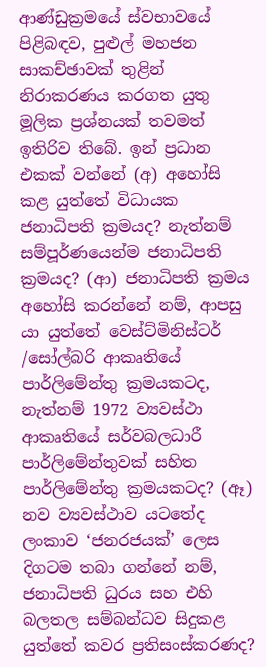ආණ්ඩුක්‍රමයේ ස්වභාවයේ පිළිබඳව, පුළුල් මහජන සාකච්ඡාවක් තුළින් නිරාකරණය කරගත යුතු මූලික ප්‍රශ්නයක් තවමත් ඉතිරිව තිබේ. ඉන් ප්‍රධාන එකක් වන්නේ (අ) අහෝසි කළ යුත්තේ විධායක ජනාධිපති ක්‍රමයද? නැත්නම් සම්පූර්ණයෙන්ම ජනාධිපති ක්‍රමයද? (ආ) ජනාධිපති ක්‍රමය අහෝසි කරන්නේ නම්, ආපසු යා යුත්තේ වෙස්ට්මිනිස්ටර් /සෝල්බරි ආකෘතියේ පාර්ලිමේන්තු ක්‍රමයකටද, නැත්නම් 1972 ව්‍යවස්ථා ආකෘතියේ සර්වබලධාරී පාර්ලිමේන්තුවක් සහිත පාර්ලිමේන්තු ක්‍රමයකටද? (ඈ) නව ව්‍යවස්ථාව යටතේද ලංකාව ‘ජනරජයක්’ ලෙස දිගටම තබා ගන්නේ නම්, ජනාධිපති ධුරය සහ එහි බලතල සම්බන්ධව සිදුකළ යුත්තේ කවර ප්‍රතිසංස්කරණද?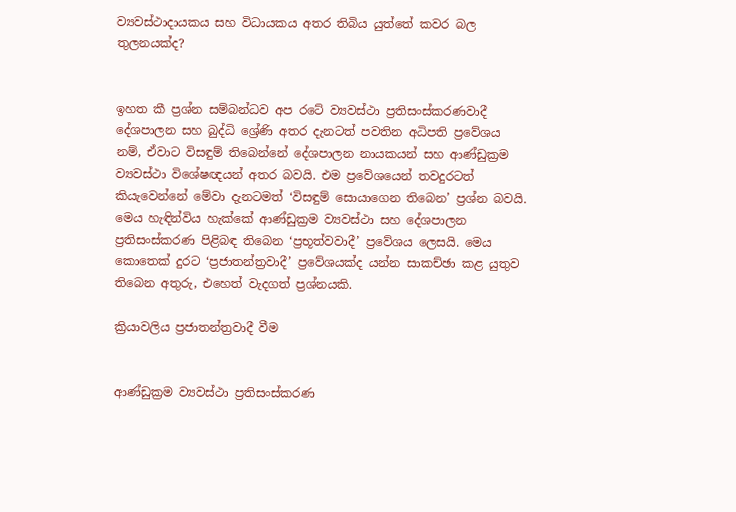ව්‍යවස්ථාදායකය සහ විධායකය අතර තිබිය යුත්තේ කවර බල තුලනයක්ද?


ඉහත කී ප්‍රශ්න සම්බන්ධව අප රටේ ව්‍යවස්ථා ප්‍රතිසංස්කරණවාදී දේශපාලන සහ බුද්ධි ශ්‍රේණි අතර දැනටත් පවතින අධිපති ප්‍රවේශය නම්, ඒවාට විසඳුම් තිබෙන්නේ දේශපාලන නායකයන් සහ ආණ්ඩුක්‍රම ව්‍යවස්ථා විශේෂඥයන් අතර බවයි. එම ප්‍රවේශයෙන් තවදුරටත් කියැවෙන්නේ මේවා දැනටමත් ‘විසඳුම් සොයාගෙන තිබෙන’ ප්‍රශ්න බවයි. මෙය හැඳින්විය හැක්කේ ආණ්ඩුක්‍රම ව්‍යවස්ථා සහ දේශපාලන ප්‍රතිසංස්කරණ පිළිබඳ තිබෙන ‘ප්‍රභූත්වවාදී’ ප්‍රවේශය ලෙසයි. මෙය කොතෙක් දුරට ‘ප්‍රජාතන්ත්‍රවාදී’ ප්‍රවේශයක්ද යන්න සාකච්ඡා කළ යුතුව තිබෙන අතුරු, එහෙත් වැදගත් ප්‍රශ්නයකි.

ක්‍රියාවලිය ප්‍රජාතන්ත්‍රවාදී වීම


ආණ්ඩුක්‍රම ව්‍යවස්ථා ප්‍රතිසංස්කරණ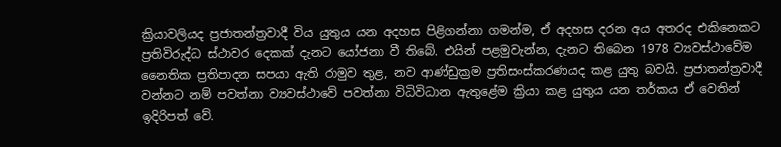ක්‍රියාවලියද ප්‍රජාතන්ත්‍රවාදී විය යුතුය යන අදහස පිළිගන්නා ගමන්ම, ඒ අදහස දරන අය අතරද එකිනෙකට ප්‍රතිවිරුද්ධ ස්ථාවර දෙකක් දැනට යෝජනා වී තිබේ. එයින් පළමුවැන්න, දැනට තිබෙන 1978 ව්‍යවස්ථාවේම නෛතික ප්‍රතිපාදන සපයා ඇති රාමුව තුළ, නව ආණ්ඩුක්‍රම ප්‍රතිසංස්කරණයද කළ යුතු බවයි. ප්‍රජාතන්ත්‍රවාදී වන්නට නම් පවත්නා ව්‍යවස්ථාවේ පවත්නා විධිවිධාන ඇතුළේම ක්‍රියා කළ යුතුය යන තර්කය ඒ වෙතින් ඉදිරිපත් වේ.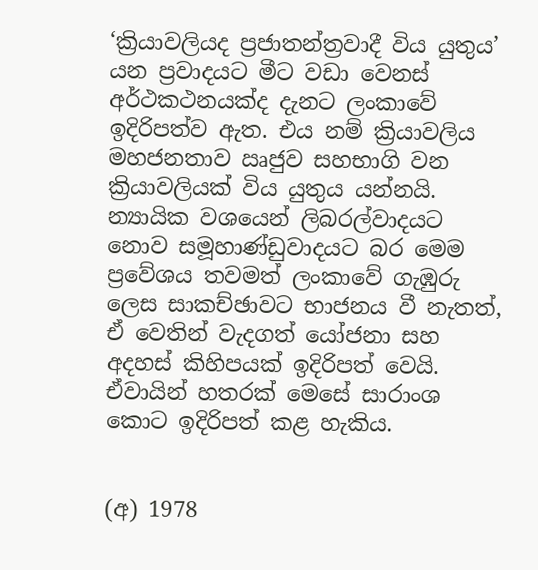‘ක්‍රියාවලියද ප්‍රජාතන්ත්‍රවාදී විය යුතුය’ යන ප්‍රවාදයට මීට වඩා වෙනස් අර්ථකථනයක්ද දැනට ලංකාවේ ඉදිරිපත්ව ඇත. එය නම් ක්‍රියාවලිය මහජනතාව ඍජුව සහභාගි වන ක්‍රියාවලියක් විය යුතුය යන්නයි. න්‍යායික වශයෙන් ලිබරල්වාදයට නොව සමූහාණ්ඩුවාදයට බර මෙම ප්‍රවේශය තවමත් ලංකාවේ ගැඹුරු ලෙස සාකච්ඡාවට භාජනය වී නැතත්, ඒ වෙතින් වැදගත් යෝජනා සහ අදහස් කිහිපයක් ඉදිරිපත් වෙයි. ඒවායින් හතරක් මෙසේ සාරාංශ කොට ඉදිරිපත් කළ හැකිය.


(අ) 1978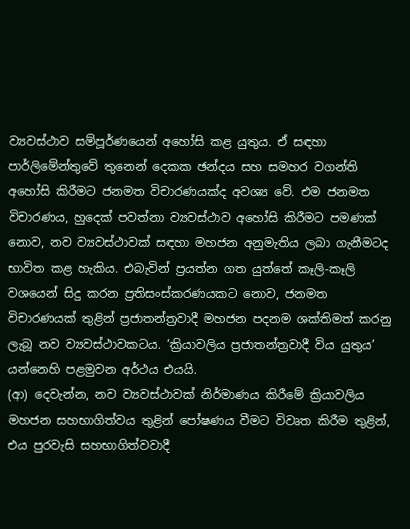ව්‍යවස්ථාව සම්පූර්ණයෙන් අහෝසි කළ යුතුය. ඒ සඳහා පාර්ලිමේන්තුවේ තුනෙන් දෙකක ඡන්දය සහ සමහර වගන්ති අහෝසි කිරීමට ජනමත විචාරණයක්ද අවශ්‍ය වේ. එම ජනමත විචාරණය, හුදෙක් පවත්නා ව්‍යවස්ථාව අහෝසි කිරීමට පමණක් නොව, නව ව්‍යවස්ථාවක් සඳහා මහජන අනුමැතිය ලබා ගැනීමටද භාවිත කළ හැකිය. එබැවින් ප්‍රයත්න ගත යුත්තේ කෑලි-කෑලි වශයෙන් සිදු කරන ප්‍රතිසංස්කරණයකට නොව, ජනමත විචාරණයක් තුළින් ප්‍රජාතන්ත්‍රවාදී මහජන පදනම ශක්තිමත් කරනු ලැබූ නව ව්‍යවස්ථාවකටය. ‘ක්‍රියාවලිය ප්‍රජාතන්ත්‍රවාදී විය යුතුය’ යන්නෙහි පළමුවන අර්ථය එයයි.
(ආ) දෙවැන්න, නව ව්‍යවස්ථාවක් නිර්මාණය කිරීමේ ක්‍රියාවලිය මහජන සහභාගිත්වය තුළින් පෝෂණය වීමට විවෘත කිරීම තුළින්, එය පුරවැසි සහභාගිත්වවාදී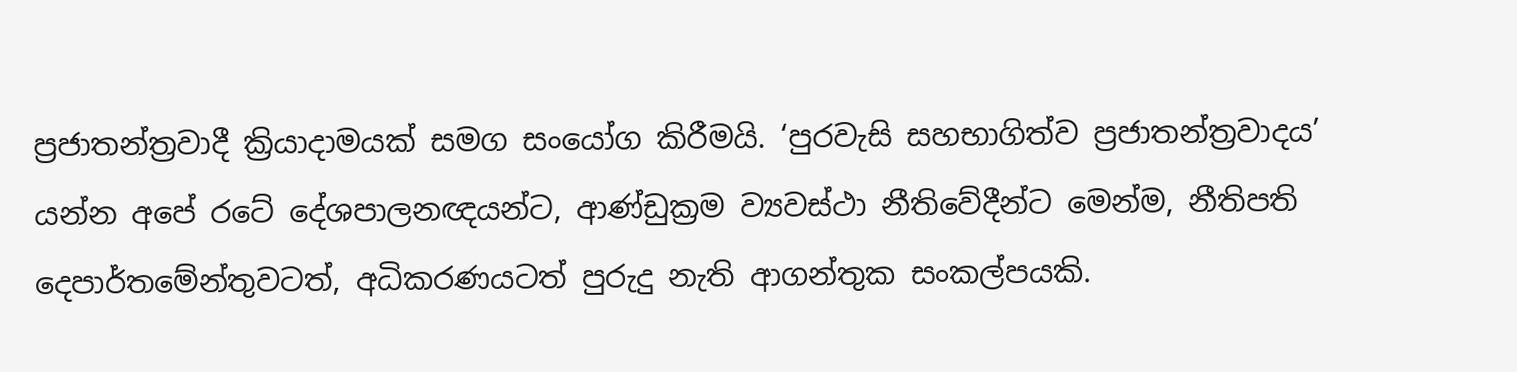ප්‍රජාතන්ත්‍රවාදී ක්‍රියාදාමයක් සමග සංයෝග කිරීමයි. ‘පුරවැසි සහභාගිත්ව ප්‍රජාතන්ත්‍රවාදය’ යන්න අපේ රටේ දේශපාලනඥයන්ට, ආණ්ඩුක්‍රම ව්‍යවස්ථා නීතිවේදීන්ට මෙන්ම, නීතිපති දෙපාර්තමේන්තුවටත්, අධිකරණයටත් පුරුදු නැති ආගන්තුක සංකල්පයකි.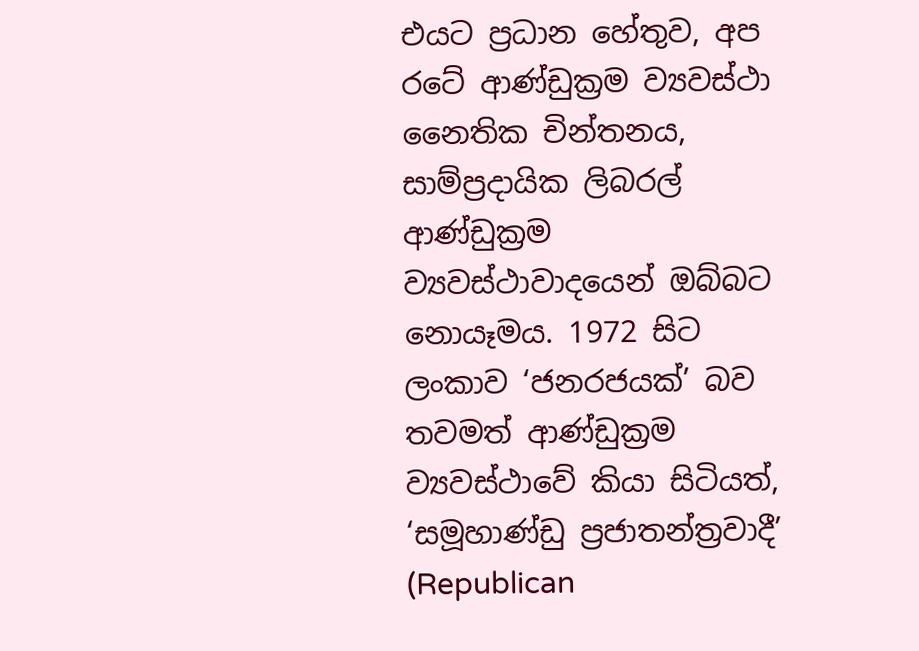එයට ප්‍රධාන හේතුව, අප රටේ ආණ්ඩුක්‍රම ව්‍යවස්ථා නෛතික චින්තනය, සාම්ප්‍රදායික ලිබරල් ආණ්ඩුක්‍රම ව්‍යවස්ථාවාදයෙන් ඔබ්බට නොයෑමය. 1972 සිට ලංකාව ‘ජනරජයක්’ බව තවමත් ආණ්ඩුක්‍රම ව්‍යවස්ථාවේ කියා සිටියත්, ‘සමූහාණ්ඩු ප්‍රජාතන්ත්‍රවාදී’ (Republican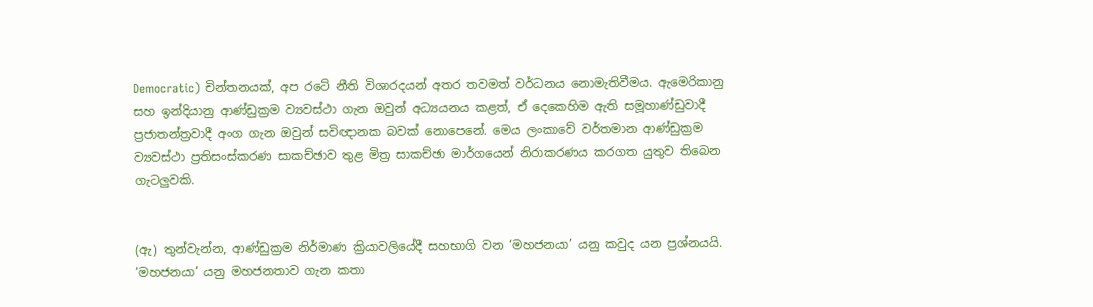Democratic) චින්තනයක්, අප රටේ නීති විශාරදයන් අතර තවමත් වර්ධනය නොමැතිවීමය. ඇමෙරිකානු සහ ඉන්දියානු ආණ්ඩුක්‍රම ව්‍යවස්ථා ගැන ඔවුන් අධ්‍යයනය කළත්, ඒ දෙකෙහිම ඇති සමූහාණ්ඩුවාදී ප්‍රජාතන්ත්‍රවාදී අංග ගැන ඔවුන් සවිඥානක බවක් නොපෙනේ. මෙය ලංකාවේ වර්තමාන ආණ්ඩුක්‍රම ව්‍යවස්ථා ප්‍රතිසංස්කරණ සාකච්ඡාව තුළ මිත්‍ර සාකච්ඡා මාර්ගයෙන් නිරාකරණය කරගත යුතුව තිබෙන ගැටලුවකි.


(ඇ) තුන්වැන්න, ආණ්ඩුක්‍රම නිර්මාණ ක්‍රියාවලියේදී සහභාගි වන ‘මහජනයා’ යනු කවුද යන ප්‍රශ්නයයි. ‘මහජනයා’ යනු මහජනතාව ගැන කතා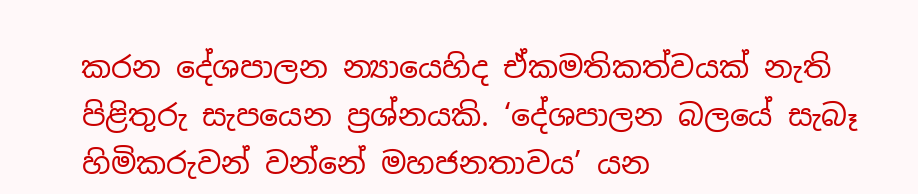කරන දේශපාලන න්‍යායෙහිද ඒකමතිකත්වයක් නැති පිළිතුරු සැපයෙන ප්‍රශ්නයකි. ‘දේශපාලන බලයේ සැබෑ හිමිකරුවන් වන්නේ මහජනතාවය’ යන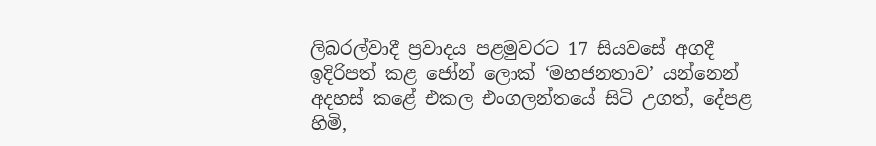ලිබරල්වාදී ප්‍රවාදය පළමුවරට 17 සියවසේ අගදී ඉදිරිපත් කළ ජෝන් ලොක් ‘මහජනතාව’ යන්නෙන් අදහස් කළේ එකල එංගලන්තයේ සිටි උගත්, දේපළ හිමි,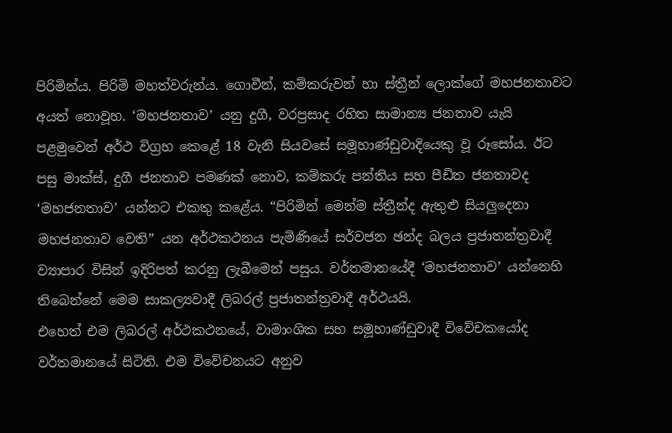පිරිමින්ය. පිරිමි මහත්වරුන්ය. ගොවීන්, කම්කරුවන් හා ස්ත්‍රීන් ලොක්ගේ මහජනතාවට අයත් නොවූහ. ‘මහජනතාව’ යනු දුගී, වරප්‍රසාද රහිත සාමාන්‍ය ජනතාව යැයි පළමුවෙන් අර්ථ විග්‍රහ කෙළේ 18 වැනි සියවසේ සමූහාණ්ඩුවාදියෙකු වූ රූසෝය. ඊට පසු මාක්ස්, දුගී ජනතාව පමණක් නොව, කම්කරු පන්තිය සහ පීඩිත ජනතාවද ‘මහජනතාව’ යන්නට එකතු කළේය. “පිරිමින් මෙන්ම ස්ත්‍රීන්ද ඇතුළු සියලුදෙනා මහජනතාව වෙති” යන අර්ථකථනය පැමිණියේ සර්වජන ඡන්ද බලය ප්‍රජාතන්ත්‍රවාදී ව්‍යාපාර විසින් ඉදිරිපත් කරනු ලැබීමෙන් පසුය. වර්තමානයේදී ‘මහජනතාව’ යන්නෙහි තිබෙන්නේ මෙම සාකල්‍යවාදී ලිබරල් ප්‍රජාතන්ත්‍රවාදී අර්ථයයි.
එහෙත් එම ලිබරල් අර්ථකථනයේ, වාමාංශික සහ සමූහාණ්ඩුවාදී විවේචකයෝද වර්තමානයේ සිටිති. එම විවේචනයට අනුව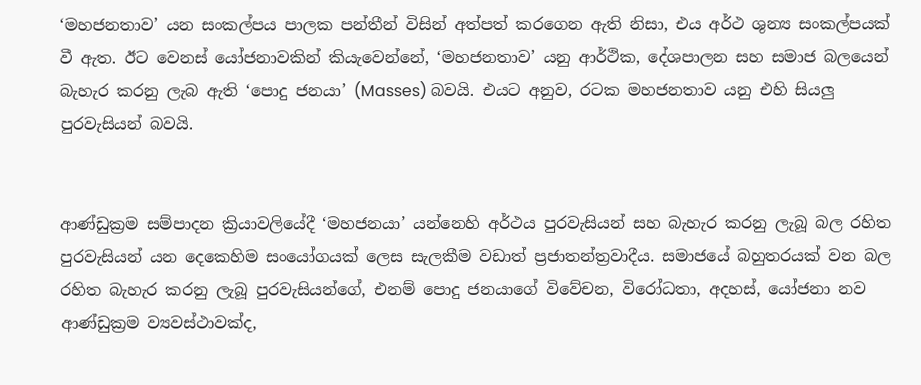‘මහජනතාව’ යන සංකල්පය පාලක පන්තීන් විසින් අත්පත් කරගෙන ඇති නිසා, එය අර්ථ ශුන්‍ය සංකල්පයක් වී ඇත. ඊට වෙනස් යෝජනාවකින් කියැවෙන්නේ, ‘මහජනතාව’ යනු ආර්ථික, දේශපාලන සහ සමාජ බලයෙන් බැහැර කරනු ලැබ ඇති ‘පොදු ජනයා’ (Masses) බවයි. එයට අනුව, රටක මහජනතාව යනු එහි සියලු පුරවැසියන් බවයි.


ආණ්ඩුක්‍රම සම්පාදන ක්‍රියාවලියේදී ‘මහජනයා’ යන්නෙහි අර්ථය පුරවැසියන් සහ බැහැර කරනු ලැබූ බල රහිත පුරවැසියන් යන දෙකෙහිම සංයෝගයක් ලෙස සැලකීම වඩාත් ප්‍රජාතන්ත්‍රවාදීය. සමාජයේ බහුතරයක් වන බල රහිත බැහැර කරනු ලැබූ පුරවැසියන්ගේ, එනම් පොදු ජනයාගේ විවේචන, විරෝධතා, අදහස්, යෝජනා නව ආණ්ඩුක්‍රම ව්‍යවස්ථාවක්ද,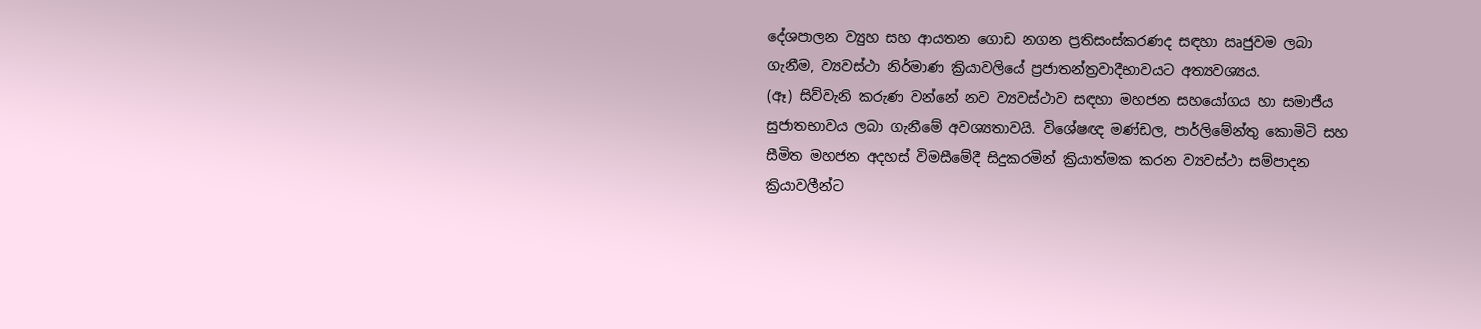දේශපාලන ව්‍යුහ සහ ආයතන ගොඩ නගන ප්‍රතිසංස්කරණද සඳහා ඍජුවම ලබා ගැනීම, ව්‍යවස්ථා නිර්මාණ ක්‍රියාවලියේ ප්‍රජාතන්ත්‍රවාදීභාවයට අත්‍යවශ්‍යය.
(ඈ) සිව්වැනි කරුණ වන්නේ නව ව්‍යවස්ථාව සඳහා මහජන සහයෝගය හා සමාජීය සුජාතභාවය ලබා ගැනීමේ අවශ්‍යතාවයි. විශේෂඥ මණ්ඩල, පාර්ලිමේන්තු කොමිටි සහ සීමිත මහජන අදහස් විමසීමේදී සිදුකරමින් ක්‍රියාත්මක කරන ව්‍යවස්ථා සම්පාදන ක්‍රියාවලීන්ට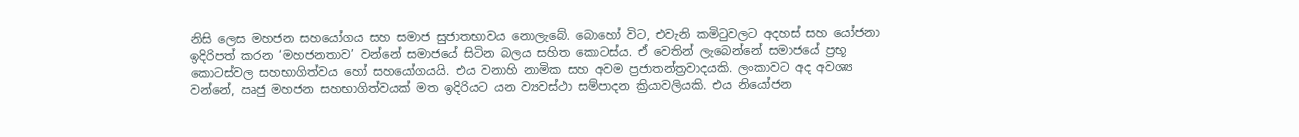නිසි ලෙස මහජන සහයෝගය සහ සමාජ සුජාතභාවය නොලැබේ. බොහෝ විට, එවැනි කමිටුවලට අදහස් සහ යෝජනා ඉදිරිපත් කරන ‘මහජනතාව’ වන්නේ සමාජයේ සිටින බලය සහිත කොටස්ය. ඒ වෙතින් ලැබෙන්නේ සමාජයේ ප්‍රභූ කොටස්වල සහභාගිත්වය හෝ සහයෝගයයි. එය වනාහි නාමික සහ අවම ප්‍රජාතන්ත්‍රවාදයකි. ලංකාවට අද අවශ්‍ය වන්නේ, ඍජු මහජන සහභාගිත්වයක් මත ඉදිරියට යන ව්‍යවස්ථා සම්පාදන ක්‍රියාවලියකි. එය නියෝජන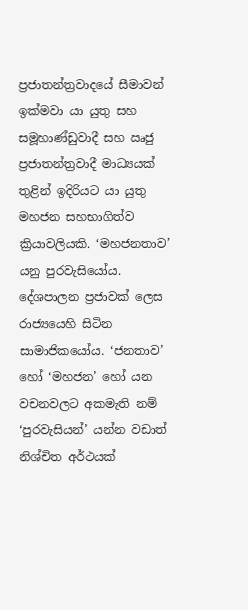ප්‍රජාතන්ත්‍රවාදයේ සීමාවන් ඉක්මවා යා යුතු සහ සමූහාණ්ඩුවාදී සහ ඍජු ප්‍රජාතන්ත්‍රවාදී මාධ්‍යයක් තුළින් ඉදිරියට යා යුතු මහජන සහභාගිත්ව ක්‍රියාවලියකි. ‘මහජනතාව’ යනු පුරවැසියෝය. දේශපාලන ප්‍රජාවක් ලෙස රාජ්‍යයෙහි සිටින සාමාජිකයෝය. ‘ජනතාව’ හෝ ‘මහජන’ හෝ යන වචනවලට අකමැති නම් ‘පුරවැසියන්’ යන්න වඩාත් නිශ්චිත අර්ථයක්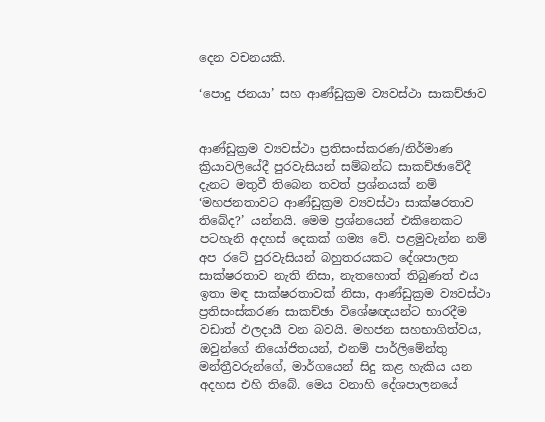දෙන වචනයකි.

‘පොදු ජනයා’ සහ ආණ්ඩුක්‍රම ව්‍යවස්ථා සාකච්ඡාව


ආණ්ඩුක්‍රම ව්‍යවස්ථා ප්‍රතිසංස්කරණ/නිර්මාණ ක්‍රියාවලියේදී පුරවැසියන් සම්බන්ධ සාකච්ඡාවේදී දැනට මතුවී තිබෙන තවත් ප්‍රශ්නයක් නම් ‘මහජනතාවට ආණ්ඩුක්‍රම ව්‍යවස්ථා සාක්ෂරතාව තිබේද?’ යන්නයි. මෙම ප්‍රශ්නයෙන් එකිනෙකට පටහැනි අදහස් දෙකක් ගම්‍ය වේ. පළමුවැන්න නම් අප රටේ පුරවැසියන් බහුතරයකට දේශපාලන සාක්ෂරතාව නැති නිසා, නැතහොත් තිබුණත් එය ඉතා මඳ සාක්ෂරතාවක් නිසා, ආණ්ඩුක්‍රම ව්‍යවස්ථා ප්‍රතිසංස්කරණ සාකච්ඡා විශේෂඥයන්ට භාරදීම වඩාත් ඵලදායී වන බවයි. මහජන සහභාගිත්වය, ඔවුන්ගේ නියෝජිතයන්, එනම් පාර්ලිමේන්තු මන්ත්‍රීවරුන්ගේ, මාර්ගයෙන් සිදු කළ හැකිය යන අදහස එහි තිබේ. මෙය වනාහි දේශපාලනයේ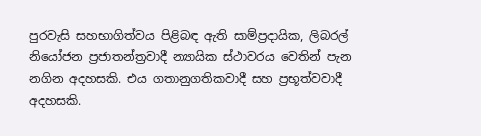පුරවැසි සහභාගිත්වය පිළිබඳ ඇති සාම්ප්‍රදායික, ලිබරල් නියෝජන ප්‍රජාතන්ත්‍රවාදී න්‍යායික ස්ථාවරය වෙතින් පැන නගින අදහසකි. එය ගතානුගතිකවාදී සහ ප්‍රභූත්වවාදී අදහසකි.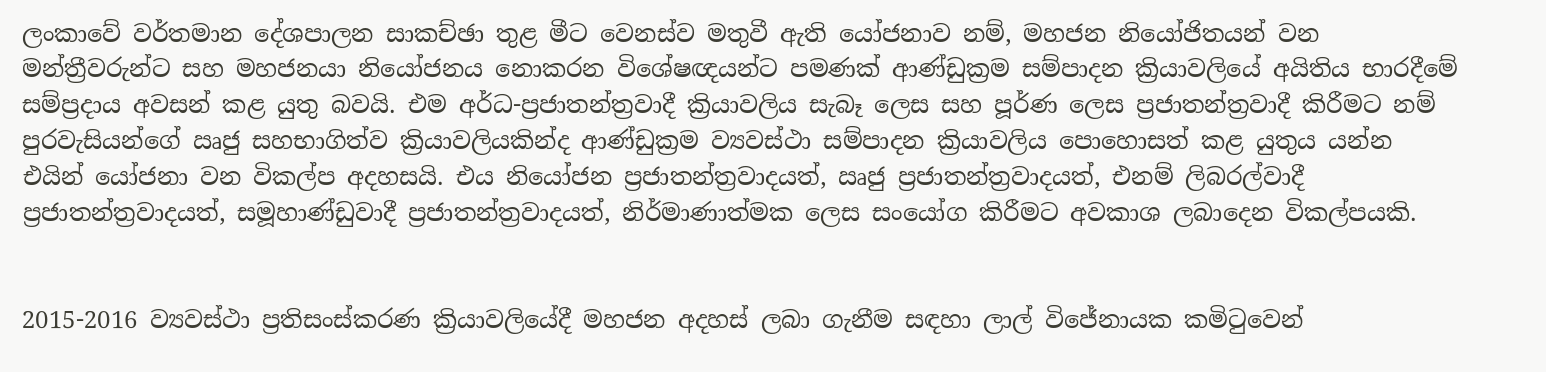ලංකාවේ වර්තමාන දේශපාලන සාකච්ඡා තුළ මීට වෙනස්ව මතුවී ඇති යෝජනාව නම්, මහජන නියෝජිතයන් වන මන්ත්‍රීවරුන්ට සහ මහජනයා නියෝජනය නොකරන විශේෂඥයන්ට පමණක් ආණ්ඩුක්‍රම සම්පාදන ක්‍රියාවලියේ අයිතිය භාරදීමේ සම්ප්‍රදාය අවසන් කළ යුතු බවයි. එම අර්ධ-ප්‍රජාතන්ත්‍රවාදී ක්‍රියාවලිය සැබෑ ලෙස සහ පූර්ණ ලෙස ප්‍රජාතන්ත්‍රවාදී කිරීමට නම් පුරවැසියන්ගේ ඍජු සහභාගිත්ව ක්‍රියාවලියකින්ද ආණ්ඩුක්‍රම ව්‍යවස්ථා සම්පාදන ක්‍රියාවලිය පොහොසත් කළ යුතුය යන්න එයින් යෝජනා වන විකල්ප අදහසයි. එය නියෝජන ප්‍රජාතන්ත්‍රවාදයත්, ඍජු ප්‍රජාතන්ත්‍රවාදයත්, එනම් ලිබරල්වාදී ප්‍රජාතන්ත්‍රවාදයත්, සමූහාණ්ඩුවාදී ප්‍රජාතන්ත්‍රවාදයත්, නිර්මාණාත්මක ලෙස සංයෝග කිරීමට අවකාශ ලබාදෙන විකල්පයකි.


2015-2016 ව්‍යවස්ථා ප්‍රතිසංස්කරණ ක්‍රියාවලියේදී මහජන අදහස් ලබා ගැනීම සඳහා ලාල් විජේනායක කමිටුවෙන්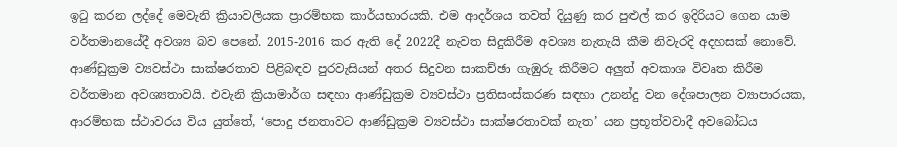ඉටු කරන ලද්දේ මෙවැනි ක්‍රියාවලියක ප්‍රාරම්භක කාර්යභාරයකි. එම ආදර්ශය තවත් දියුණු කර පුළුල් කර ඉදිරියට ගෙන යාම වර්තමානයේදී අවශ්‍ය බව පෙනේ. 2015-2016 කර ඇති දේ 2022දී නැවත සිදුකිරීම අවශ්‍ය නැතැයි කීම නිවැරදි අදහසක් නොවේ. ආණ්ඩුක්‍රම ව්‍යවස්ථා සාක්ෂරතාව පිළිබඳව පුරවැසියන් අතර සිදුවන සාකච්ඡා ගැඹුරු කිරීමට අලුත් අවකාශ විවෘත කිරීම වර්තමාන අවශ්‍යතාවයි. එවැනි ක්‍රියාමාර්ග සඳහා ආණ්ඩුක්‍රම ව්‍යවස්ථා ප්‍රතිසංස්කරණ සඳහා උනන්දු වන දේශපාලන ව්‍යාපාරයක, ආරම්භක ස්ථාවරය විය යුත්තේ, ‘පොදු ජනතාවට ආණ්ඩුක්‍රම ව්‍යවස්ථා සාක්ෂරතාවක් නැත’ යන ප්‍රභූත්වවාදී අවබෝධය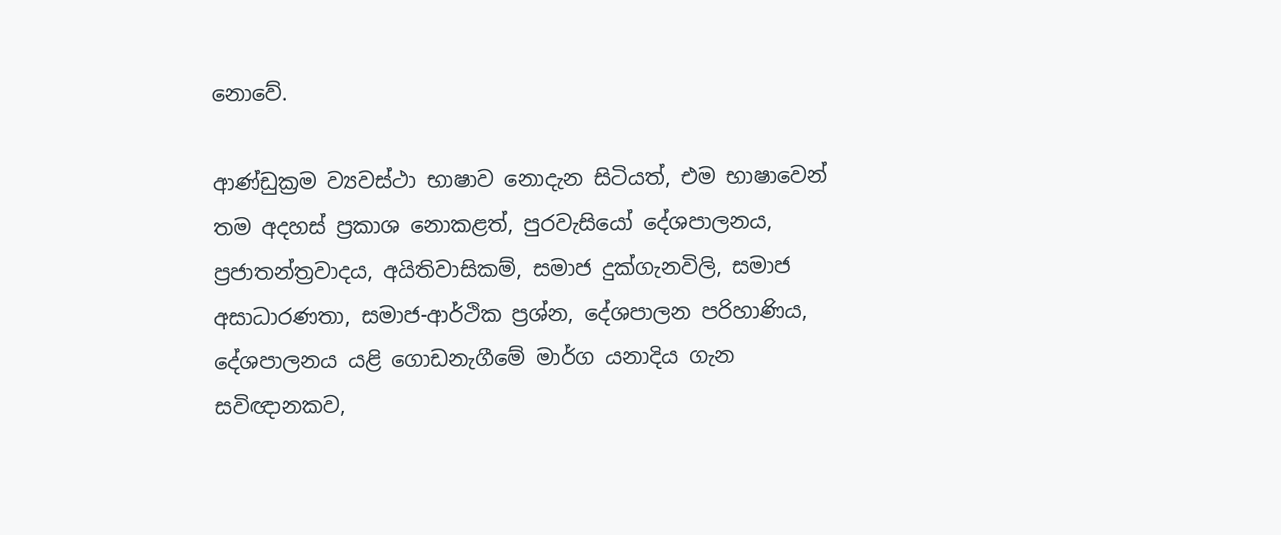නොවේ.

ආණ්ඩුක්‍රම ව්‍යවස්ථා භාෂාව නොදැන සිටියත්, එම භාෂාවෙන් තම අදහස් ප්‍රකාශ නොකළත්, පුරවැසියෝ දේශපාලනය, ප්‍රජාතන්ත්‍රවාදය, අයිතිවාසිකම්, සමාජ දුක්ගැනවිලි, සමාජ අසාධාරණතා, සමාජ-ආර්ථික ප්‍රශ්න, දේශපාලන පරිහාණිය, දේශපාලනය යළි ගොඩනැගීමේ මාර්ග යනාදිය ගැන සවිඥානකව,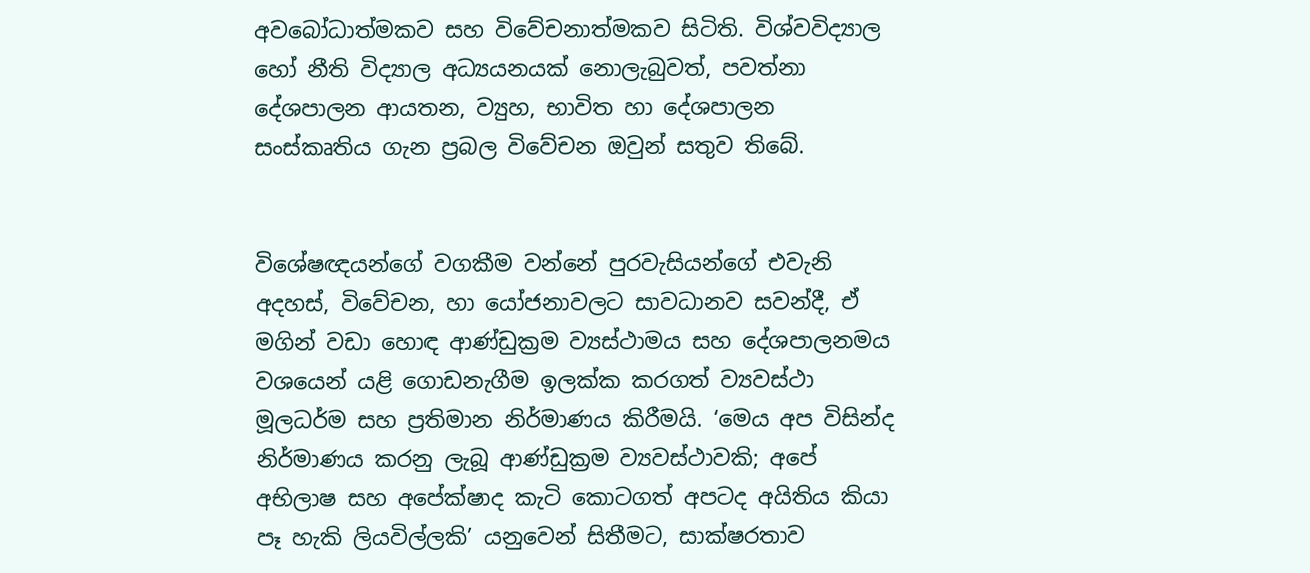අවබෝධාත්මකව සහ විවේචනාත්මකව සිටිති. විශ්වවිද්‍යාල හෝ නීති විද්‍යාල අධ්‍යයනයක් නොලැබුවත්, පවත්නා දේශපාලන ආයතන, ව්‍යුහ, භාවිත හා දේශපාලන සංස්කෘතිය ගැන ප්‍රබල විවේචන ඔවුන් සතුව තිබේ.


විශේෂඥයන්ගේ වගකීම වන්නේ පුරවැසියන්ගේ එවැනි අදහස්, විවේචන, හා යෝජනාවලට සාවධානව සවන්දී, ඒ මගින් වඩා හොඳ ආණ්ඩුක්‍රම ව්‍යස්ථාමය සහ දේශපාලනමය වශයෙන් යළි ගොඩනැගීම ඉලක්ක කරගත් ව්‍යවස්ථා මූලධර්ම සහ ප්‍රතිමාන නිර්මාණය කිරීමයි. ‘මෙය අප විසින්ද නිර්මාණය කරනු ලැබූ ආණ්ඩුක්‍රම ව්‍යවස්ථාවකි; අපේ අභිලාෂ සහ අපේක්ෂාද කැටි කොටගත් අපටද අයිතිය කියා පෑ හැකි ලියවිල්ලකි’ යනුවෙන් සිතීමට, සාක්ෂරතාව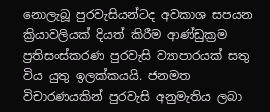නොලැබූ පුරවැසියන්ටද අවකාශ සපයන ක්‍රියාවලියක් දියත් කිරීම ආණ්ඩුක්‍රම ප්‍රතිසංස්කරණ පුරවැසි ව්‍යාපාරයක් සතු විය යුතු ඉලක්කයයි. ජනමත විචාරණයකින් පුරවැසි අනුමැතිය ලබා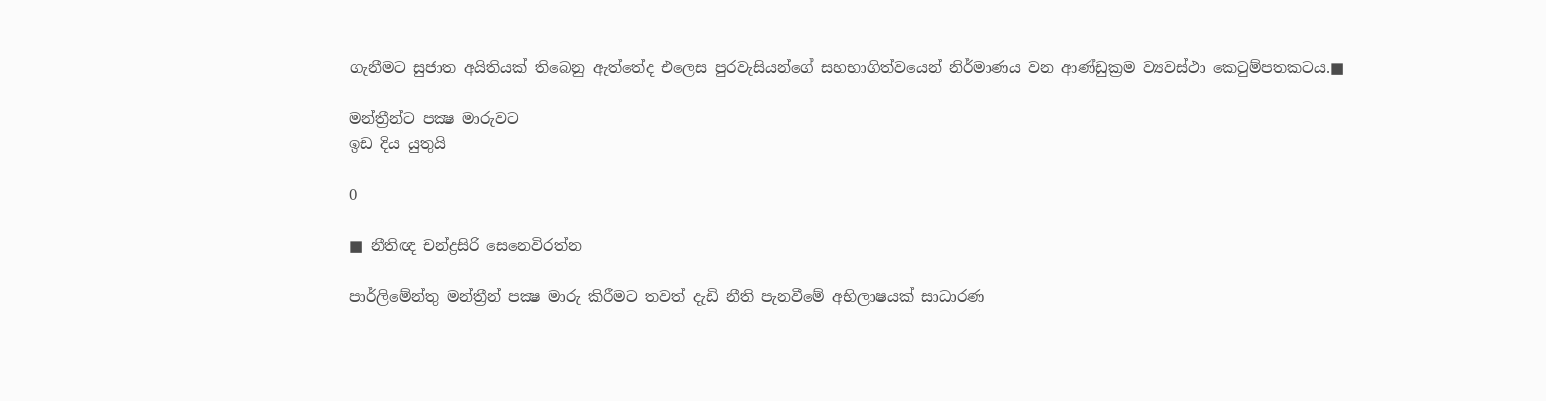ගැනීමට සුජාත අයිතියක් තිබෙනු ඇත්තේද එලෙස පුරවැසියන්ගේ සහභාගිත්වයෙන් නිර්මාණය වන ආණ්ඩුක්‍රම ව්‍යවස්ථා කෙටුම්පතකටය.■

මන්ත්‍රීන්ට පක්‍ෂ මාරුවට
ඉඩ දිය යුතුයි

0

■ නීතිඥ චන්ද්‍රසිරි සෙනෙවිරත්න

පාර්ලිමේන්තු මන්ත්‍රීන් පක්‍ෂ මාරු කිරීමට තවත් දැඩි නීති පැනවීමේ අභිලාෂයක් සාධාරණ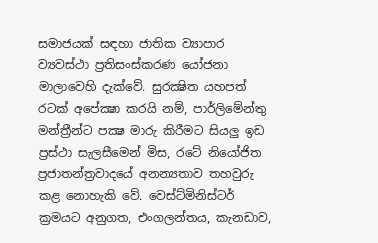සමාජයක් සඳහා ජාතික ව්‍යාපාර ව්‍යවස්ථා ප්‍රතිසංස්කරණ යෝජනා මාලාවෙහි දැක්වේ. සුරක්‍ෂිත යහපත් රටක් අපේක්‍ෂා කරයි නම්, පාර්ලිමේන්තු මන්ත්‍රීන්ට පක්‍ෂ මාරු කිරීමට සියලු ඉඩ ප්‍රස්ථා සැලසීමෙන් මිස, රටේ නියෝජිත ප්‍රජාතන්ත්‍රවාදයේ අනන්‍යතාව තහවුරු කළ නොහැකි වේ. වෙස්ට්මිනිස්ටර් ක්‍රමයට අනුගත, එංගලන්තය, කැනඩාව,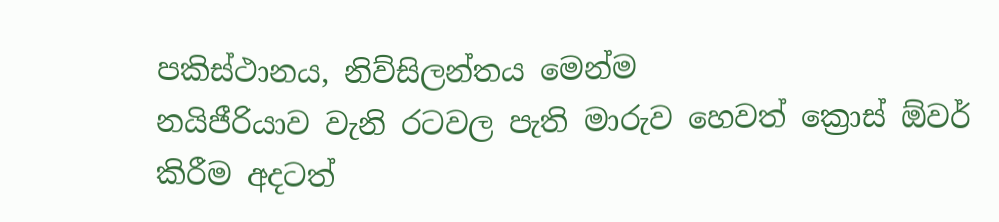පකිස්ථානය, නිව්සිලන්තය මෙන්ම
නයිජීරියාව වැනි රටවල පැති මාරුව හෙවත් ක්‍රොස් ඕවර් කිරීම අදටත්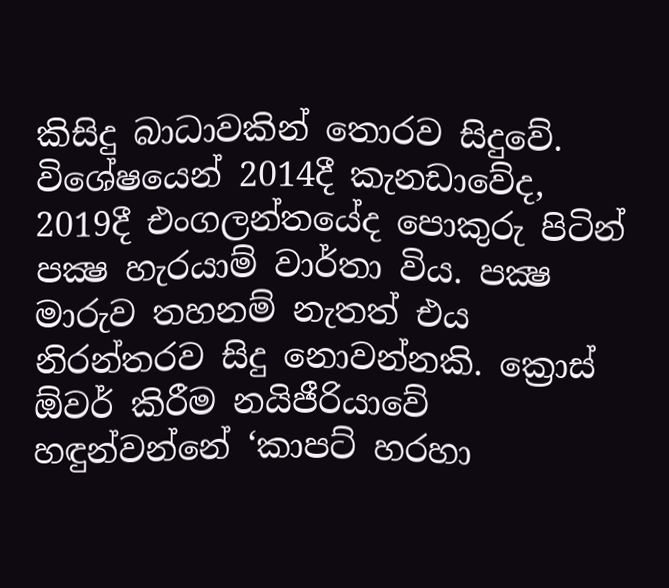කිසිදු බාධාවකින් තොරව සිදුවේ. විශේෂයෙන් 2014දී කැනඩාවේද, 2019දී එංගලන්තයේද පොකුරු පිටින් පක්‍ෂ හැරයාම් වාර්තා විය. පක්‍ෂ මාරුව තහනම් නැතත් එය නිරන්තරව සිදු නොවන්නකි. ක්‍රොස් ඕවර් කිරීම නයිජීරියාවේ හඳුන්වන්නේ ‘කාපට් හරහා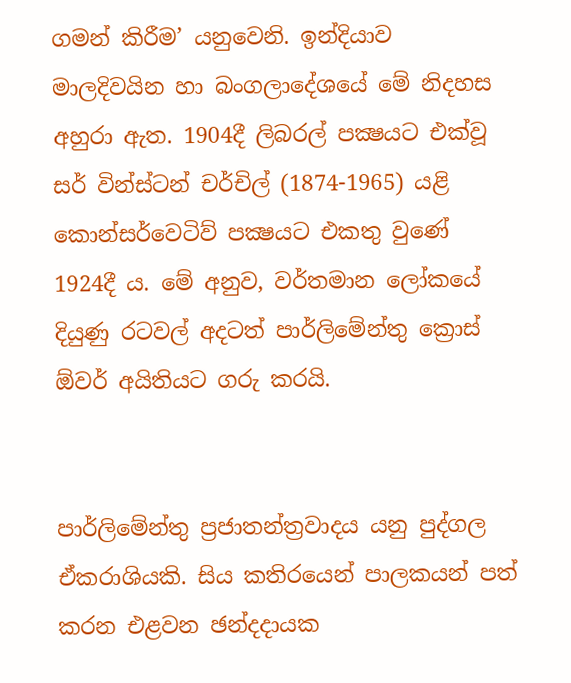ගමන් කිරීම’ යනුවෙනි. ඉන්දියාව මාලදිවයින හා බංගලාදේශයේ මේ නිදහස අහුරා ඇත. 1904දී ලිබරල් පක්‍ෂයට එක්වූ සර් වින්ස්ටන් චර්චිල් (1874-1965) යළි කොන්සර්වෙටිව් පක්‍ෂයට එකතු වුණේ 1924දී ය. මේ අනුව, වර්තමාන ලෝකයේ දියුණු රටවල් අදටත් පාර්ලිමේන්තු ක්‍රොස් ඕවර් අයිතියට ගරු කරයි.


පාර්ලිමේන්තු ප්‍රජාතන්ත්‍රවාදය යනු පුද්ගල ඒකරාශියකි. සිය කතිරයෙන් පාලකයන් පත් කරන එළවන ඡන්දදායක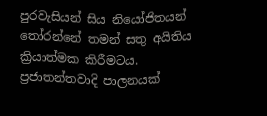පුරවැසියන් සිය නියෝජිතයන් තෝරන්නේ තමන් සතු අයිතිය ක්‍රියාත්මක කිරීමටය. ප්‍රජාතන්තවාදි පාලනයක්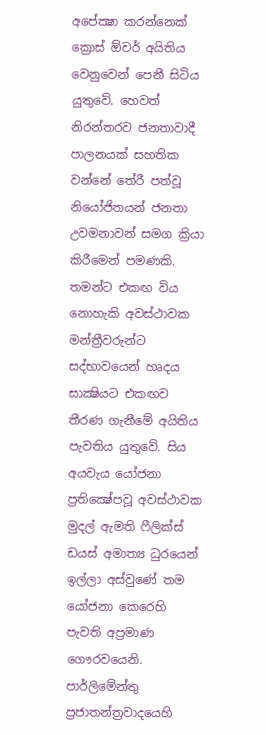අපේක්‍ෂා කරන්නෙක් ක්‍රොස් ඕවර් අයිතිය වෙනුවෙන් පෙනී සිටිය යුතුවේ. හෙවත් නිරන්තරව ජනතාවාදී පාලනයක් සහතික වන්නේ තේරී පත්වූ නියෝජිතයන් ජනතා උවමනාවන් සමග ක්‍රියා කිරීමෙන් පමණකි. තමන්ට එකඟ විය නොහැකි අවස්ථාවක මන්ත්‍රීවරුන්ට සද්භාවයෙන් හෘදය සාක්‍ෂියට එකඟව තීරණ ගැනීමේ අයිතිය පැවතිය යුතුවේ. සිය අයවැය යෝජනා ප්‍රතික්‍ෂේපවූ අවස්ථාවක මුදල් ඇමති ෆීලික්ස් ඩයස් අමාත්‍ය ධුරයෙන් ඉල්ලා අස්වුණේ තම යෝජනා කෙරෙහි පැවති අප්‍රමාණ ගෞරවයෙනි. පාර්ලිමේන්තු ප්‍රජාතන්ත්‍රවාදයෙහි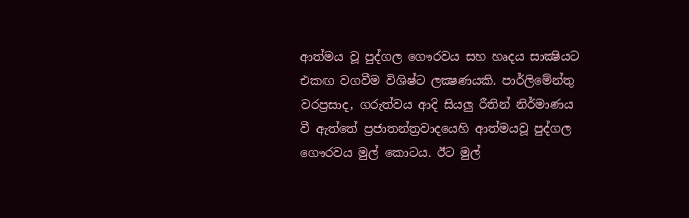ආත්මය වූ පුද්ගල ගෞරවය සහ හෘදය සාක්‍ෂියට එකඟ වගවීම විශිෂ්ට ලක්‍ෂණයකි. පාර්ලිමේන්තු වරප්‍රසාද, ගරුත්වය ආදි සියලු රීතින් නිර්මාණය වී ඇත්තේ ප්‍රජාතන්ත්‍රවාදයෙහි ආත්මයවූ පුද්ගල ගෞරවය මුල් කොටය. ඊට මුල්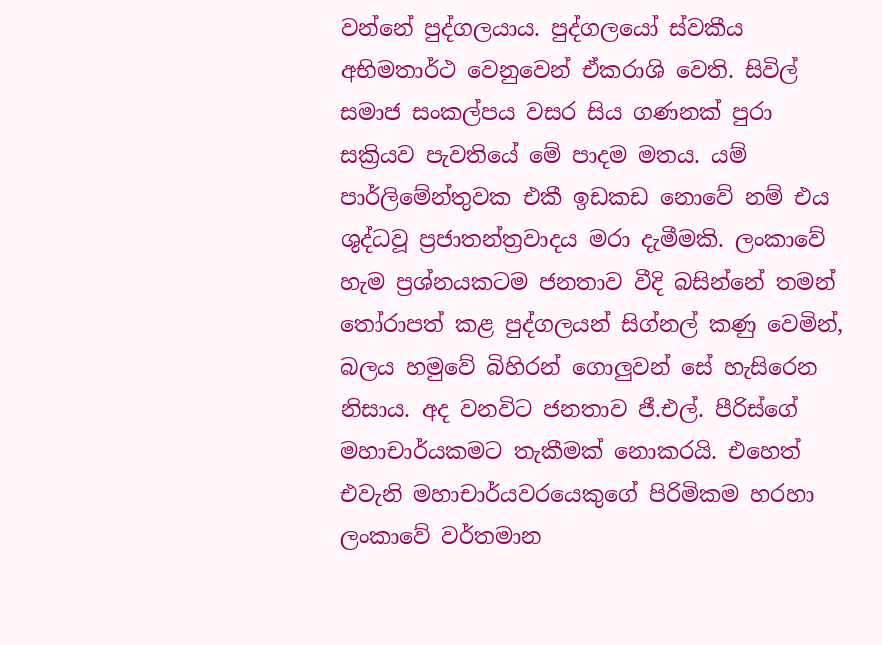වන්නේ පුද්ගලයාය. පුද්ගලයෝ ස්වකීය අභිමතාර්ථ වෙනුවෙන් ඒකරාශි වෙති. සිවිල් සමාජ සංකල්පය වසර සිය ගණනක් පුරා සක්‍රියව පැවතියේ මේ පාදම මතය. යම් පාර්ලිමේන්තුවක එකී ඉඩකඩ නොවේ නම් එය ශුද්ධවූ ප්‍රජාතන්ත්‍රවාදය මරා දැමීමකි. ලංකාවේ හැම ප්‍රශ්නයකටම ජනතාව වීදි බසින්නේ තමන් තෝරාපත් කළ පුද්ගලයන් සිග්නල් කණු වෙමින්, බලය හමුවේ බිහිරන් ගොලුවන් සේ හැසිරෙන නිසාය. අද වනවිට ජනතාව ජී.එල්. පීරිස්ගේ මහාචාර්යකමට තැකීමක් නොකරයි. එහෙත් එවැනි මහාචාර්යවරයෙකුගේ පිරිමිකම හරහා ලංකාවේ වර්තමාන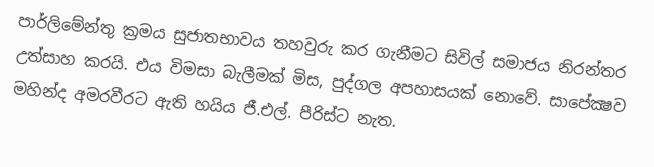පාර්ලිමේන්තු ක්‍රමය සුජාතභාවය තහවුරු කර ගැනීමට සිවිල් සමාජය නිරන්තර උත්සාහ කරයි. එය විමසා බැලීමක් මිස, පුද්ගල අපහාසයක් නොවේ. සාපේක්‍ෂව මහින්ද අමරවීරට ඇති හයිය ජී.එල්. පීරිස්ට නැත.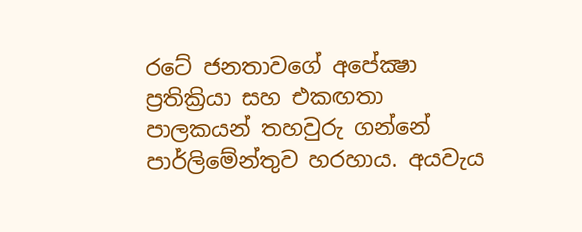රටේ ජනතාවගේ අපේක්‍ෂා ප්‍රතික්‍රියා සහ එකඟතා පාලකයන් තහවුරු ගන්නේ පාර්ලිමේන්තුව හරහාය. අයවැය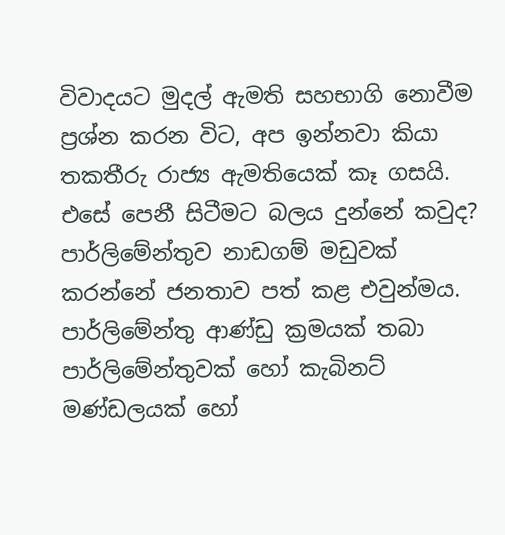විවාදයට මුදල් ඇමති සහභාගි නොවීම ප්‍රශ්න කරන විට, අප ඉන්නවා කියා තකතීරු රාජ්‍ය ඇමතියෙක් කෑ ගසයි. එසේ පෙනී සිටීමට බලය දුන්නේ කවුද? පාර්ලිමේන්තුව නාඩගම් මඩුවක් කරන්නේ ජනතාව පත් කළ එවුන්මය. පාර්ලිමේන්තු ආණ්ඩු ක්‍රමයක් තබා පාර්ලිමේන්තුවක් හෝ කැබිනට් මණ්ඩලයක් හෝ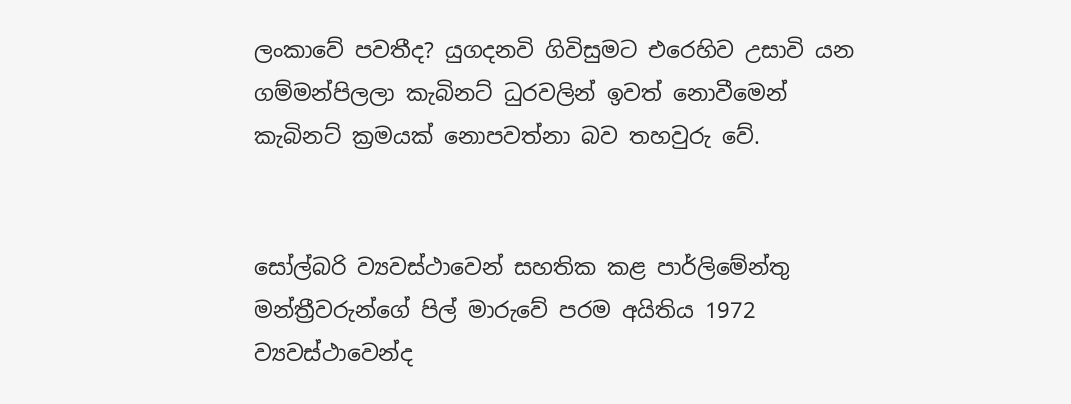ලංකාවේ පවතීද? යුගදනවි ගිවිසුමට එරෙහිව උසාවි යන ගම්මන්පිලලා කැබිනට් ධුරවලින් ඉවත් නොවීමෙන් කැබිනට් ක්‍රමයක් නොපවත්නා බව තහවුරු වේ.


සෝල්බරි ව්‍යවස්ථාවෙන් සහතික කළ පාර්ලිමේන්තු මන්ත්‍රීවරුන්ගේ පිල් මාරුවේ පරම අයිතිය 1972 ව්‍යවස්ථාවෙන්ද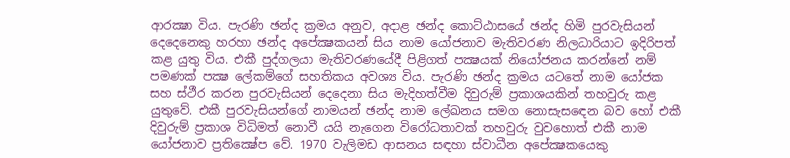ආරක්‍ෂා විය. පැරණි ඡන්ද ක්‍රමය අනුව, අදාළ ඡන්ද කොට්ඨාසයේ ඡන්ද හිමි පුරවැසියන් දෙදෙනෙකු හරහා ඡන්ද අපේක්‍ෂකයන් සිය නාම යෝජනාව මැතිවරණ නිලධාරියාට ඉදිරිපත් කළ යුතු විය. එකී පුද්ගලයා මැතිවරණයේදී පිළිගත් පක්‍ෂයක් නියෝජනය කරන්නේ නම් පමණක් පක්‍ෂ ලේකම්ගේ සහතිකය අවශ්‍ය විය. පැරණි ඡන්ද ක්‍රමය යටතේ නාම යෝජක සහ ස්ථීර කරන පුරවැසියන් දෙදෙනා සිය මැදිහත්වීම දිවුරුම් ප්‍රකාශයකින් තහවුරු කළ යුතුවේ. එකී පුරවැසියන්ගේ නාමයන් ඡන්ද නාම ලේඛනය සමග නොසැසඳෙන බව හෝ එකී දිවුරුම් ප්‍රකාශ විධිමත් නොවී යයි නැගෙන විරෝධතාවක් තහවුරු වුවහොත් එකී නාම යෝජනාව ප්‍රතික්‍ෂේප වේ. 1970 වැලිමඩ ආසනය සඳහා ස්වාධීන අපේක්‍ෂකයෙකු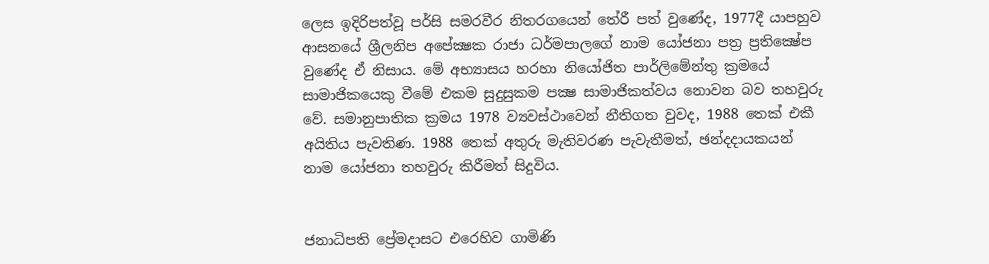ලෙස ඉදිරිපත්වූ පර්සි සමරවීර නිතරගයෙන් තේරී පත් වුණේද, 1977දී යාපහුව ආසනයේ ශ්‍රීලනිප අපේක්‍ෂක රාජා ධර්මපාලගේ නාම යෝජනා පත්‍ර ප්‍රතික්‍ෂේප වුණේද ඒ නිසාය. මේ අභ්‍යාසය හරහා නියෝජිත පාර්ලිමේන්තු ක්‍රමයේ සාමාජිකයෙකු වීමේ එකම සුදුසුකම පක්‍ෂ සාමාජිකත්වය නොවන බව තහවුරු වේ. සමානුපාතික ක්‍රමය 1978 ව්‍යවස්ථාවෙන් නීතිගත වුවද, 1988 තෙක් එකී අයිතිය පැවතිණ. 1988 තෙක් අතුරු මැතිවරණ පැවැතීමත්, ඡන්දදායකයන් නාම යෝජනා තහවුරු කිරීමත් සිදුවිය.


ජනාධිපති ප්‍රේමදාසට එරෙහිව ගාමිණි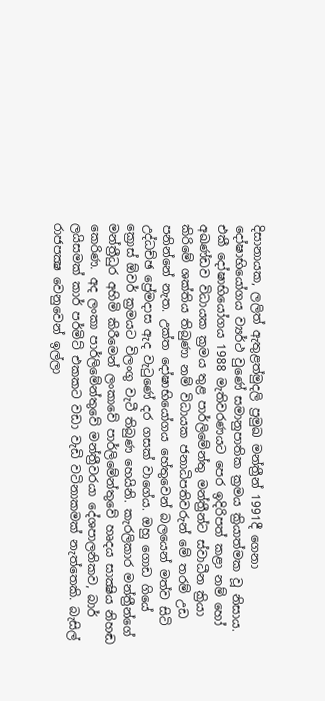දිසානායක, ලලිත් ඇතුළත්මුදලි ප්‍රමුඛ මන්ත්‍රීන් 1991දී ගෙනා දෝෂාභියෝගය ව්‍යර්ථ වුණේ සමානුපාතික ක්‍රමය ක්‍රියාත්මක වූ නිසාය. එකී දෝෂාභියෝගය 1988 මැතිවරණයට පෙර ඉදිරිපත් කළා නම් හෝ අඛණ්ඩව විධායක ක්‍රමය තුළ පාර්ලිමේන්තු මන්ත්‍රීන්ට ස්වාධීන ක්‍රියා කිරිමේ ශක්තිය තිබුණා නම් විධායක ජනාධිපතිවරුන් මේ තරම් උඩ පනින්නේ නැත. උක්ත දෝෂාභියෝගය හේතුවෙන් බලයෙන් මත්ව සිටි උද්ධච්ඡ ප්‍රේමදාස ඇද වැටුණේ දර ගසක් වාගේය. ඔහු ගොඩ ගියේ ක්‍රොස් ඕවර් ක්‍රමයට විලංගු වැටී තිබුණ හෙයිනි. කැරලිකාර මන්ත්‍රීන්ගේ මන්ත්‍රීධුර අහිමි කිරීමෙන් ලංකාවේ පාර්ලිමේන්තුවේ හෘදය සාක්‍ෂිය නිහඬ කෙරිණ. අද ලංකා පාර්ලිමේන්තුවේ මන්ත්‍රීවරයා දේශපාලනිකව, බාර් ලයිසමක් කාර් පර්මිට් එකකට වඩා වැඩි වටිනාකමක් නැත්තෙකි. බැසිල් රාජපක්‍ෂ වෙනුවෙන් ඉල්ලා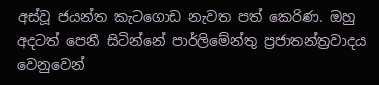අස්වූ ජයන්ත කැටගොඩ නැවත පත් කෙරිණ. ඔහු අදටත් පෙනී සිටින්නේ පාර්ලිමේන්තු ප්‍රජාතන්ත්‍රවාදය වෙනුවෙන්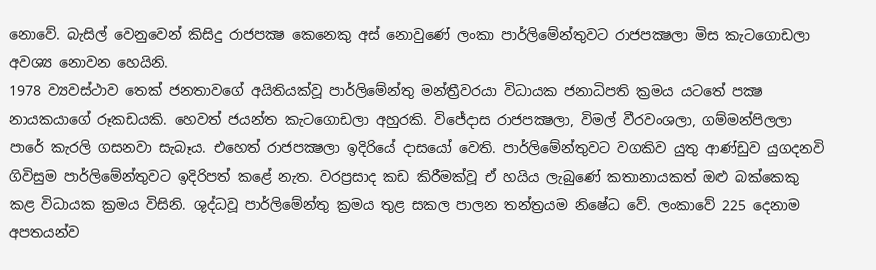නොවේ. බැසිල් වෙනුවෙන් කිසිදු රාජපක්‍ෂ කෙනෙකු අස් නොවුණේ ලංකා පාර්ලිමේන්තුවට රාජපක්‍ෂලා මිස කැටගොඩලා අවශ්‍ය නොවන හෙයිනි.
1978 ව්‍යවස්ථාව තෙක් ජනතාවගේ අයිතියක්වූ පාර්ලිමේන්තු මන්ත්‍රීවරයා විධායක ජනාධිපති ක්‍රමය යටතේ පක්‍ෂ නායකයාගේ රූකඩයකි. හෙවත් ජයන්ත කැටගොඩලා අහුරකි. විජේදාස රාජපක්‍ෂලා, විමල් වීරවංශලා, ගම්මන්පිලලා පාරේ කැරලි ගසනවා සැබෑය. එහෙත් රාජපක්‍ෂලා ඉදිරියේ දාසයෝ වෙති. පාර්ලිමේන්තුවට වගකිව යුතු ආණ්ඩුව යුගදනවි ගිවිසුම පාර්ලිමේන්තුවට ඉදිරිපත් කළේ නැත. වරප්‍රසාද කඩ කිරීමක්වූ ඒ හයිය ලැබුණේ කතානායකත් ඔළු බක්කෙකු කළ විධායක ක්‍රමය විසිනි. ශුද්ධවූ පාර්ලිමේන්තු ක්‍රමය තුළ සකල පාලන තන්ත්‍රයම නිෂේධ වේ. ලංකාවේ 225 දෙනාම අපතයන්ව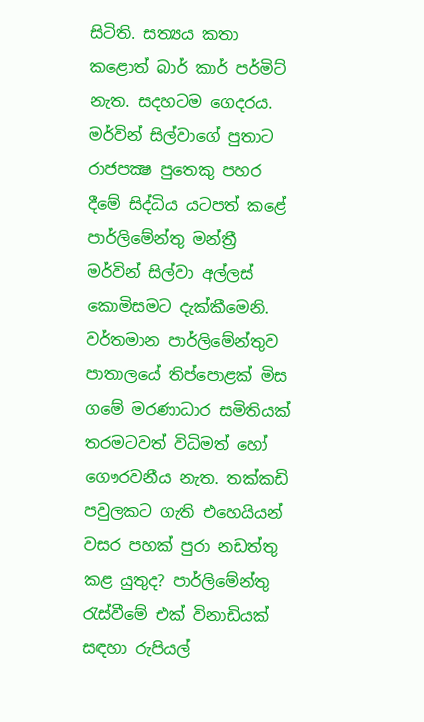සිටිති. සත්‍යය කතා කළොත් බාර් කාර් පර්මිට් නැත. සදහටම ගෙදරය. මර්වින් සිල්වාගේ පුතාට රාජපක්‍ෂ පුතෙකු පහර දීමේ සිද්ධිය යටපත් කළේ පාර්ලිමේන්තු මන්ත්‍රී මර්වින් සිල්වා අල්ලස් කොමිසමට දැක්කීමෙනි. වර්තමාන පාර්ලිමේන්තුව පාතාලයේ තිප්පොළක් මිස ගමේ මරණාධාර සමිතියක් තරමටවත් විධිමත් හෝ ගෞරවනීය නැත. තක්කඩි පවුලකට ගැති එහෙයියන් වසර පහක් පුරා නඩත්තු කළ යුතුද? පාර්ලිමේන්තු රැස්වීමේ එක් විනාඩියක් සඳහා රුපියල්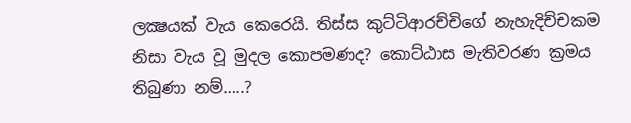ලක්‍ෂයක් වැය කෙරෙයි. තිස්ස කුට්ටිආරච්චිගේ නැහැදිච්චකම නිසා වැය වූ මුදල කොපමණද? කොට්ඨාස මැතිවරණ ක්‍රමය තිබුණා නම්…..?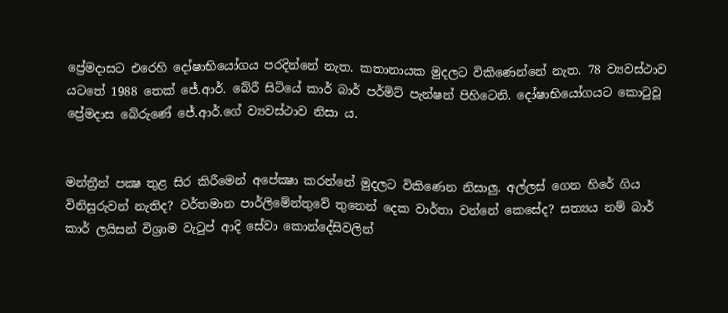ප්‍රේමදාසට එරෙහි දෝෂාභියෝගය පරදින්නේ නැත. කතානායක මුදලට විකිණෙන්නේ නැත. 78 ව්‍යවස්ථාව යටතේ 1988 තෙක් ජේ.ආර්. බේරී සිටියේ කාර් බාර් පර්මිට් පැන්ෂන් පිහිටෙනි. දෝෂාභියෝගයට කොටුවූ ප්‍රේමදාස බේරුණේ ජේ.ආර්.ගේ ව්‍යවස්ථාව නිසා ය.


මන්ත්‍රීන් පක්‍ෂ තුළ සිර කිරීමෙන් අපේක්‍ෂා කරන්නේ මුදලට විකිණෙන නිසාලු. අල්ලස් ගෙන හිරේ ගිය විනිසුරුවන් නැතිද? වර්තමාන පාර්ලිමේන්තුවේ තුනෙන් දෙක වාර්තා වන්නේ කෙසේද? සත්‍යය නම් බාර් කාර් ලයිසන් විශ්‍රාම වැටුප් ආදි සේවා කොන්දේසිවලින්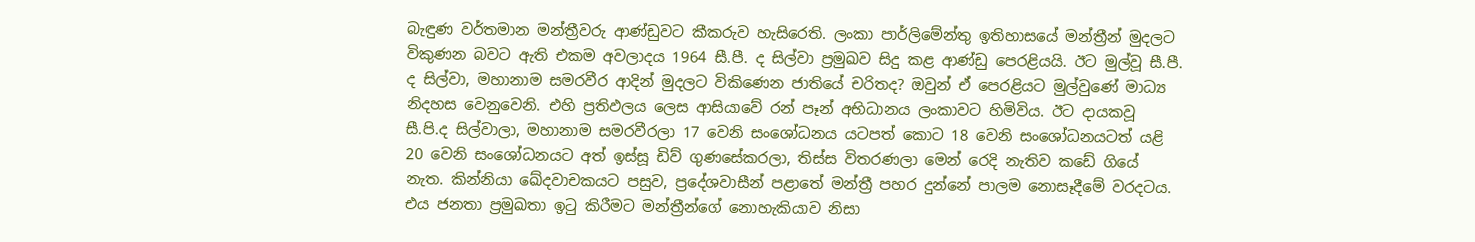බැඳුණ වර්තමාන මන්ත්‍රීවරු ආණ්ඩුවට කීකරුව හැසිරෙති. ලංකා පාර්ලිමේන්තු ඉතිහාසයේ මන්ත්‍රීන් මුදලට විකුණන බවට ඇති එකම අවලාදය 1964 සී.පී. ද සිල්වා ප්‍රමුඛව සිදු කළ ආණ්ඩු පෙරළියයි. ඊට මුල්වූ සී.පී. ද සිල්වා, මහානාම සමරවීර ආදින් මුදලට විකිණෙන ජාතියේ චරිතද? ඔවුන් ඒ පෙරළියට මුල්වුණේ මාධ්‍ය නිදහස වෙනුවෙනි. එහි ප්‍රතිඵලය ලෙස ආසියාවේ රන් පෑන් අභිධානය ලංකාවට හිමිවිය. ඊට දායකවූ සී.පි.ද සිල්වාලා, මහානාම සමරවීරලා 17 වෙනි සංශෝධනය යටපත් කොට 18 වෙනි සංශෝධනයටත් යළි 20 වෙනි සංශෝධනයට අත් ඉස්සූ ඩිව් ගුණසේකරලා, තිස්ස විතරණලා මෙන් රෙදි නැතිව කඩේ ගියේ නැත. කින්නියා ඛේදවාචකයට පසුව, ප්‍රදේශවාසීන් පළාතේ මන්ත්‍රී පහර දුන්නේ පාලම නොසෑදීමේ වරදටය. එය ජනතා ප්‍රමුඛතා ඉටු කිරීමට මන්ත්‍රීන්ගේ නොහැකියාව නිසා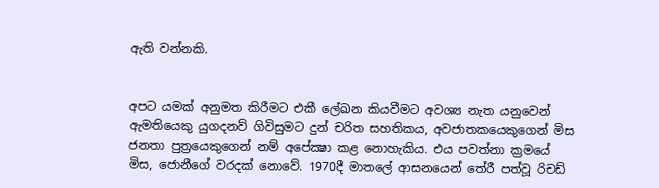ඇති වන්නකි.


අපට යමක් අනුමත කිරීමට එකී ලේඛන කියවීමට අවශ්‍ය නැත යනුවෙන් ඇමතියෙකු යුගදනව් ගිවිසුමට දුන් චරිත සහතිකය, අවජාතකයෙකුගෙන් මිස ජනතා පුත්‍රයෙකුගෙන් නම් අපේක්‍ෂා කළ නොහැකිය. එය පවත්නා ක්‍රමයේ මිස, ජොනීගේ වරදක් නොවේ. 1970දී මාතලේ ආසනයෙන් තේරී පත්වූ රිචඩ්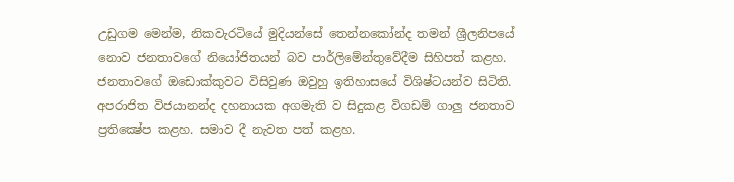උඩුගම මෙන්ම, නිකවැරටියේ මුදියන්සේ තෙන්නකෝන්ද තමන් ශ්‍රීලනිපයේ නොව ජනතාවගේ නියෝජිතයන් බව පාර්ලිමේන්තුවේදීම සිහිපත් කළහ. ජනතාවගේ ඔඩොක්කුවට විසිවුණ ඔවුහු ඉතිහාසයේ විශිෂ්ටයන්ව සිටිති. අපරාජිත විජයානන්ද දහනායක අගමැති ව සිදුකළ විගඩම් ගාලු ජනතාව ප්‍රතික්‍ෂේප කළහ. සමාව දී නැවත පත් කළහ.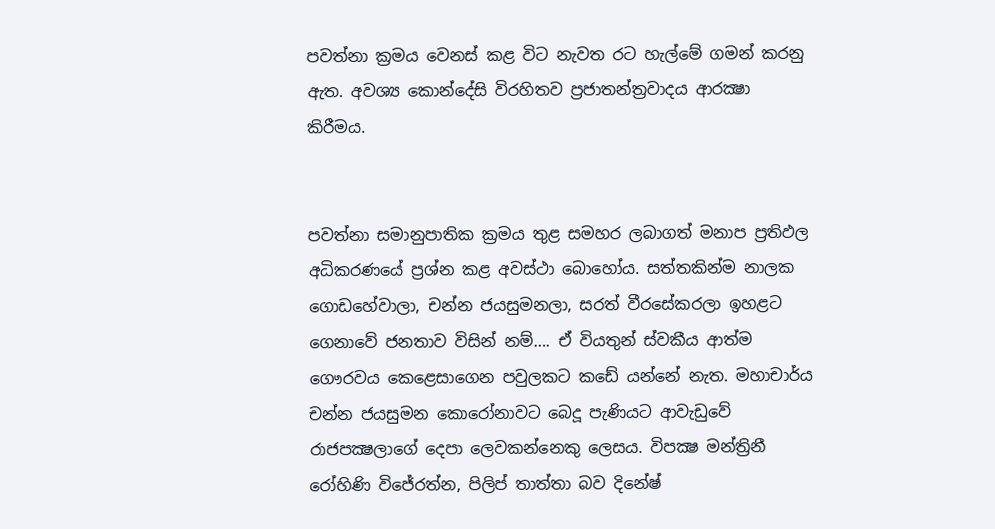පවත්නා ක්‍රමය වෙනස් කළ විට නැවත රට හැල්මේ ගමන් කරනු ඇත. අවශ්‍ය කොන්දේසි විරහිතව ප්‍රජාතන්ත්‍රවාදය ආරක්‍ෂා කිරීමය.


පවත්නා සමානුපාතික ක්‍රමය තුළ සමහර ලබාගත් මනාප ප්‍රතිඵල අධිකරණයේ ප්‍රශ්න කළ අවස්ථා බොහෝය. සත්තකින්ම නාලක ගොඩහේවාලා, චන්න ජයසුමනලා, සරත් වීරසේකරලා ඉහළට ගෙනාවේ ජනතාව විසින් නම්…. ඒ වියතුන් ස්වකීය ආත්ම ගෞරවය කෙළෙසාගෙන පවුලකට කඩේ යන්නේ නැත. මහාචාර්ය චන්න ජයසුමන කොරෝනාවට බෙදූ පැණියට ආවැඩුවේ රාජපක්‍ෂලාගේ දෙපා ලෙවකන්නෙකු ලෙසය. විපක්‍ෂ මන්ත්‍රිනී රෝහිණි විජේරත්න, පිලිප් තාත්තා බව දිනේෂ්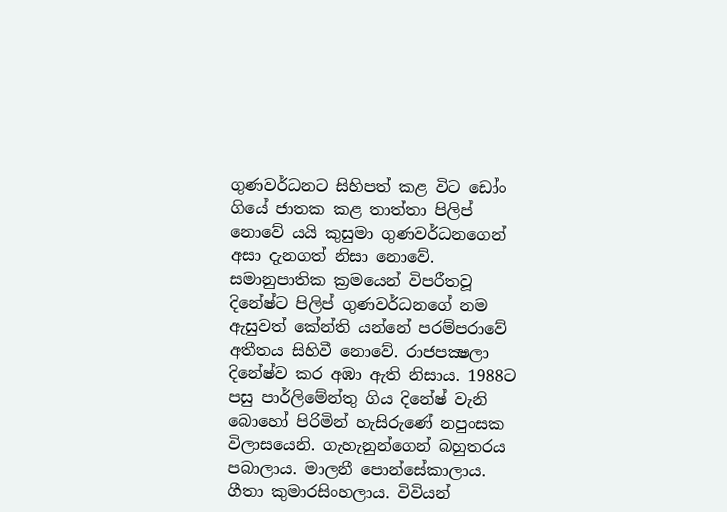ගුණවර්ධනට සිහිපත් කළ විට ඩෝං ගියේ ජාතක කළ තාත්තා පිලිප් නොවේ යයි කුසුමා ගුණවර්ධනගෙන් අසා දැනගත් නිසා නොවේ. සමානුපාතික ක්‍රමයෙන් විපරීතවූ දිනේෂ්ට පිලිප් ගුණවර්ධනගේ නම ඇසුවත් කේන්ති යන්නේ පරම්පරාවේ අතීතය සිහිවී නොවේ. රාජපක්‍ෂලා දිනේෂ්ව කර අඹා ඇති නිසාය. 1988ට පසු පාර්ලිමේන්තු ගිය දිනේෂ් වැනි බොහෝ පිරිමින් හැසිරුණේ නපුංසක විලාසයෙනි. ගැහැනුන්ගෙන් බහුතරය පබාලාය. මාලනී පොන්සේකාලාය. ගීතා කුමාරසිංහලාය. විවියන්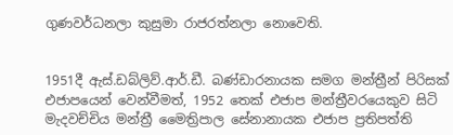ගුණවර්ධනලා කුසුමා රාජරත්නලා නොවෙති.


1951දී ඇස්.ඩබ්ලිව්.ආර්.ඩී. බණ්ඩාරනායක සමග මන්ත්‍රීන් පිරිසක් එජාපයෙන් වෙන්වීමත්, 1952 තෙක් එජාප මන්ත්‍රීවරයෙකුව සිටි මැදවච්චිය මන්ත්‍රී මෛත්‍රිපාල සේනානායක එජාප ප්‍රතිපත්ති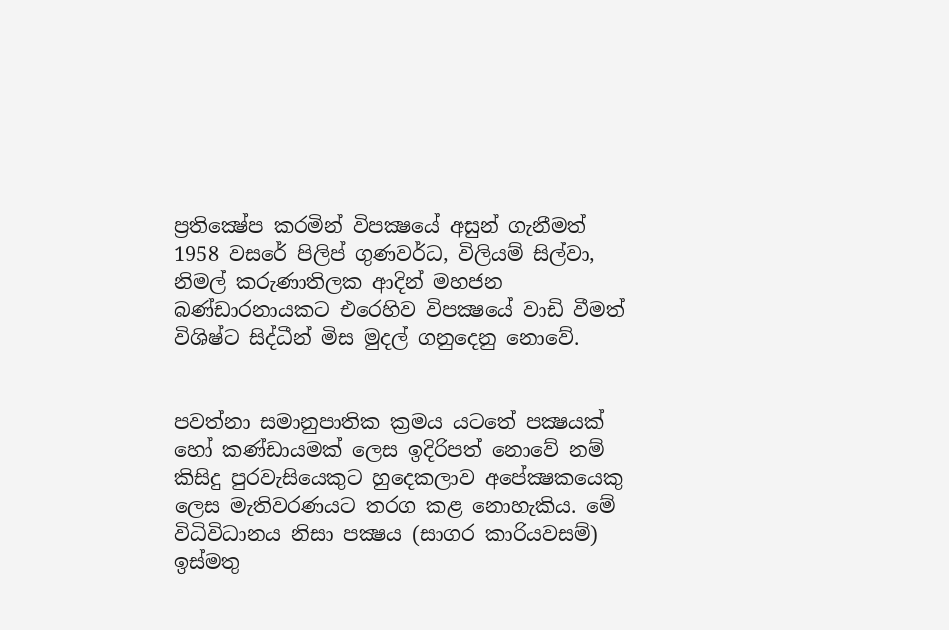ප්‍රතික්‍ෂේප කරමින් විපක්‍ෂයේ අසුන් ගැනීමත් 1958 වසරේ පිලිප් ගුණවර්ධ, විලියම් සිල්වා, නිමල් කරුණාතිලක ආදින් මහජන බණ්ඩාරනායකට එරෙහිව විපක්‍ෂයේ වාඩි වීමත් විශිෂ්ට සිද්ධීන් මිස මුදල් ගනුදෙනු නොවේ.


පවත්නා සමානුපාතික ක්‍රමය යටතේ පක්‍ෂයක් හෝ කණ්ඩායමක් ලෙස ඉදිරිපත් නොවේ නම් කිසිදු පුරවැසියෙකුට හුදෙකලාව අපේක්‍ෂකයෙකු ලෙස මැතිවරණයට තරග කළ නොහැකිය. මේ විධිවිධානය නිසා පක්‍ෂය (සාගර කාරියවසම්) ඉස්මතු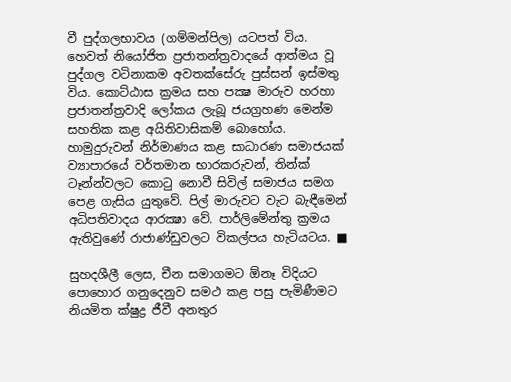වී පුද්ගලභාවය (ගම්මන්පිල) යටපත් විය. හෙවත් නියෝජිත ප්‍රජාතන්ත්‍රවාදයේ ආත්මය වූ පුද්ගල වටිනාකම අවතක්සේරු පුස්සන් ඉස්මතු විය. කොට්ඨාස ක්‍රමය සහ පක්‍ෂ මාරුව හරහා ප්‍රජාතන්ත්‍රවාදි ලෝකය ලැබූ ජයග්‍රහණ මෙන්ම සහතික කළ අයිතිවාසිකම් බොහෝය. හාමුදුරුවන් නිර්මාණය කළ සාධාරණ සමාජයක් ව්‍යාපාරයේ වර්තමාන භාරකරුවන්, තින්ක් ටෑන්න්වලට කොටු නොවී සිවිල් සමාජය සමග පෙළ ගැසිය යුතුවේ. පිල් මාරුවට වැට බැඳීමෙන් අධිපතිවාදය ආරක්‍ෂා වේ. පාර්ලිමේන්තු ක්‍රමය ඇතිවුණේ රාජාණ්ඩුවලට විකල්පය හැටියටය. ■

සුහදශීලී ලෙස, චීන සමාගමට ඕනෑ විදියට පොහොර ගනුදෙනුව සමථ කළ පසු පැමිණීමට නියමිත ක්ෂුද්‍ර ජීවී අනතුර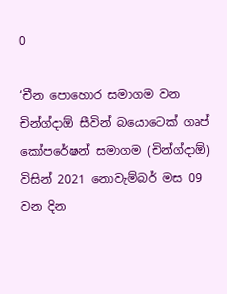0

‘චීන පොහොර සමාගම වන චින්ග්දාඕ සීවින් බයොටෙක් ගෘප් කෝපරේෂන් සමාගම (චින්ග්දාඕ) විසින් 2021 නොවැම්බර් මස 09 වන දින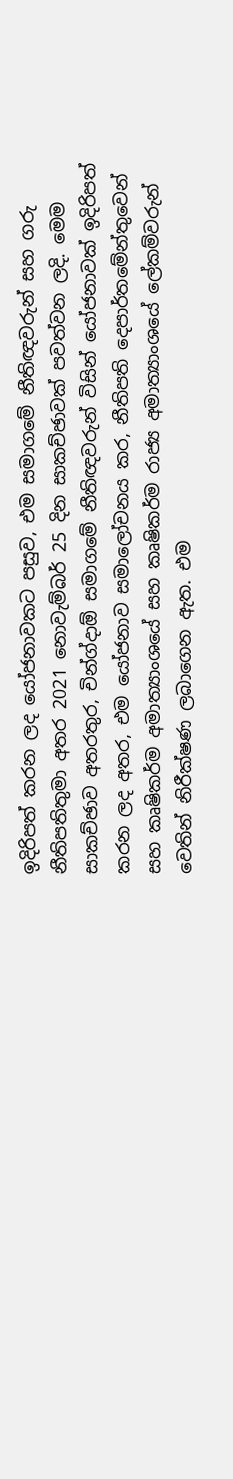ඉදිරිපත් කරන ලද යෝජනාවකට පසුව, එම සමාගමේ නීතිඥවරුන් සහ ගරු නීතිපතිතුමා අතර 2021 නොවැම්බර් 25 දින සාකච්ඡාවක් පවත්වන ලදි. මෙම සාකච්ඡාව අතරතුර, චින්ග්දාඕ සමාගමේ නීතිඥවරුන් විසින් යෝජනාවක් ඉදිරිපත් කරන ලද අතර, එම යෝජනාව සමාලෝචනය කර, නීතිපති දෙපාර්තමේන්තුවෙන් සහ කෘෂිකර්ම අමාත්‍යාංශයේ සහ කෘෂිකර්ම රාජ්‍ය අමාත්‍යාංශයේ ලේකම්වරුන් වෙතින් නිරීක්ෂණ ලබාගෙන ඇත. එම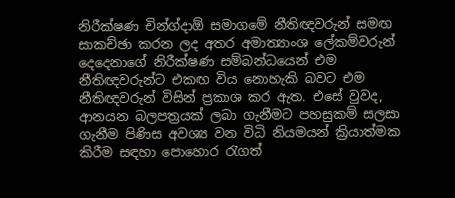නිරීක්ෂණ චින්ග්දාඕ සමාගමේ නීතිඥවරුන් සමඟ සාකච්ඡා කරන ලද අතර අමාත්‍යාංශ ලේකම්වරුන් දෙදෙනාගේ නිරීක්ෂණ සම්බන්ධයෙන් එම නීතිඥවරුන්ට එකඟ විය නොහැකි බවට එම නීතිඥවරුන් විසින් ප්‍රකාශ කර ඇත. එසේ වුවද, ආනයන බලපත්‍රයක් ලබා ගැනීමට පහසුකම් සලසා ගැනීම පිණිස අවශ්‍ය වන විධි නියමයන් ක්‍රියාත්මක කිරීම සඳහා පොහොර රැගත්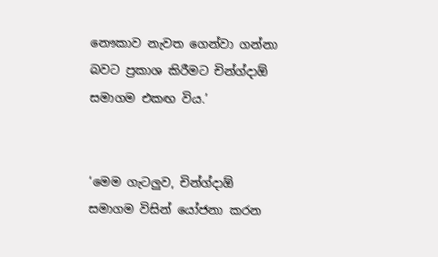නෞකාව නැවත ගෙන්වා ගන්නා බවට ප්‍රකාශ කිරීමට චින්ග්දාඕ සමාගම එකඟ විය.’


‘මෙම ගැටලුව, චින්ග්දාඕ සමාගම විසින් යෝජනා කරන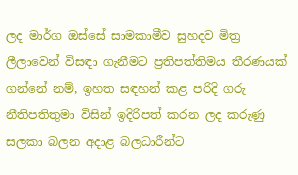ලද මාර්ග ඔස්සේ සාමකාමීව සුහදව මිත්‍ර ලීලාවෙන් විසඳා ගැනීමට ප්‍රතිපත්තිමය තීරණයක් ගන්නේ නම්, ඉහත සඳහන් කළ පරිදි ගරු නීතිපතිතුමා විසින් ඉදිරිපත් කරන ලද කරුණු සලකා බලන අදාළ බලධාරීන්ට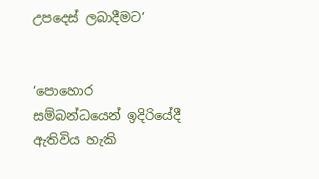උපදෙස් ලබාදීමට’


‘පොහොර සම්බන්ධයෙන් ඉදිරියේදී ඇතිවිය හැකි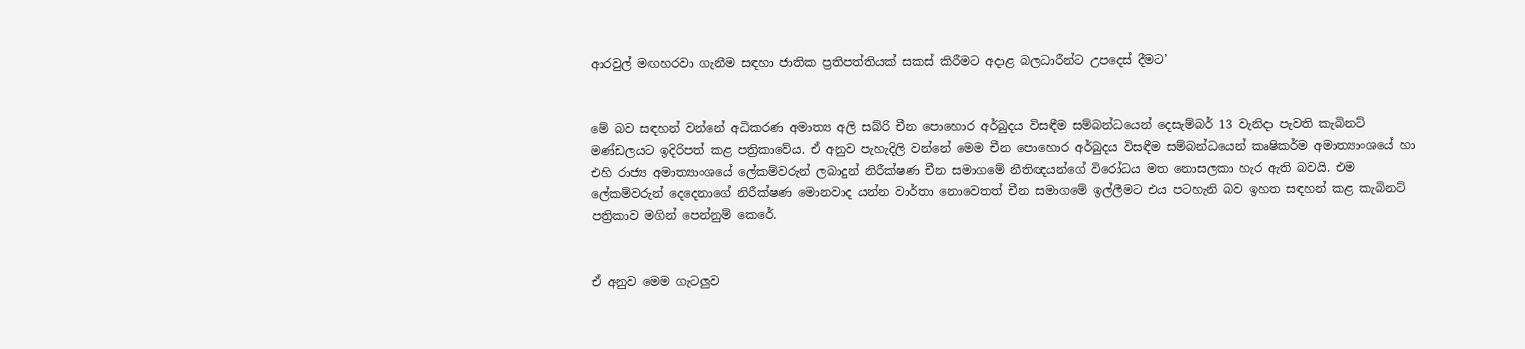ආරවුල් මඟහරවා ගැනීම සඳහා ජාතික ප්‍රතිපත්තියක් සකස් කිරීමට අදාළ බලධාරීන්ට උපදෙස් දීමට’


මේ බව සඳහන් වන්නේ අධිකරණ අමාත්‍ය අලි සබ්රි චීන පොහොර අර්බුදය විසඳීම සම්බන්ධයෙන් දෙසැම්බර් 13 වැනිදා පැවති කැබිනට් මණ්ඩලයට ඉදිරිපත් කළ පත්‍රිකාවේය. ඒ අනුව පැහැදිලි වන්නේ මෙම චීන පොහොර අර්බුදය විසඳීම සම්බන්ධයෙන් කෘෂිකර්ම අමාත්‍යාංශයේ හා එහි රාජ්‍ය අමාත්‍යාංශයේ ලේකම්වරුන් ලබාදුන් නිරීක්ෂණ චීන සමාගමේ නීතිඥයන්ගේ විරෝධය මත නොසලකා හැර ඇති බවයි. එම ලේකම්වරුන් දෙදෙනාගේ නිරීක්ෂණ මොනවාද යන්න වාර්තා නොවෙතත් චීන සමාගමේ ඉල්ලීමට එය පටහැනි බව ඉහත සඳහන් කළ කැබිනට් පත්‍රිකාව මගින් පෙන්නුම් කෙරේ.


ඒ අනුව මෙම ගැටලුව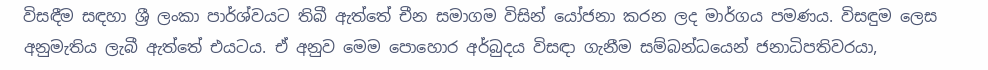විසඳීම සඳහා ශ්‍රී ලංකා පාර්ශ්වයට තිබී ඇත්තේ චීන සමාගම විසින් යෝජනා කරන ලද මාර්ගය පමණය. විසඳුම ලෙස අනුමැතිය ලැබී ඇත්තේ එයටය. ඒ අනුව මෙම පොහොර අර්බුදය විසඳා ගැනීම සම්බන්ධයෙන් ජනාධිපතිවරයා,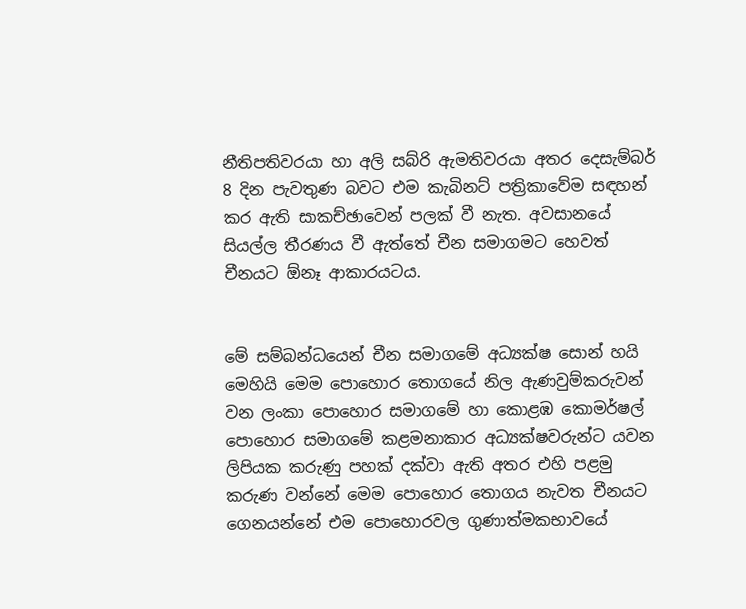නීතිපතිවරයා හා අලි සබ්රි ඇමතිවරයා අතර දෙසැම්බර් 8 දින පැවතුණ බවට එම කැබිනට් පත්‍රිකාවේම සඳහන් කර ඇති සාකච්ඡාවෙන් පලක් වී නැත. අවසානයේ සියල්ල තීරණය වී ඇත්තේ චීන සමාගමට හෙවත් චීනයට ඕනෑ ආකාරයටය.


මේ සම්බන්ධයෙන් චීන සමාගමේ අධ්‍යක්ෂ සොන් හයි මෙහියි මෙම පොහොර තොගයේ නිල ඇණවුම්කරුවන් වන ලංකා පොහොර සමාගමේ හා කොළඹ කොමර්ෂල් පොහොර සමාගමේ කළමනාකාර අධ්‍යක්ෂවරුන්ට යවන ලිපියක කරුණු පහක් දක්වා ඇති අතර එහි පළමු කරුණ වන්නේ මෙම පොහොර තොගය නැවත චීනයට ගෙනයන්නේ එම පොහොරවල ගුණාත්මකභාවයේ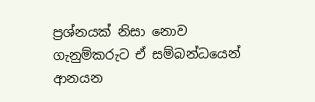ප්‍රශ්නයක් නිසා නොව ගැනුම්කරුට ඒ සම්බන්ධයෙන් ආනයන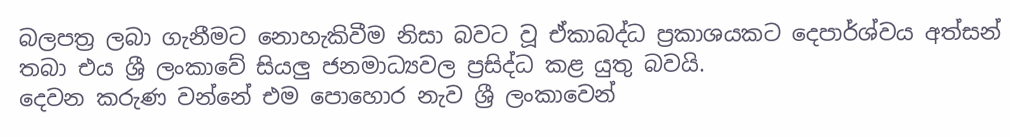බලපත්‍ර ලබා ගැනීමට නොහැකිවීම නිසා බවට වූ ඒකාබද්ධ ප්‍රකාශයකට දෙපාර්ශ්වය අත්සන් තබා එය ශ්‍රී ලංකාවේ සියලු ජනමාධ්‍යවල ප්‍රසිද්ධ කළ යුතු බවයි.
දෙවන කරුණ වන්නේ එම පොහොර නැව ශ්‍රී ලංකාවෙන්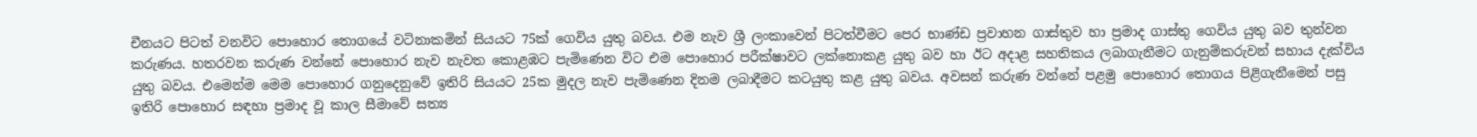චීනයට පිටත් වනවිට පොහොර තොගයේ වටිනාකමින් සියයට 75ක් ගෙවිය යුතු බවය. එම නැව ශ්‍රී ලංකාවෙන් පිටත්වීමට පෙර භාණ්ඩ ප්‍රවාහන ගාස්තුව හා ප්‍රමාද ගාස්තු ගෙවිය යුතු බව තුන්වන කරුණය. හතරවන කරුණ වන්නේ පොහොර නැව නැවත කොළඹට පැමිණෙන විට එම පොහොර පරීක්ෂාවට ලක්නොකළ යුතු බව හා ඊට අදාළ සහතිකය ලබාගැනීමට ගැනුම්කරුවන් සහාය දැක්විය යුතු බවය. එමෙන්ම මෙම පොහොර ගනුදෙනුවේ ඉතිරි සියයට 25ක මුදල නැව පැමිණෙන දිනම ලබාදීමට කටයුතු කළ යුතු බවය. අවසන් කරුණ වන්නේ පළමු පොහොර තොගය පිළිගැනීමෙන් පසු ඉතිරි පොහොර සඳහා ප්‍රමාද වූ කාල සීමාවේ සත්‍ය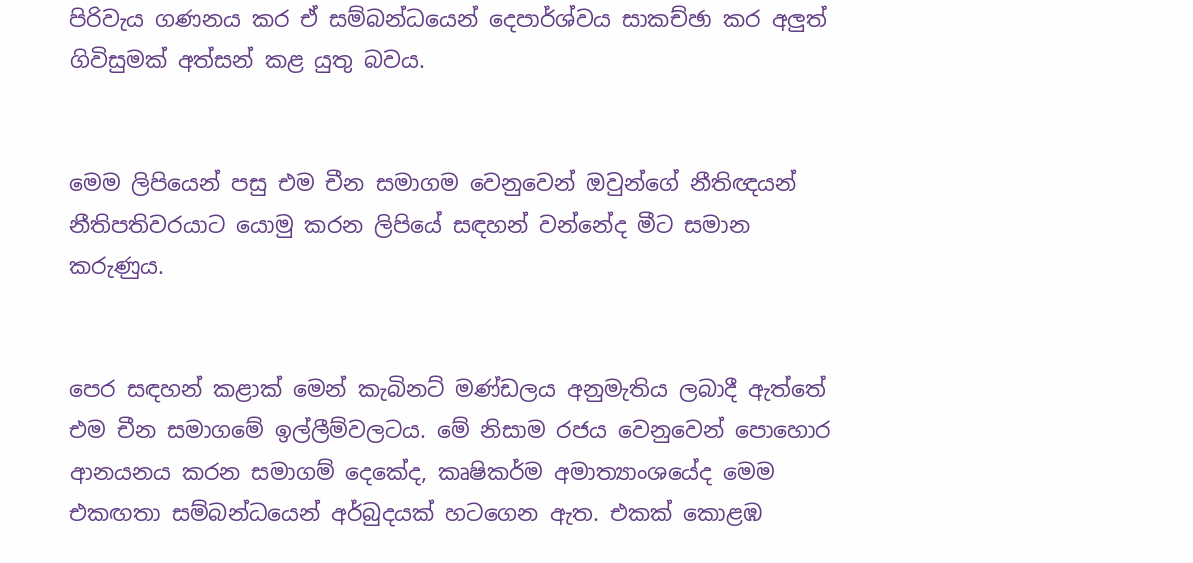පිරිවැය ගණනය කර ඒ සම්බන්ධයෙන් දෙපාර්ශ්වය සාකච්ඡා කර අලුත් ගිවිසුමක් අත්සන් කළ යුතු බවය.


මෙම ලිපියෙන් පසු එම චීන සමාගම වෙනුවෙන් ඔවුන්ගේ නීතිඥයන් නීතිපතිවරයාට යොමු කරන ලිපියේ සඳහන් වන්නේද මීට සමාන කරුණුය.


පෙර සඳහන් කළාක් මෙන් කැබිනට් මණ්ඩලය අනුමැතිය ලබාදී ඇත්තේ එම චීන සමාගමේ ඉල්ලීම්වලටය. මේ නිසාම රජය වෙනුවෙන් පොහොර ආනයනය කරන සමාගම් දෙකේද, කෘෂිකර්ම අමාත්‍යාංශයේද මෙම එකඟතා සම්බන්ධයෙන් අර්බුදයක් හටගෙන ඇත. එකක් කොළඹ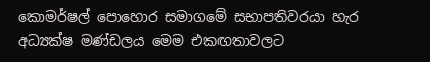කොමර්ෂල් පොහොර සමාගමේ සභාපතිවරයා හැර අධ්‍යක්ෂ මණ්ඩලය මෙම එකඟතාවලට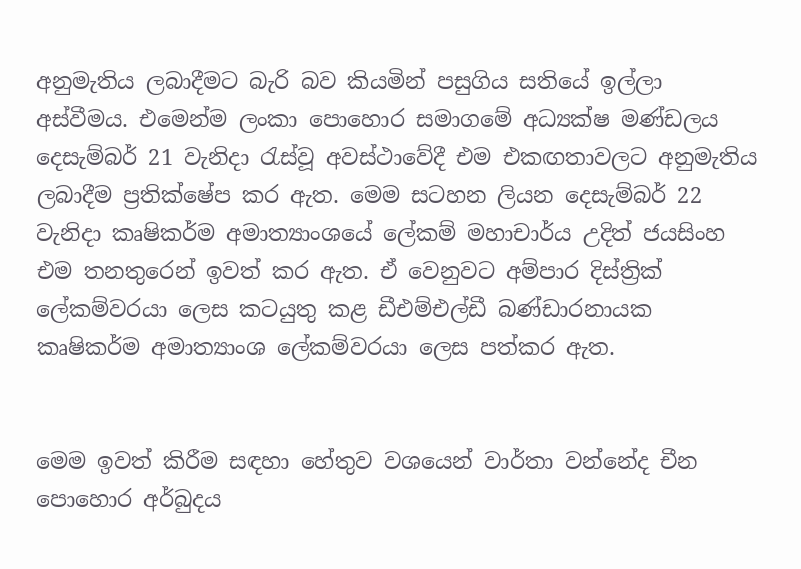අනුමැතිය ලබාදීමට බැරි බව කියමින් පසුගිය සතියේ ඉල්ලා අස්වීමය. එමෙන්ම ලංකා පොහොර සමාගමේ අධ්‍යක්ෂ මණ්ඩලය දෙසැම්බර් 21 වැනිදා රැස්වූ අවස්ථාවේදී එම එකඟතාවලට අනුමැතිය ලබාදීම ප්‍රතික්ෂේප කර ඇත. මෙම සටහන ලියන දෙසැම්බර් 22 වැනිදා කෘෂිකර්ම අමාත්‍යාංශයේ ලේකම් මහාචාර්ය උදිත් ජයසිංහ එම තනතුරෙන් ඉවත් කර ඇත. ඒ වෙනුවට අම්පාර දිස්ත්‍රික් ලේකම්වරයා ලෙස කටයුතු කළ ඩීඑම්එල්ඩී බණ්ඩාරනායක කෘෂිකර්ම අමාත්‍යාංශ ලේකම්වරයා ලෙස පත්කර ඇත.


මෙම ඉවත් කිරීම සඳහා හේතුව වශයෙන් වාර්තා වන්නේද චීන පොහොර අර්බුදය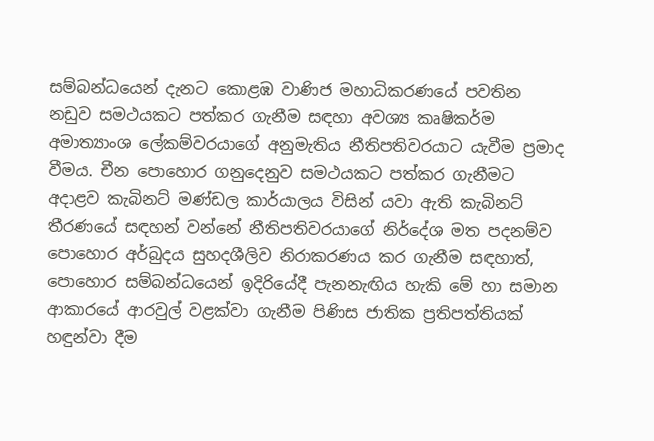සම්බන්ධයෙන් දැනට කොළඹ වාණිජ මහාධිකරණයේ පවතින නඩුව සමථයකට පත්කර ගැනීම සඳහා අවශ්‍ය කෘෂිකර්ම අමාත්‍යාංශ ලේකම්වරයාගේ අනුමැතිය නීතිපතිවරයාට යැවීම ප්‍රමාද වීමය. චීන පොහොර ගනුදෙනුව සමථයකට පත්කර ගැනීමට අදාළව කැබිනට් මණ්ඩල කාර්යාලය විසින් යවා ඇති කැබිනට් තීරණයේ සඳහන් වන්නේ නීතිපතිවරයාගේ නිර්දේශ මත පදනම්ව පොහොර අර්බුදය සුහදශීලිව නිරාකරණය කර ගැනීම සඳහාත්, පොහොර සම්බන්ධයෙන් ඉදිරියේදී පැනනැඟිය හැකි මේ හා සමාන ආකාරයේ ආරවුල් වළක්වා ගැනීම පිණිස ජාතික ප්‍රතිපත්තියක් හඳුන්වා දීම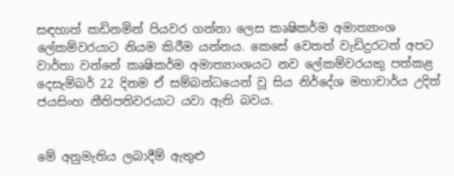සඳහාත් කඩිනමින් පියවර ගන්නා ලෙස කෘෂිකර්ම අමාත්‍යාංශ ලේකම්වරයාට නියම කිරීම යන්නය. කෙසේ වෙතත් වැඩිදුරටත් අපට වාර්තා වන්නේ කෘෂිකර්ම අමාත්‍යාංශයට නව ලේකම්වරයකු පත්කළ දෙසැම්බර් 22 දිනම ඒ සම්බන්ධයෙන් වූ සිය නිර්දේශ මහාචාර්ය උදිත් ජයසිංහ නීතිපතිවරයාට යවා ඇති බවය.


මේ අනුමැතිය ලබාදීම් ඇතුළු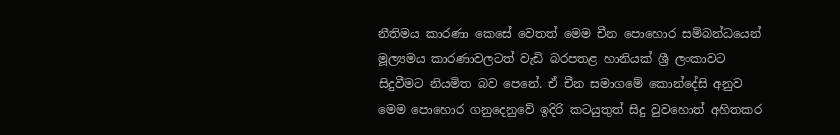නීතිමය කාරණා කෙසේ වෙතත් මෙම චීන පොහොර සම්බන්ධයෙන් මූල්‍යමය කාරණාවලටත් වැඩි බරපතළ හානියක් ශ්‍රී ලංකාවට සිදුවීමට නියමිත බව පෙනේ. ඒ චීන සමාගමේ කොන්දේසි අනුව මෙම පොහොර ගනුදෙනුවේ ඉදිරි කටයුතුත් සිදු වුවහොත් අහිතකර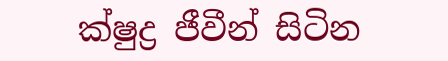ක්ෂුද්‍ර ජීවීන් සිටින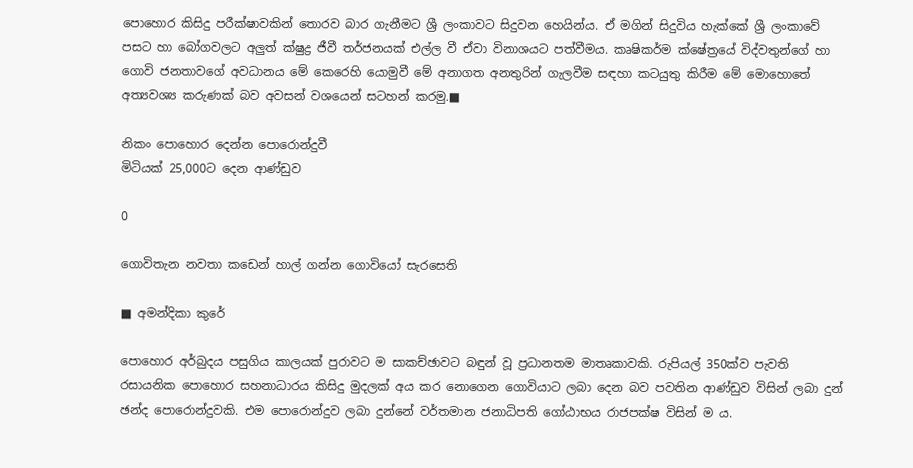පොහොර කිසිදු පරීක්ෂාවකින් තොරව බාර ගැනීමට ශ්‍රී ලංකාවට සිදුවන හෙයින්ය. ඒ මගින් සිදුවිය හැක්කේ ශ්‍රී ලංකාවේ පසට හා බෝගවලට අලුත් ක්ෂුද්‍ර ජීවී තර්ජනයක් එල්ල වී ඒවා විනාශයට පත්වීමය. කෘෂිකර්ම ක්ෂේත්‍රයේ විද්වතුන්ගේ හා ගොවි ජනතාවගේ අවධානය මේ කෙරෙහි යොමුවී මේ අනාගත අනතුරින් ගැලවීම සඳහා කටයුතු කිරීම මේ මොහොතේ අත්‍යවශ්‍ය කරුණක් බව අවසන් වශයෙන් සටහන් කරමු.■

නිකං පොහොර දෙන්න පොරොන්දුවී
මිටියක් 25,000ට දෙන ආණ්ඩුව

0

ගොවිතැන නවතා කඩෙන් හාල් ගන්න ගොවියෝ සැරසෙති

■ අමන්දිකා කුරේ

පොහොර අර්බුදය පසුගිය කාලයක් පුරාවට ම සාකච්ඡාවට බඳුන් වූ ප්‍රධානතම මාතෘකාවකි. රුපියල් 350ක්ව පැවති රසායනික පොහොර සහනාධාරය කිසිදු මුදලක් අය කර නොගෙන ගොවියාට ලබා දෙන බව පවතින ආණ්ඩුව විසින් ලබා දුන් ඡන්ද පොරොන්දුවකි. එම පොරොන්දුව ලබා දුන්නේ වර්තමාන ජනාධිපති ගෝඨාභය රාජපක්ෂ විසින් ම ය.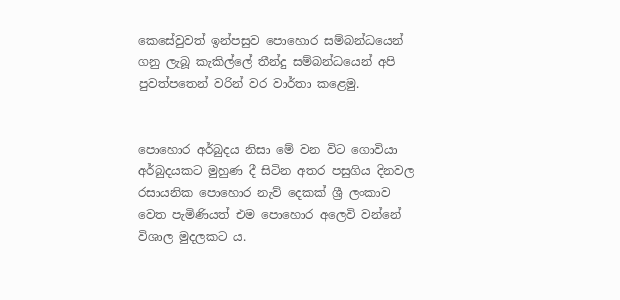කෙසේවුවත් ඉන්පසුව පොහොර සම්බන්ධයෙන් ගනු ලැබූ කැකිල්ලේ තීන්දු සම්බන්ධයෙන් අපි පුවත්පතෙන් වරින් වර වාර්තා කළෙමු.


පොහොර අර්බුදය නිසා මේ වන විට ගොවියා අර්බුදයකට මුහුණ දී සිටින අතර පසුගිය දිනවල රසායනික පොහොර නැව් දෙකක් ශ්‍රී ලංකාව වෙත පැමිණියත් එම පොහොර අලෙවි වන්නේ විශාල මුදලකට ය.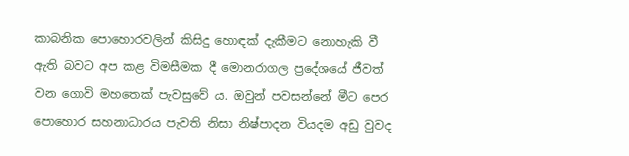කාබනික පොහොරවලින් කිසිදු හොඳක් දැකීමට නොහැකි වී ඇති බවට අප කළ විමසීමක දී මොනරාගල ප්‍රදේශයේ ජීවත් වන ගොවි මහතෙක් පැවසුවේ ය. ඔවුන් පවසන්නේ මීට පෙර පොහොර සහනාධාරය පැවති නිසා නිෂ්පාදන වියදම අඩු වුවද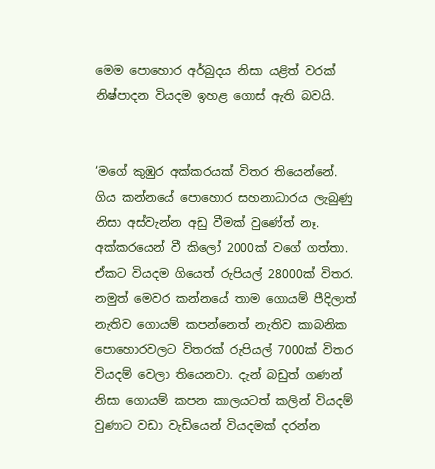මෙම පොහොර අර්බුදය නිසා යළිත් වරක් නිෂ්පාදන වියදම ඉහළ ගොස් ඇති බවයි.


‘මගේ කුඹුර අක්කරයක් විතර තියෙන්නේ. ගිය කන්නයේ පොහොර සහනාධාරය ලැබුණු නිසා අස්වැන්න අඩු වීමක් වුණේත් නෑ. අක්කරයෙන් වී කිලෝ 2000ක් වගේ ගත්තා. ඒකට වියදම ගියෙත් රුපියල් 28000ක් විතර. නමුත් මෙවර කන්නයේ තාම ගොයම් පීදිලාත් නැතිව ගොයම් කපන්නෙත් නැතිව කාබනික පොහොරවලට විතරක් රුපියල් 7000ක් විතර වියදම් වෙලා තියෙනවා. දැන් බඩුත් ගණන් නිසා ගොයම් කපන කාලයටත් කලින් වියදම් වුණාට වඩා වැඩියෙන් වියදමක් දරන්න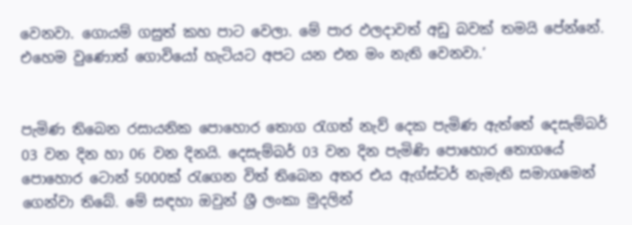වෙනවා. ගොයම් ගසුත් කහ පාට වෙලා. මේ පාර ඵලදාවත් අඩු බවක් තමයි පේන්නේ. එහෙම වුණොත් ගොවියෝ හැටියට අපට යන එන මං නැති වෙනවා.’


පැමිණ තිබෙන රසායනික පොහොර තොග රැගත් නැව් දෙක පැමිණ ඇත්තේ දෙසැම්බර් 03 වන දින හා 06 වන දිනයි. දෙසැම්බර් 03 වන දින පැමිණි පොහොර තොගයේ පොහොර ටොන් 5000ක් රැගෙන විත් තිබෙන අතර එය ඇග්ස්ටර් නැමැති සමාගමෙන් ගෙන්වා තිබේ. මේ සඳහා ඔවුන් ශ්‍රී ලංකා මුදලින්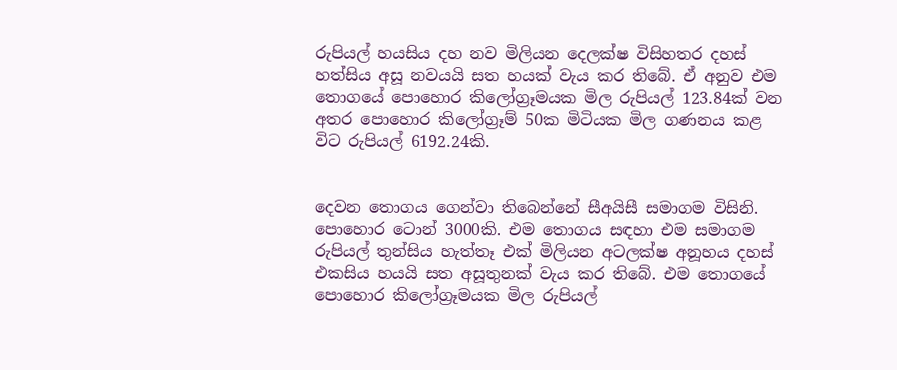රුපියල් හයසිය දහ නව මිලියන දෙලක්ෂ විසිහතර දහස් හත්සිය අසූ නවයයි සත හයක් වැය කර තිබේ. ඒ අනුව එම තොගයේ පොහොර කිලෝග්‍රෑමයක මිල රුපියල් 123.84ක් වන අතර පොහොර කිලෝග්‍රෑම් 50ක මිටියක මිල ගණනය කළ විට රුපියල් 6192.24කි.


දෙවන තොගය ගෙන්වා තිබෙන්නේ සීඅයිසී සමාගම විසිනි. පොහොර ටොන් 3000කි. එම තොගය සඳහා එම සමාගම රුපියල් තුන්සිය හැත්තෑ එක් මිලියන අටලක්ෂ අනූහය දහස් එකසිය හයයි සත අසූතුනක් වැය කර තිබේ. එම තොගයේ පොහොර කිලෝග්‍රෑමයක මිල රුපියල්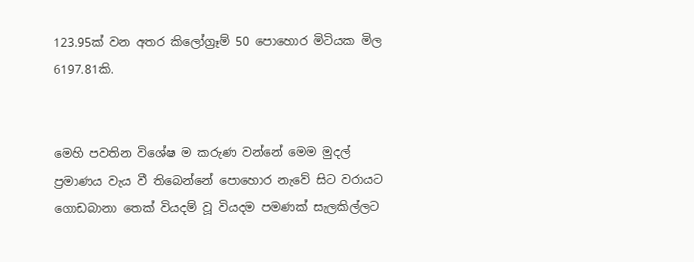123.95ක් වන අතර කිලෝග්‍රෑම් 50 පොහොර මිටියක මිල 6197.81කි.


මෙහි පවතින විශේෂ ම කරුණ වන්නේ මෙම මුදල් ප්‍රමාණය වැය වී තිබෙන්නේ පොහොර නැවේ සිට වරායට ගොඩබානා තෙක් වියදම් වූ වියදම පමණක් සැලකිල්ලට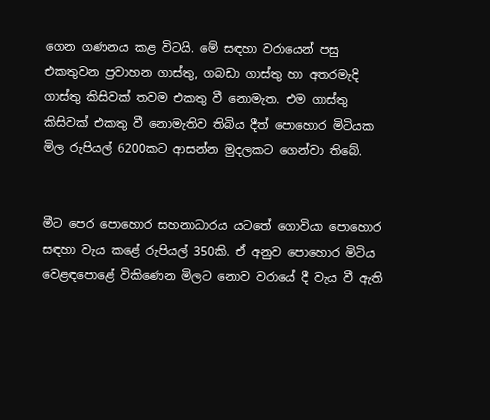ගෙන ගණනය කළ විටයි. මේ සඳහා වරායෙන් පසු එකතුවන ප්‍රවාහන ගාස්තු, ගබඩා ගාස්තු හා අතරමැදි ගාස්තු කිසිවක් තවම එකතු වී නොමැත. එම ගාස්තු කිසිවක් එකතු වී නොමැතිව තිබිය දීත් පොහොර මිටියක මිල රුපියල් 6200කට ආසන්න මුදලකට ගෙන්වා තිබේ.


මීට පෙර පොහොර සහනාධාරය යටතේ ගොවියා පොහොර සඳහා වැය කළේ රුපියල් 350කි. ඒ අනුව පොහොර මිටිය වෙළඳපොළේ විකිණෙන මිලට නොව වරායේ දී වැය වී ඇති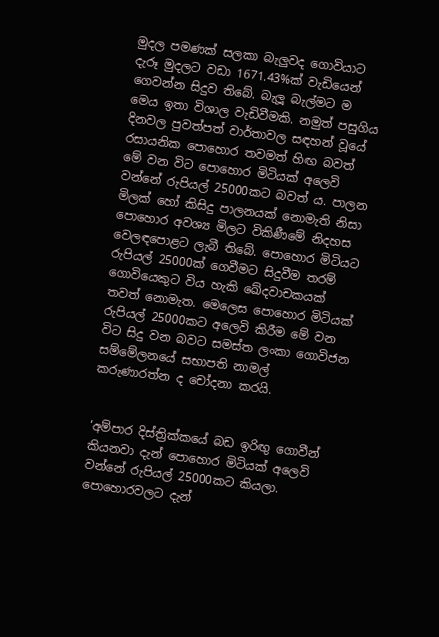මුදල පමණක් සලකා බැලුවද ගොවියාට දැරූ මුදලට වඩා 1671.43%ක් වැඩියෙන් ගෙවන්න සිදුව තිබේ. බැලූ බැල්මට ම මෙය ඉතා විශාල වැඩිවීමකි. නමුත් පසුගිය දිනවල පුවත්පත් වාර්තාවල සඳහන් වූයේ රසායනික පොහොර තවමත් හිඟ බවත් මේ වන විට පොහොර මිටියක් අලෙවි වන්නේ රුපියල් 25000කට බවත් ය. පාලන මිලක් හෝ කිසිදු පාලනයක් නොමැති නිසා පොහොර අවශ්‍ය මිලට විකිණීමේ නිදහස වෙලඳපොළට ලැබී තිබේ. පොහොර මිටියට රුපියල් 25000ක් ගෙවීමට සිදුවීම තරම් ගොවියෙකුට විය හැකි ඛේදවාචකයක් තවත් නොමැත. මෙලෙස පොහොර මිටියක් රුපියල් 25000කට අලෙවි කිරීම මේ වන විට සිදු වන බවට සමස්ත ලංකා ගොවිජන සම්මේලනයේ සභාපති නාමල් කරුණාරත්න ද චෝදනා කරයි.


‘අම්පාර දිස්ත්‍රික්කයේ බඩ ඉරිඟු ගොවීන් කියනවා දැන් පොහොර මිටියක් අලෙවි වන්නේ රුපියල් 25000කට කියලා. පොහොරවලට දැන්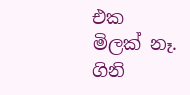එක මිලක් නෑ. ගිනි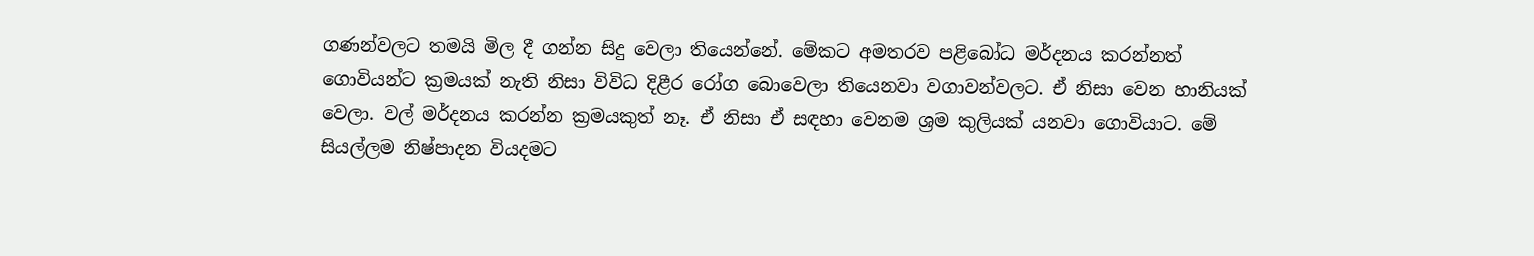ගණන්වලට තමයි මිල දී ගන්න සිදු වෙලා තියෙන්නේ. මේකට අමතරව පළිබෝධ මර්දනය කරන්නත් ගොවියන්ට ක්‍රමයක් නැති නිසා විවිධ දිළීර රෝග බොවෙලා තියෙනවා වගාවන්වලට. ඒ නිසා වෙන හානියක් වෙලා. වල් මර්දනය කරන්න ක්‍රමයකුත් නෑ. ඒ නිසා ඒ සඳහා වෙනම ශ්‍රම කුලියක් යනවා ගොවියාට. මේ සියල්ලම නිෂ්පාදන වියදමට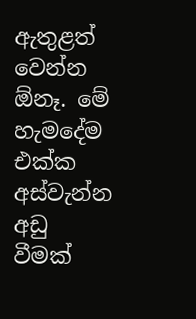ඇතුළත් වෙන්න ඕනෑ. මේ හැමදේම එක්ක අස්වැන්න අඩු වීමක්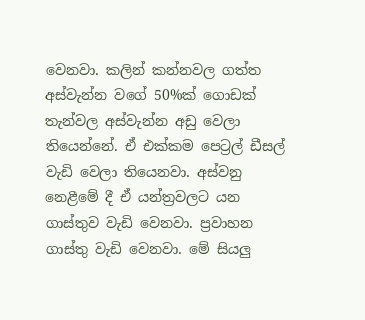වෙනවා. කලින් කන්නවල ගත්ත අස්වැන්න වගේ 50%ක් ගොඩක් තැන්වල අස්වැන්න අඩු වෙලා තියෙන්නේ. ඒ එක්කම පෙට්‍රල් ඩීසල් වැඩි වෙලා තියෙනවා. අස්වනු නෙළීමේ දී ඒ යන්ත්‍රවලට යන ගාස්තුව වැඩි වෙනවා. ප්‍රවාහන ගාස්තු වැඩි වෙනවා. මේ සියලු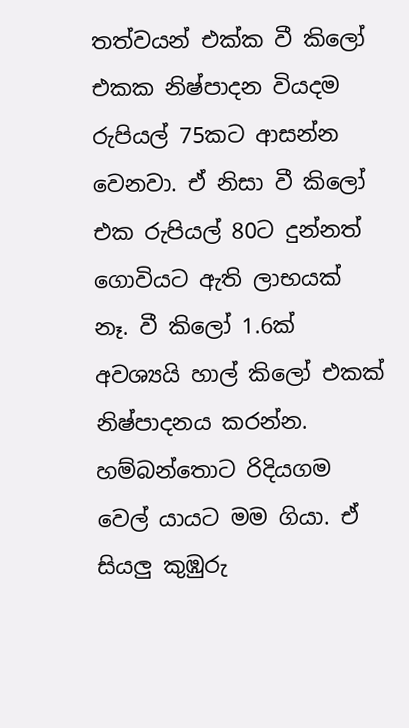තත්වයන් එක්ක වී කිලෝ එකක නිෂ්පාදන වියදම රුපියල් 75කට ආසන්න වෙනවා. ඒ නිසා වී කිලෝ එක රුපියල් 80ට දුන්නත් ගොවියට ඇති ලාභයක් නෑ. වී කිලෝ 1.6ක් අවශ්‍යයි හාල් කිලෝ එකක් නිෂ්පාදනය කරන්න. හම්බන්තොට රිදියගම වෙල් යායට මම ගියා. ඒ සියලු කුඹුරු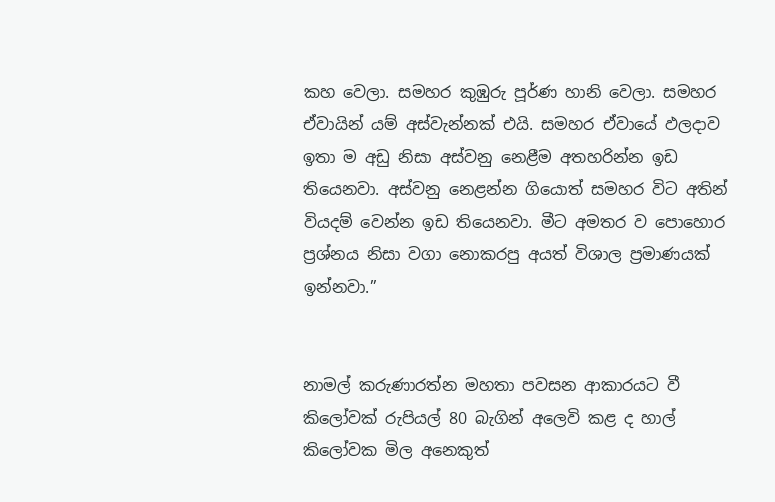කහ වෙලා. සමහර කුඹුරු පූර්ණ හානි වෙලා. සමහර ඒවායින් යම් අස්වැන්නක් එයි. සමහර ඒවායේ ඵලදාව ඉතා ම අඩු නිසා අස්වනු නෙළීම අතහරින්න ඉඩ තියෙනවා. අස්වනු නෙළන්න ගියොත් සමහර විට අතින් වියදම් වෙන්න ඉඩ තියෙනවා. මීට අමතර ව පොහොර ප්‍රශ්නය නිසා වගා නොකරපු අයත් විශාල ප්‍රමාණයක් ඉන්නවා.”


නාමල් කරුණාරත්න මහතා පවසන ආකාරයට වී කිලෝවක් රුපියල් 80 බැගින් අලෙවි කළ ද හාල් කිලෝවක මිල අනෙකුත්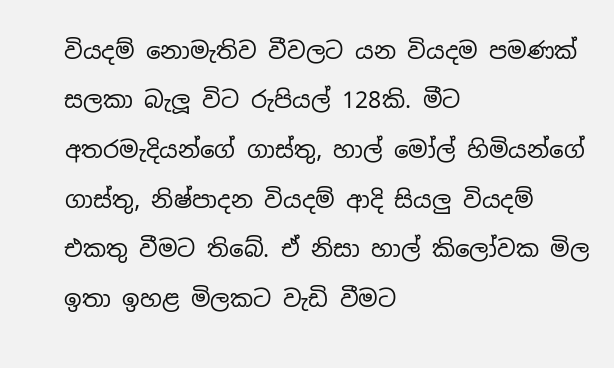වියදම් නොමැතිව වීවලට යන වියදම පමණක් සලකා බැලූ විට රුපියල් 128කි. මීට අතරමැදියන්ගේ ගාස්තු, හාල් මෝල් හිමියන්ගේ ගාස්තු, නිෂ්පාදන වියදම් ආදි සියලු වියදම් එකතු වීමට තිබේ. ඒ නිසා හාල් කිලෝවක මිල ඉතා ඉහළ මිලකට වැඩි වීමට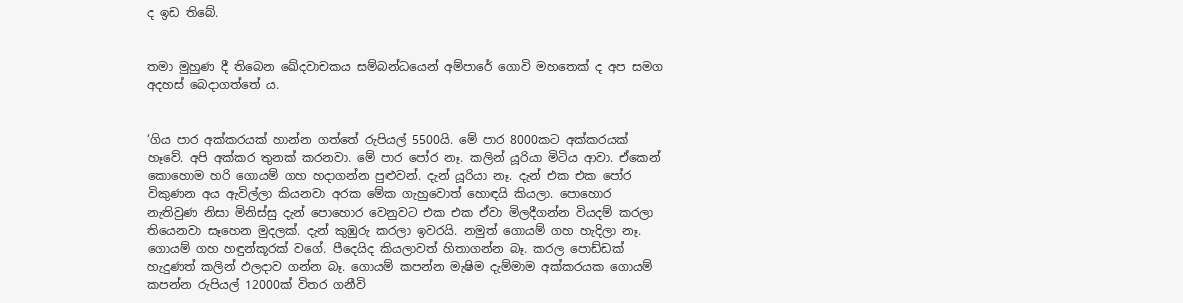ද ඉඩ තිබේ.


තමා මුහුණ දී තිබෙන ඛේදවාචකය සම්බන්ධයෙන් අම්පාරේ ගොවි මහතෙක් ද අප සමග අදහස් බෙදාගත්තේ ය.


‘ගිය පාර අක්කරයක් හාන්න ගත්තේ රුපියල් 5500යි. මේ පාර 8000කට අක්කරයක් හෑවේ. අපි අක්කර තුනක් කරනවා. මේ පාර පෝර නෑ. කලින් යූරියා මිටිය ආවා. ඒකෙන් කොහොම හරි ගොයම් ගහ හදාගන්න පුළුවන්. දැන් යූරියා නෑ. දැන් එක එක පෝර විකුණන අය ඇවිල්ලා කියනවා අරක මේක ගැහුවොත් හොඳයි කියලා. පොහොර නැතිවුණ නිසා මිනිස්සු දැන් පොහොර වෙනුවට එක එක ඒවා මිලදීගන්න වියදම් කරලා තියෙනවා සෑහෙන මුදලක්. දැන් කුඹුරු කරලා ඉවරයි. නමුත් ගොයම් ගහ හැදිලා නෑ. ගොයම් ගහ හඳුන්කූරක් වගේ. පීදෙයිද කියලාවත් හිතාගන්න බෑ. කරල පොඩ්ඩක් හැදුණත් කලින් ඵලදාව ගන්න බෑ. ගොයම් කපන්න මැෂිම දැම්මාම අක්කරයක ගොයම් කපන්න රුපියල් 12000ක් විතර ගනීවි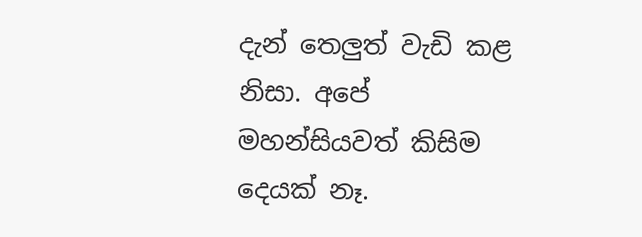දැන් තෙලුත් වැඩි කළ නිසා. අපේ මහන්සියවත් කිසිම දෙයක් නෑ.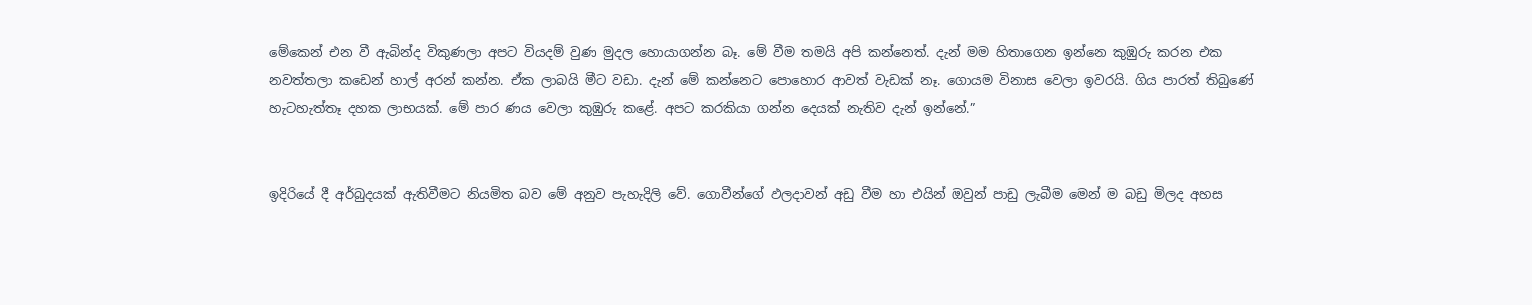මේකෙන් එන වී ඇබින්ද විකුණලා අපට වියදම් වුණ මුදල හොයාගන්න බෑ. මේ වීම තමයි අපි කන්නෙත්. දැන් මම හිතාගෙන ඉන්නෙ කුඹුරු කරන එක නවත්තලා කඩෙන් හාල් අරන් කන්න. ඒක ලාබයි මීට වඩා. දැන් මේ කන්නෙට පොහොර ආවත් වැඩක් නෑ. ගොයම විනාස වෙලා ඉවරයි. ගිය පාරත් තිබුණේ හැටහැත්තෑ දහක ලාභයක්. මේ පාර ණය වෙලා කුඹුරු කළේ. අපට කරකියා ගන්න දෙයක් නැතිව දැන් ඉන්නේ.”


ඉදිරියේ දී අර්බුදයක් ඇතිවීමට නියමිත බව මේ අනුව පැහැදිලි වේ. ගොවීන්ගේ ඵලදාවන් අඩු වීම හා එයින් ඔවුන් පාඩු ලැබීම මෙන් ම බඩු මිලද අහස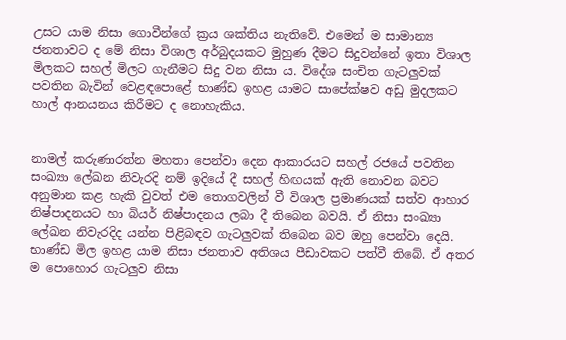උසට යාම නිසා ගොවීන්ගේ ක්‍රය ශක්තිය නැතිවේ. එමෙන් ම සාමාන්‍ය ජනතාවට ද මේ නිසා විශාල අර්බුදයකට මුහුණ දීමට සිදුවන්නේ ඉතා විශාල මිලකට සහල් මිලට ගැනීමට සිදු වන නිසා ය. විදේශ සංචිත ගැටලුවක් පවතින බැවින් වෙළඳපොළේ භාණ්ඩ ඉහළ යාමට සාපේක්ෂව අඩු මුදලකට හාල් ආනයනය කිරීමට ද නොහැකිය.


නාමල් කරුණාරත්න මහතා පෙන්වා දෙන ආකාරයට සහල් රජයේ පවතින සංඛ්‍යා ලේඛන නිවැරදි නම් ඉදියේ දී සහල් හිඟයක් ඇති නොවන බවට අනුමාන කළ හැකි වුවත් එම තොගවලින් වී විශාල ප්‍රමාණයක් සත්ව ආහාර නිෂ්පාදනයට හා බියර් නිෂ්පාදනය ලබා දී තිබෙන බවයි. ඒ නිසා සංඛ්‍යා ලේඛන නිවැරදිද යන්න පිළිබඳව ගැටලුවක් තිබෙන බව ඔහු පෙන්වා දෙයි. භාණ්ඩ මිල ඉහළ යාම නිසා ජනතාව අතිශය පීඩාවකට පත්වී තිබේ. ඒ අතර ම පොහොර ගැටලුව නිසා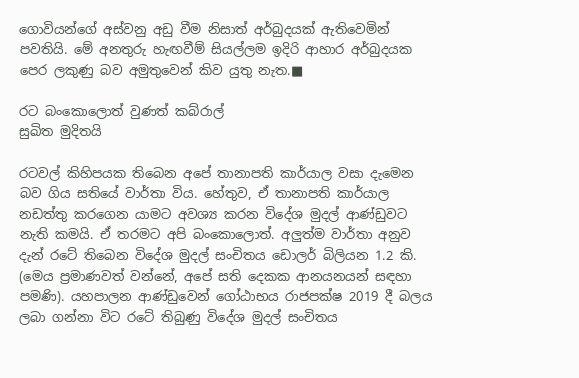ගොවියන්ගේ අස්වනු අඩු වීම නිසාත් අර්බුදයක් ඇතිවෙමින් පවතියි. මේ අනතුරු හැඟවීම් සියල්ලම ඉදිරි ආහාර අර්බුදයක පෙර ලකුණු බව අමුතුවෙන් කිව යුතු නැත.■

රට බංකොලොත් වුණත් කබ්රාල්
සුඛිත මුදිතයි

රටවල් කිහිපයක තිබෙන අපේ තානාපති කාර්යාල වසා දැමෙන බව ගිය සතියේ වාර්තා විය. හේතුව, ඒ තානාපති කාර්යාල නඩත්තු කරගෙන යාමට අවශ්‍ය කරන විදේශ මුදල් ආණ්ඩුවට නැති කමයි. ඒ තරමට අපි බංකොලොත්. අලුත්ම වාර්තා අනුව දැන් රටේ තිබෙන විදේශ මුදල් සංචිතය ඩොලර් බිලියන 1.2 කි. (මෙය ප්‍රමාණවත් වන්නේ, අපේ සති දෙකක ආනයනයන් සඳහා පමණි). යහපාලන ආණ්ඩුවෙන් ගෝඨාභය රාජපක්ෂ 2019 දී බලය ලබා ගන්නා විට රටේ තිබුණු විදේශ මුදල් සංචිතය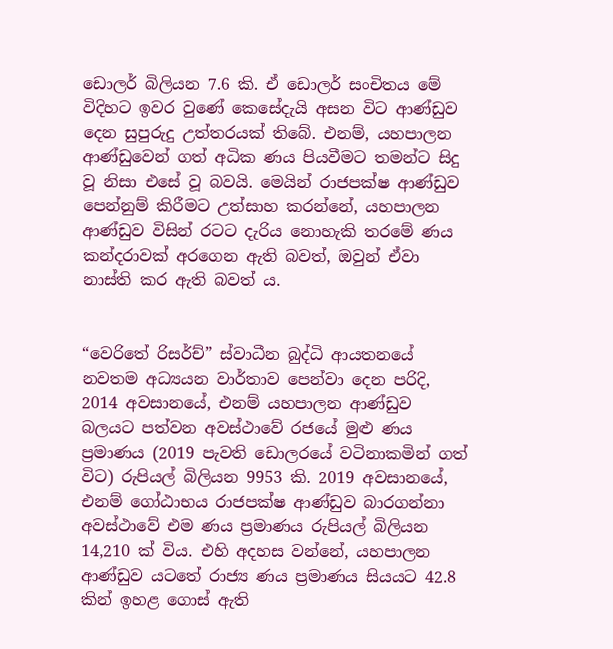ඩොලර් බිලියන 7.6 කි. ඒ ඩොලර් සංචිතය මේ විදිහට ඉවර වුණේ කෙසේදැයි අසන විට ආණ්ඩුව දෙන සුපුරුදු උත්තරයක් තිබේ. එනම්, යහපාලන ආණ්ඩුවෙන් ගත් අධික ණය පියවීමට තමන්ට සිදු වූ නිසා එසේ වූ බවයි. මෙයින් රාජපක්ෂ ආණ්ඩුව පෙන්නුම් කිරීමට උත්සාහ කරන්නේ, යහපාලන ආණ්ඩුව විසින් රටට දැරිය නොහැකි තරමේ ණය කන්දරාවක් අරගෙන ඇති බවත්, ඔවුන් ඒවා නාස්ති කර ඇති බවත් ය.


“වෙරිතේ රිසර්ච්” ස්වාධීන බුද්ධි ආයතනයේ නවතම අධ්‍යයන වාර්තාව පෙන්වා දෙන පරිදි, 2014 අවසානයේ, එනම් යහපාලන ආණ්ඩුව බලයට පත්වන අවස්ථාවේ රජයේ මුළු ණය ප්‍රමාණය (2019 පැවති ඩොලරයේ වටිනාකමින් ගත් විට) රුපියල් බිලියන 9953 කි. 2019 අවසානයේ, එනම් ගෝඨාභය රාජපක්ෂ ආණ්ඩුව බාරගන්නා අවස්ථාවේ එම ණය ප්‍රමාණය රුපියල් බිලියන 14,210 ක් විය. එහි අදහස වන්නේ, යහපාලන ආණ්ඩුව යටතේ රාජ්‍ය ණය ප්‍රමාණය සියයට 42.8 කින් ඉහළ ගොස් ඇති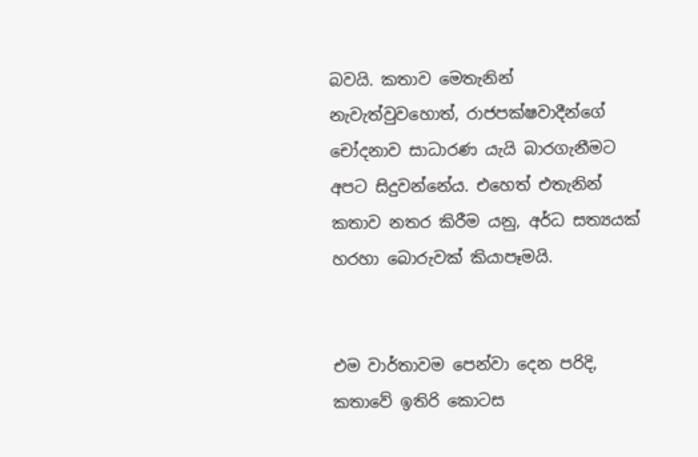බවයි. කතාව මෙතැනින් නැවැත්වුවහොත්, රාජපක්ෂවාදීන්ගේ චෝදනාව සාධාරණ යැයි බාරගැනීමට අපට සිදුවන්නේය. එහෙත් එතැනින් කතාව නතර කිරීම යනු, අර්ධ සත්‍යයක් හරහා බොරුවක් කියාපෑමයි.


එම වාර්තාවම පෙන්වා දෙන පරිදි, කතාවේ ඉතිරි කොටස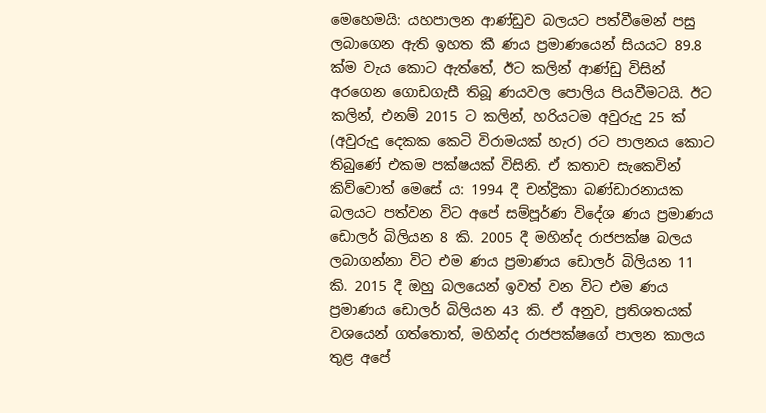මෙහෙමයි: යහපාලන ආණ්ඩුව බලයට පත්වීමෙන් පසු ලබාගෙන ඇති ඉහත කී ණය ප්‍රමාණයෙන් සියයට 89.8 ක්ම වැය කොට ඇත්තේ, ඊට කලින් ආණ්ඩු විසින් අරගෙන ගොඩගැසී තිබූ ණයවල පොලිය පියවීමටයි. ඊට කලින්, එනම් 2015 ට කලින්, හරියටම අවුරුදු 25 ක් (අවුරුදු දෙකක කෙටි විරාමයක් හැර) රට පාලනය කොට තිබුණේ එකම පක්ෂයක් විසිනි. ඒ කතාව සැකෙවින් කිව්වොත් මෙසේ ය: 1994 දී චන්ද්‍රිකා බණ්ඩාරනායක බලයට පත්වන විට අපේ සම්පූර්ණ විදේශ ණය ප්‍රමාණය ඩොලර් බිලියන 8 කි. 2005 දී මහින්ද රාජපක්ෂ බලය ලබාගන්නා විට එම ණය ප්‍රමාණය ඩොලර් බිලියන 11 කි. 2015 දී ඔහු බලයෙන් ඉවත් වන විට එම ණය ප්‍රමාණය ඩොලර් බිලියන 43 කි. ඒ අනුව, ප්‍රතිශතයක් වශයෙන් ගත්තොත්, මහින්ද රාජපක්ෂගේ පාලන කාලය තුළ අපේ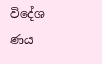විදේශ ණය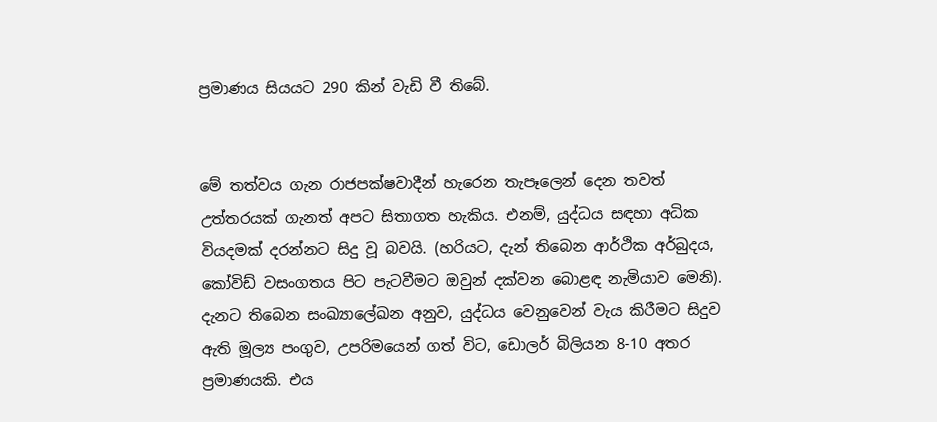ප්‍රමාණය සියයට 290 කින් වැඩි වී තිබේ.


මේ තත්වය ගැන රාජපක්ෂවාදීන් හැරෙන තැපෑලෙන් දෙන තවත් උත්තරයක් ගැනත් අපට සිතාගත හැකිය. එනම්, යුද්ධය සඳහා අධික වියදමක් දරන්නට සිදු වූ බවයි. (හරියට, දැන් තිබෙන ආර්ථික අර්බුදය, කෝවිඩ් වසංගතය පිට පැටවීමට ඔවුන් දක්වන බොළඳ නැමියාව මෙනි). දැනට තිබෙන සංඛ්‍යාලේඛන අනුව, යුද්ධය වෙනුවෙන් වැය කිරීමට සිදුව ඇති මූල්‍ය පංගුව, උපරිමයෙන් ගත් විට, ඩොලර් බිලියන 8-10 අතර ප්‍රමාණයකි. එය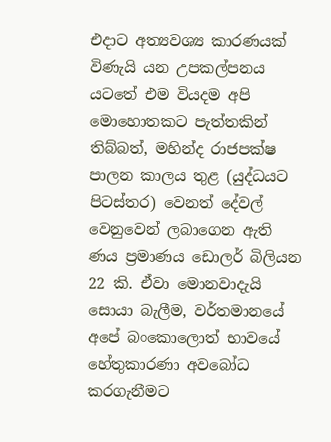එදාට අත්‍යවශ්‍ය කාරණයක් විණැයි යන උපකල්පනය යටතේ එම වියදම අපි මොහොතකට පැත්තකින් තිබ්බත්, මහින්ද රාජපක්ෂ පාලන කාලය තුළ (යුද්ධයට පිටස්තර) වෙනත් දේවල් වෙනුවෙන් ලබාගෙන ඇති ණය ප්‍රමාණය ඩොලර් බිලියන 22 කි. ඒවා මොනවාදැයි සොයා බැලීම, වර්තමානයේ අපේ බංකොලොත් භාවයේ හේතුකාරණා අවබෝධ කරගැනීමට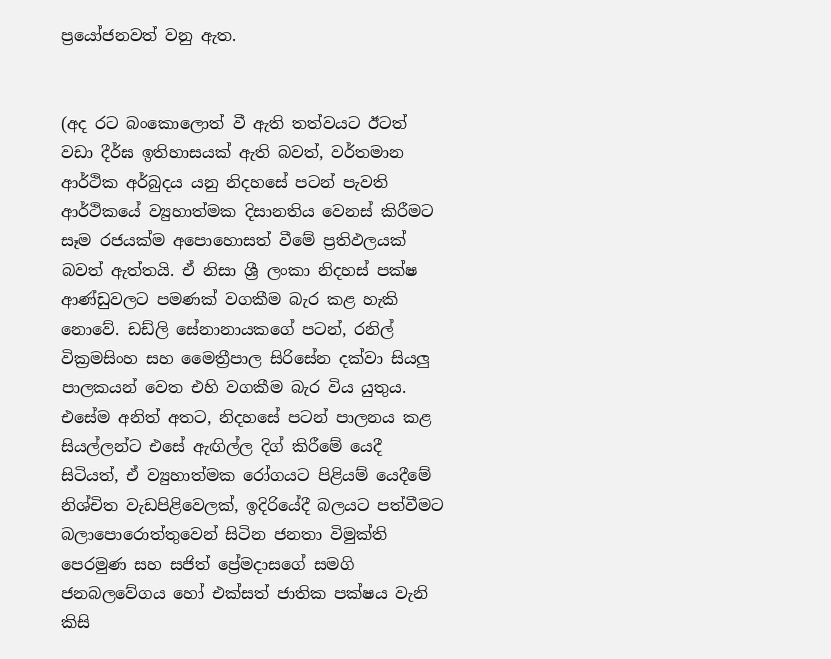ප්‍රයෝජනවත් වනු ඇත.


(අද රට බංකොලොත් වී ඇති තත්වයට ඊටත් වඩා දීර්ඝ ඉතිහාසයක් ඇති බවත්, වර්තමාන ආර්ථික අර්බුදය යනු නිදහසේ පටන් පැවති ආර්ථිකයේ ව්‍යුහාත්මක දිසානතිය වෙනස් කිරීමට සෑම රජයක්ම අපොහොසත් වීමේ ප්‍රතිඵලයක් බවත් ඇත්තයි. ඒ නිසා ශ්‍රී ලංකා නිදහස් පක්ෂ ආණ්ඩුවලට පමණක් වගකීම බැර කළ හැකි නොවේ. ඩඩ්ලි සේනානායකගේ පටන්, රනිල් වික්‍රමසිංහ සහ මෛත්‍රීපාල සිරිසේන දක්වා සියලු පාලකයන් වෙත එහි වගකීම බැර විය යුතුය. එසේම අනිත් අතට, නිදහසේ පටන් පාලනය කළ සියල්ලන්ට එසේ ඇඟිල්ල දිග් කිරීමේ යෙදී සිටියත්, ඒ ව්‍යුහාත්මක රෝගයට පිළියම් යෙදීමේ නිශ්චිත වැඩපිළිවෙලක්, ඉදිරියේදී බලයට පත්වීමට බලාපොරොත්තුවෙන් සිටින ජනතා විමුක්ති පෙරමුණ සහ සජිත් ප්‍රේමදාසගේ සමගි ජනබලවේගය හෝ එක්සත් ජාතික පක්ෂය වැනි කිසි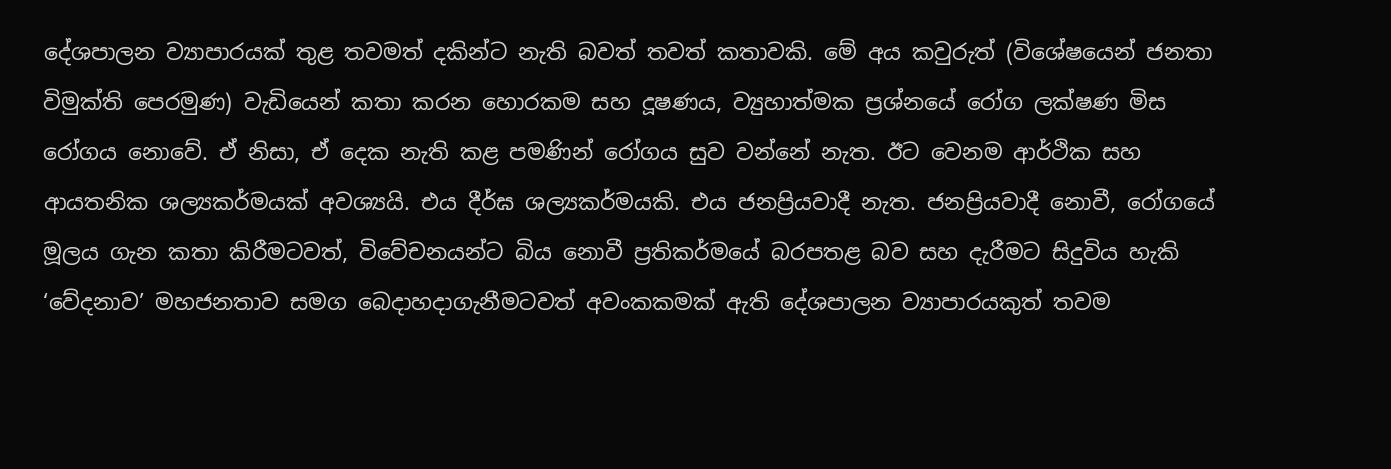දේශපාලන ව්‍යාපාරයක් තුළ තවමත් දකින්ට නැති බවත් තවත් කතාවකි. මේ අය කවුරුත් (විශේෂයෙන් ජනතා විමුක්ති පෙරමුණ) වැඩියෙන් කතා කරන හොරකම සහ දූෂණය, ව්‍යුහාත්මක ප්‍රශ්නයේ රෝග ලක්ෂණ මිස රෝගය නොවේ. ඒ නිසා, ඒ දෙක නැති කළ පමණින් රෝගය සුව වන්නේ නැත. ඊට වෙනම ආර්ථික සහ ආයතනික ශල්‍යකර්මයක් අවශ්‍යයි. එය දීර්ඝ ශල්‍යකර්මයකි. එය ජනප්‍රියවාදී නැත. ජනප්‍රියවාදී නොවී, රෝගයේ මූලය ගැන කතා කිරීමටවත්, විවේචනයන්ට බිය නොවී ප්‍රතිකර්මයේ බරපතළ බව සහ දැරීමට සිදුවිය හැකි ‘වේදනාව’ මහජනතාව සමග බෙදාහදාගැනීමටවත් අවංකකමක් ඇති දේශපාලන ව්‍යාපාරයකුත් තවම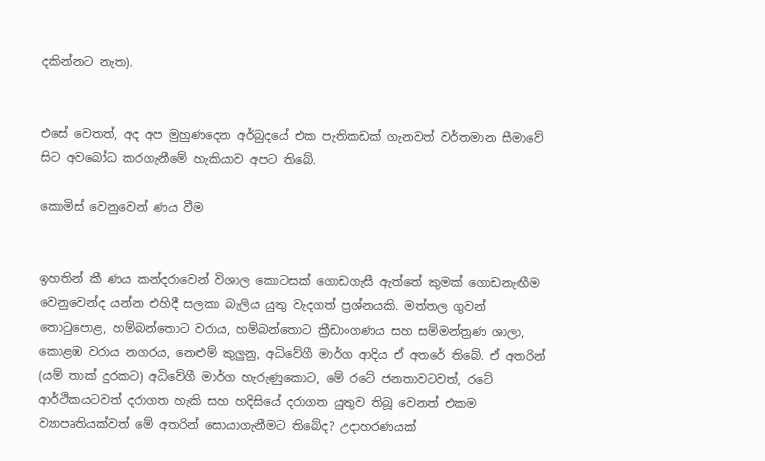දකින්නට නැත).


එසේ වෙතත්, අද අප මුහුණදෙන අර්බුදයේ එක පැතිකඩක් ගැනවත් වර්තමාන සීමාවේ සිට අවබෝධ කරගැනීමේ හැකියාව අපට තිබේ.

කොමිස් වෙනුවෙන් ණය වීම


ඉහතින් කී ණය කන්දරාවෙන් විශාල කොටසක් ගොඩගැසී ඇත්තේ කුමක් ගොඩනැඟීම වෙනුවෙන්ද යන්න එහිදී සලකා බැලිය යුතු වැදගත් ප්‍රශ්නයකි. මත්තල ගුවන් තොටුපොළ, හම්බන්තොට වරාය, හම්බන්තොට ක්‍රීඩාංගණය සහ සම්මන්ත්‍රණ ශාලා, කොළඹ වරාය නගරය, නෙළුම් කුලුනු, අධිවේගී මාර්ග ආදිය ඒ අතරේ තිබේ. ඒ අතරින් (යම් තාක් දුරකට) අධිවේගී මාර්ග හැරුණුකොට, මේ රටේ ජනතාවටවත්, රටේ ආර්ථිකයටවත් දරාගත හැකි සහ හදිසියේ දරාගත යුතුව තිබූ වෙනත් එකම ව්‍යාපෘතියක්වත් මේ අතරින් සොයාගැනීමට තිබේද? උදාහරණයක්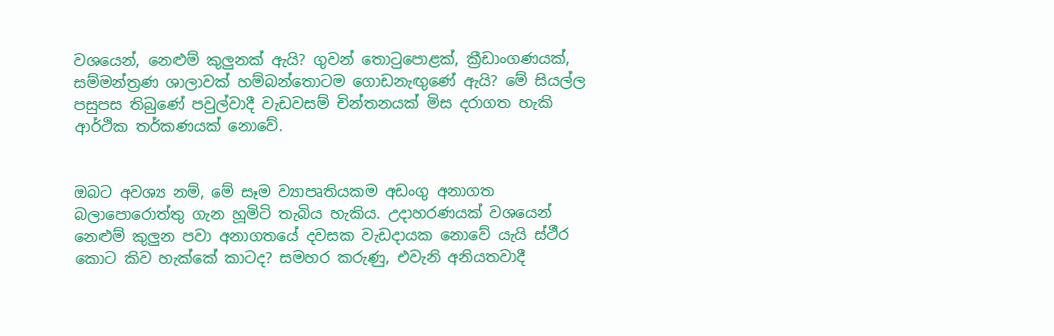වශයෙන්, නෙළුම් කුලුනක් ඇයි? ගුවන් තොටුපොළක්, ක්‍රීඩාංගණයක්, සම්මන්ත්‍රණ ශාලාවක් හම්බන්තොටම ගොඩනැඟුණේ ඇයි? මේ සියල්ල පසුපස තිබුණේ පවුල්වාදී වැඩවසම් චින්තනයක් මිස දරාගත හැකි ආර්ථික තර්කණයක් නොවේ.


ඔබට අවශ්‍ය නම්, මේ සෑම ව්‍යාපෘතියකම අඩංගු අනාගත බලාපොරොත්තු ගැන හූමිටි තැබිය හැකිය. උදාහරණයක් වශයෙන් නෙළුම් කුලුන පවා අනාගතයේ දවසක වැඩදායක නොවේ යැයි ස්ථීර කොට කිව හැක්කේ කාටද? සමහර කරුණු, එවැනි අනියතවාදී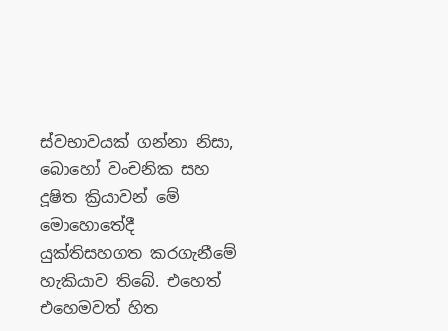ස්වභාවයක් ගන්නා නිසා, බොහෝ වංචනික සහ දූෂිත ක්‍රියාවන් මේ මොහොතේදී යුක්තිසහගත කරගැනීමේ හැකියාව තිබේ. එහෙත් එහෙමවත් හිත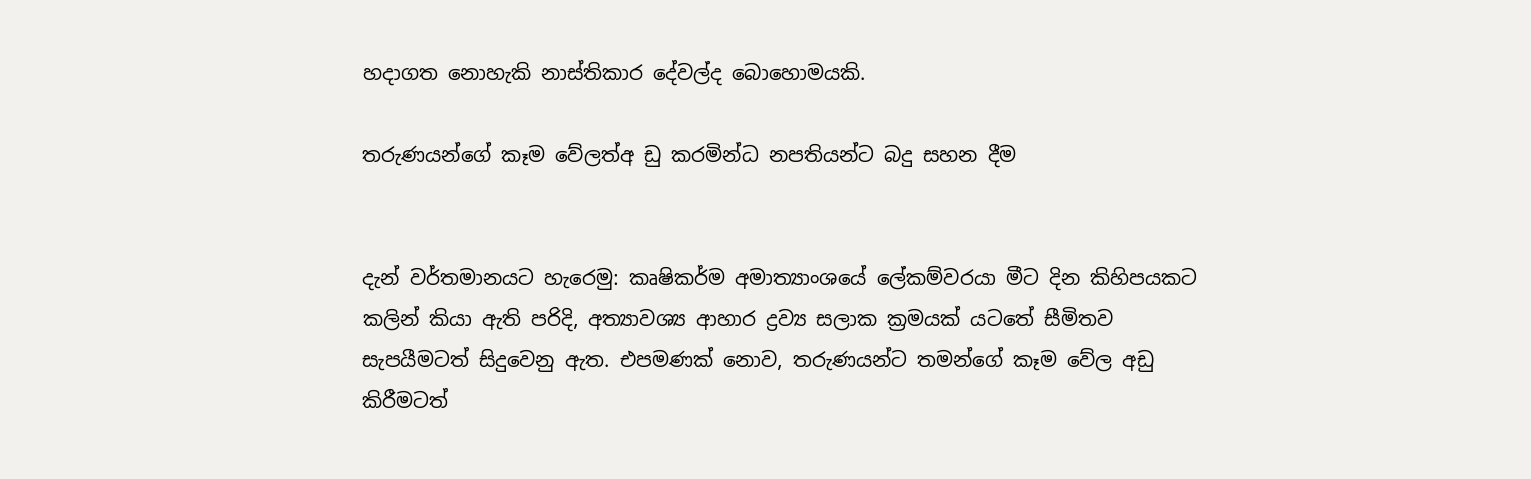හදාගත නොහැකි නාස්තිකාර දේවල්ද බොහොමයකි.

තරුණයන්ගේ කෑම වේලත්අ ඩු කරමින්ධ නපතියන්ට බදු සහන දීම


දැන් වර්තමානයට හැරෙමු: කෘෂිකර්ම අමාත්‍යාංශයේ ලේකම්වරයා මීට දින කිහිපයකට කලින් කියා ඇති පරිදි, අත්‍යාවශ්‍ය ආහාර ද්‍රව්‍ය සලාක ක්‍රමයක් යටතේ සීමිතව සැපයීමටත් සිදුවෙනු ඇත. එපමණක් නොව, තරුණයන්ට තමන්ගේ කෑම වේල අඩු කිරීමටත්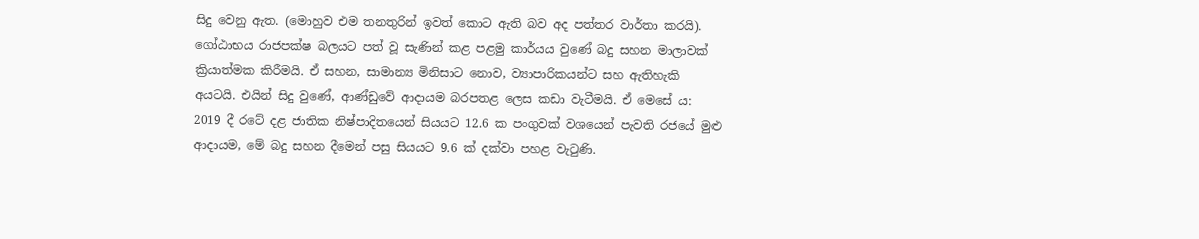සිදු වෙනු ඇත. (මොහුව එම තනතුරින් ඉවත් කොට ඇති බව අද පත්තර වාර්තා කරයි). ගෝඨාභය රාජපක්ෂ බලයට පත් වූ සැණින් කළ පළමු කාර්යය වුණේ බදු සහන මාලාවක් ක්‍රියාත්මක කිරීමයි. ඒ සහන, සාමාන්‍ය මිනිසාට නොව, ව්‍යාපාරිකයන්ට සහ ඇතිහැකි අයටයි. එයින් සිදු වුණේ, ආණ්ඩුවේ ආදායම බරපතළ ලෙස කඩා වැටීමයි. ඒ මෙසේ ය: 2019 දී රටේ දළ ජාතික නිෂ්පාදිතයෙන් සියයට 12.6 ක පංගුවක් වශයෙන් පැවති රජයේ මුළු ආදායම, මේ බදු සහන දීමෙන් පසු සියයට 9.6 ක් දක්වා පහළ වැටුණි.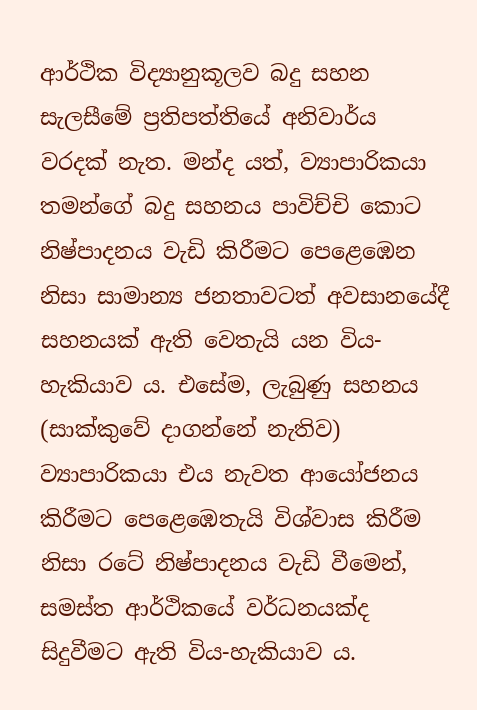ආර්ථික විද්‍යානුකූලව බදු සහන සැලසීමේ ප්‍රතිපත්තියේ අනිවාර්ය වරදක් නැත. මන්ද යත්, ව්‍යාපාරිකයා තමන්ගේ බදු සහනය පාවිච්චි කොට නිෂ්පාදනය වැඩි කිරීමට පෙළෙඹෙන නිසා සාමාන්‍ය ජනතාවටත් අවසානයේදී සහනයක් ඇති වෙතැයි යන විය-හැකියාව ය. එසේම, ලැබුණු සහනය (සාක්කුවේ දාගන්නේ නැතිව) ව්‍යාපාරිකයා එය නැවත ආයෝජනය කිරීමට පෙළෙඹෙතැයි විශ්වාස කිරීම නිසා රටේ නිෂ්පාදනය වැඩි වීමෙන්, සමස්ත ආර්ථිකයේ වර්ධනයක්ද සිදුවීමට ඇති විය-හැකියාව ය.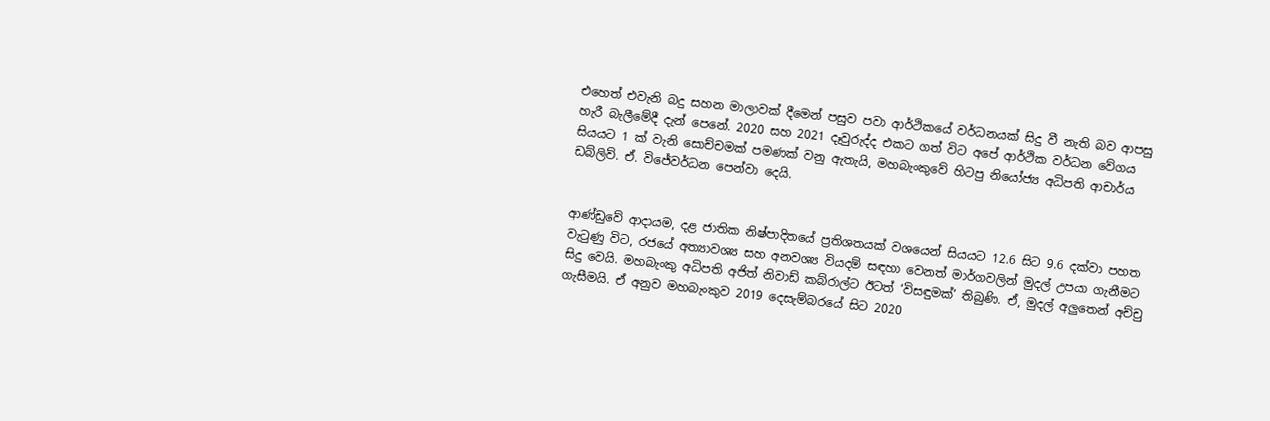එහෙත් එවැනි බදු සහන මාලාවක් දීමෙන් පසුව පවා ආර්ථිකයේ වර්ධනයක් සිදු වී නැති බව ආපසු හැරී බැලීමේදී දැන් පෙනේ. 2020 සහ 2021 දෑවුරුද්ද එකට ගත් විට අපේ ආර්ථික වර්ධන වේගය සියයට 1 ක් වැනි සොච්චමක් පමණක් වනු ඇතැයි, මහබැංකුවේ හිටපු නියෝජ්‍ය අධිපති ආචාර්ය ඩබ්ලිව්. ඒ. විජේවර්ධන පෙන්වා දෙයි.


ආණ්ඩුවේ ආදායම, දළ ජාතික නිෂ්පාදිතයේ ප්‍රතිශතයක් වශයෙන් සියයට 12.6 සිට 9.6 දක්වා පහත වැටුණු විට, රජයේ අත්‍යාවශ්‍ය සහ අනවශ්‍ය වියදම් සඳහා වෙනත් මාර්ගවලින් මුදල් උපයා ගැනීමට සිදු වෙයි. මහබැංකු අධිපති අජිත් නිවාඩ් කබ්රාල්ට ඊටත් ‘විසඳුමක්’ තිබුණි. ඒ, මුදල් අලුතෙන් අච්චු ගැසීමයි. ඒ අනුව මහබැංකුව 2019 දෙසැම්බරයේ සිට 2020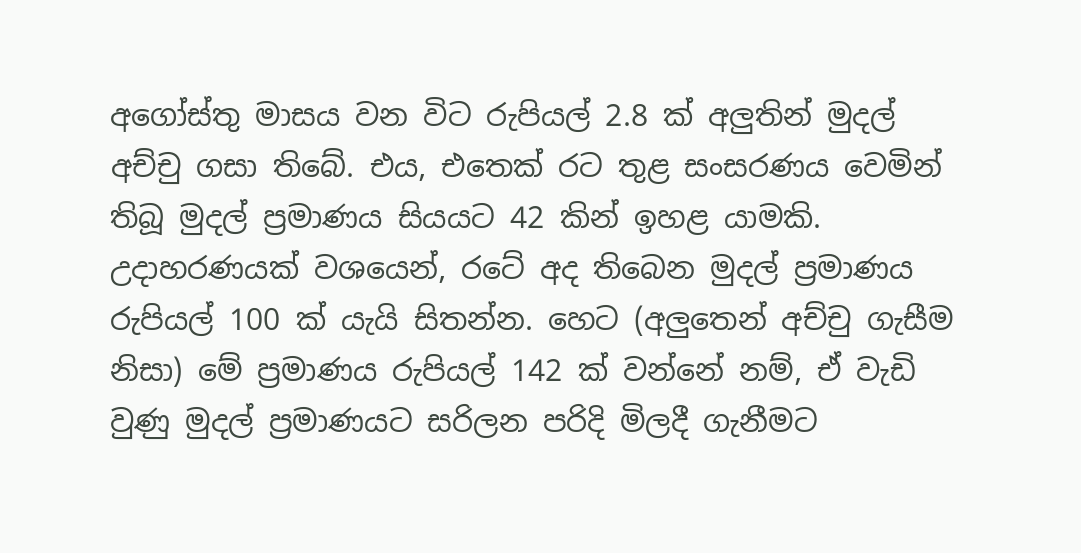අගෝස්තු මාසය වන විට රුපියල් 2.8 ක් අලුතින් මුදල් අච්චු ගසා තිබේ. එය, එතෙක් රට තුළ සංසරණය වෙමින් තිබූ මුදල් ප්‍රමාණය සියයට 42 කින් ඉහළ යාමකි. උදාහරණයක් වශයෙන්, රටේ අද තිබෙන මුදල් ප්‍රමාණය රුපියල් 100 ක් යැයි සිතන්න. හෙට (අලුතෙන් අච්චු ගැසීම නිසා) මේ ප්‍රමාණය රුපියල් 142 ක් වන්නේ නම්, ඒ වැඩි වුණු මුදල් ප්‍රමාණයට සරිලන පරිදි මිලදී ගැනීමට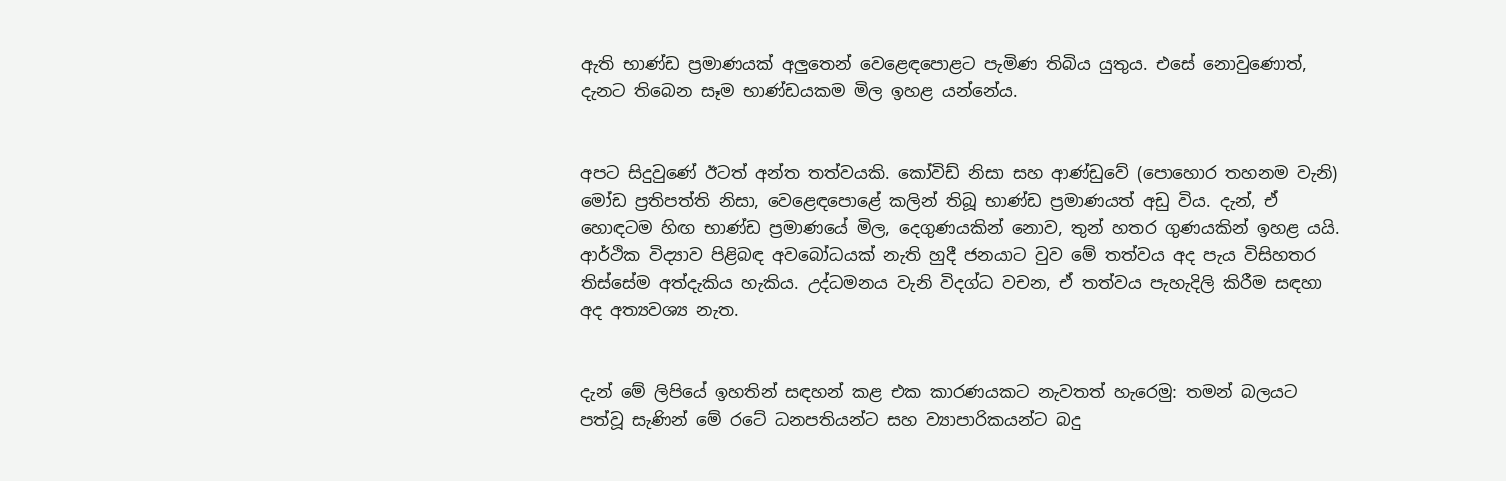ඇති භාණ්ඩ ප්‍රමාණයක් අලුතෙන් වෙළෙඳපොළට පැමිණ තිබිය යුතුය. එසේ නොවුණොත්, දැනට තිබෙන සෑම භාණ්ඩයකම මිල ඉහළ යන්නේය.


අපට සිදුවුණේ ඊටත් අන්ත තත්වයකි. කෝවිඩ් නිසා සහ ආණ්ඩුවේ (පොහොර තහනම වැනි) මෝඩ ප්‍රතිපත්ති නිසා, වෙළෙඳපොළේ කලින් තිබූ භාණ්ඩ ප්‍රමාණයත් අඩු විය. දැන්, ඒ හොඳටම හිඟ භාණ්ඩ ප්‍රමාණයේ මිල, දෙගුණයකින් නොව, තුන් හතර ගුණයකින් ඉහළ යයි. ආර්ථික විද්‍යාව පිළිබඳ අවබෝධයක් නැති හුදී ජනයාට වුව මේ තත්වය අද පැය විසිහතර තිස්සේම අත්දැකිය හැකිය. උද්ධමනය වැනි විදග්ධ වචන, ඒ තත්වය පැහැදිලි කිරීම සඳහා අද අත්‍යවශ්‍ය නැත.


දැන් මේ ලිපියේ ඉහතින් සඳහන් කළ එක කාරණයකට නැවතත් හැරෙමු: තමන් බලයට පත්වූ සැණින් මේ රටේ ධනපතියන්ට සහ ව්‍යාපාරිකයන්ට බදු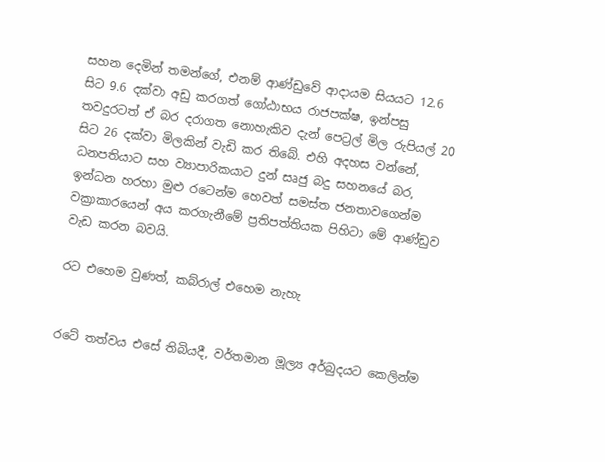සහන දෙමින් තමන්ගේ, එනම් ආණ්ඩුවේ ආදායම සියයට 12.6 සිට 9.6 දක්වා අඩු කරගත් ගෝඨාභය රාජපක්ෂ, ඉන්පසු තවදුරටත් ඒ බර දරාගත නොහැකිව දැන් පෙට්‍රල් මිල රුපියල් 20 සිට 26 දක්වා මිලකින් වැඩි කර තිබේ. එහි අදහස වන්නේ, ධනපතියාට සහ ව්‍යාපාරිකයාට දුන් සෘජු බදු සහනයේ බර, ඉන්ධන හරහා මුළු රටෙන්ම හෙවත් සමස්ත ජනතාවගෙන්ම වක්‍රාකාරයෙන් අය කරගැනීමේ ප්‍රතිපත්තියක පිහිටා මේ ආණ්ඩුව වැඩ කරන බවයි.

රට එහෙම වුණත්, කබ්රාල් එහෙම නැහැ


රටේ තත්වය එසේ තිබියදී, වර්තමාන මූල්‍ය අර්බුදයට කෙලින්ම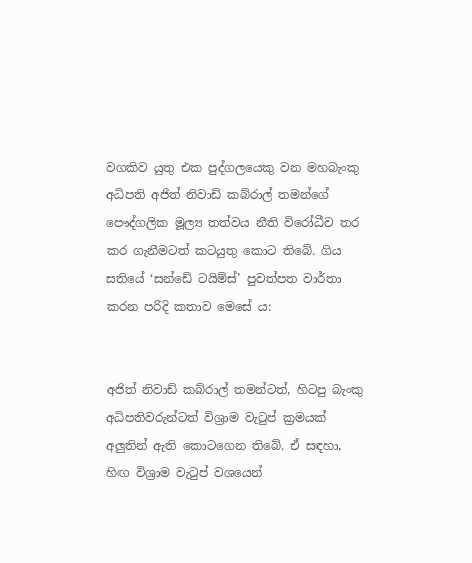වගකිව යුතු එක පුද්ගලයෙකු වන මහබැංකු අධිපති අජිත් නිවාඩ් කබ්රාල් තමන්ගේ පෞද්ගලික මූල්‍ය තත්වය නීති විරෝධීව තර කර ගැනීමටත් කටයුතු කොට තිබේ. ගිය සතියේ ‘සන්ඩේ ටයිම්ස්’ පුවත්පත වාර්තා කරන පරිදි කතාව මෙසේ ය:


අජිත් නිවාඩ් කබ්රාල් තමන්ටත්, හිටපු බැංකු අධිපතිවරුන්ටත් විශ්‍රාම වැටුප් ක්‍රමයක් අලුතින් ඇති කොටගෙන තිබේ. ඒ සඳහා, හිඟ විශ්‍රාම වැටුප් වශයෙන්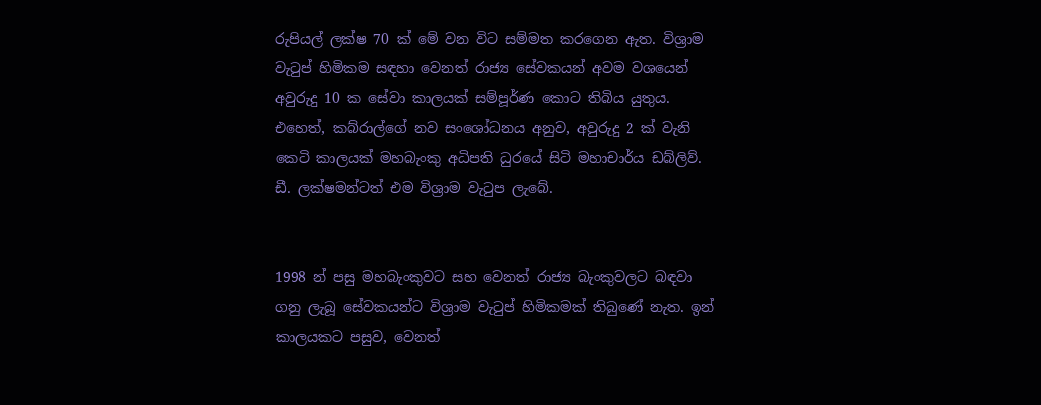රුපියල් ලක්ෂ 70 ක් මේ වන විට සම්මත කරගෙන ඇත. විශ්‍රාම වැටුප් හිමිකම සඳහා වෙනත් රාජ්‍ය සේවකයන් අවම වශයෙන් අවුරුදු 10 ක සේවා කාලයක් සම්පූර්ණ කොට තිබිය යුතුය. එහෙත්, කබ්රාල්ගේ නව සංශෝධනය අනුව, අවුරුදු 2 ක් වැනි කෙටි කාලයක් මහබැංකු අධිපති ධුරයේ සිටි මහාචාර්ය ඩබ්ලිව්. ඩී. ලක්ෂමන්ටත් එම විශ්‍රාම වැටුප ලැබේ.


1998 න් පසු මහබැංකුවට සහ වෙනත් රාජ්‍ය බැංකුවලට බඳවා ගනු ලැබූ සේවකයන්ට විශ්‍රාම වැටුප් හිමිකමක් තිබුණේ නැත. ඉන් කාලයකට පසුව, වෙනත්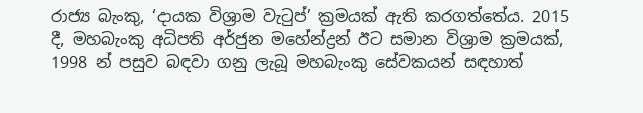රාජ්‍ය බැංකු, ‘දායක විශ්‍රාම වැටුප්’ ක්‍රමයක් ඇති කරගත්තේය. 2015 දී, මහබැංකු අධිපති අර්ජුන මහේන්ද්‍රන් ඊට සමාන විශ්‍රාම ක්‍රමයක්, 1998 න් පසුව බඳවා ගනු ලැබූ මහබැංකු සේවකයන් සඳහාත්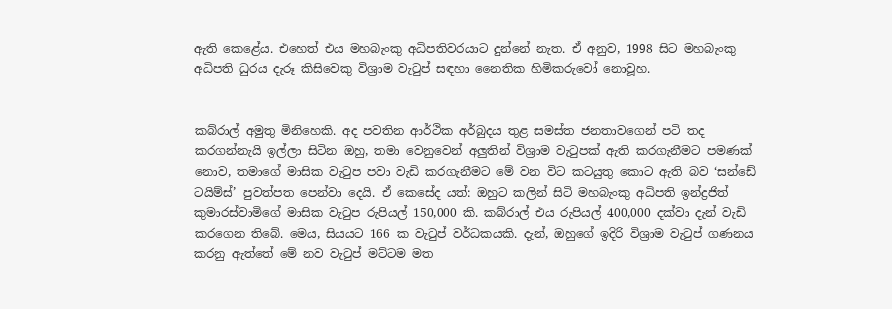ඇති කෙළේය. එහෙත් එය මහබැංකු අධිපතිවරයාට දුන්නේ නැත. ඒ අනුව, 1998 සිට මහබැංකු අධිපති ධුරය දැරූ කිසිවෙකු විශ්‍රාම වැටුප් සඳහා නෛතික හිමිකරුවෝ නොවූහ.


කබ්රාල් අමුතු මිනිහෙකි. අද පවතින ආර්ථික අර්බුදය තුළ සමස්ත ජනතාවගෙන් පටි තද කරගන්නැයි ඉල්ලා සිටින ඔහු, තමා වෙනුවෙන් අලුතින් විශ්‍රාම වැටුපක් ඇති කරගැනීමට පමණක් නොව, තමාගේ මාසික වැටුප පවා වැඩි කරගැනීමට මේ වන විට කටයුතු කොට ඇති බව ‘සන්ඩේ ටයිම්ස්’ පුවත්පත පෙන්වා දෙයි. ඒ කෙසේද යත්: ඔහුට කලින් සිටි මහබැංකු අධිපති ඉන්ද්‍රජිත් කුමාරස්වාමිගේ මාසික වැටුප රුපියල් 150,000 කි. කබ්රාල් එය රුපියල් 400,000 දක්වා දැන් වැඩි කරගෙන තිබේ. මෙය, සියයට 166 ක වැටුප් වර්ධකයකි. දැන්, ඔහුගේ ඉදිරි විශ්‍රාම වැටුප් ගණනය කරනු ඇත්තේ මේ නව වැටුප් මට්ටම මත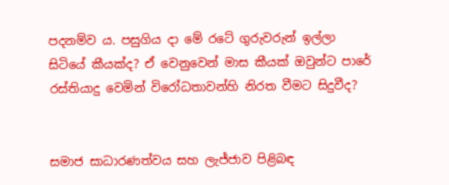පදනම්ව ය. පසුගිය දා මේ රටේ ගුරුවරුන් ඉල්ලා සිටියේ කීයක්ද? ඒ වෙනුවෙන් මාස කීයක් ඔවුන්ට පාරේ රස්තියාදු වෙමින් විරෝධතාවන්හි නිරත වීමට සිදුවීද?


සමාජ සාධාරණත්වය සහ ලැජ්ජාව පිළිබඳ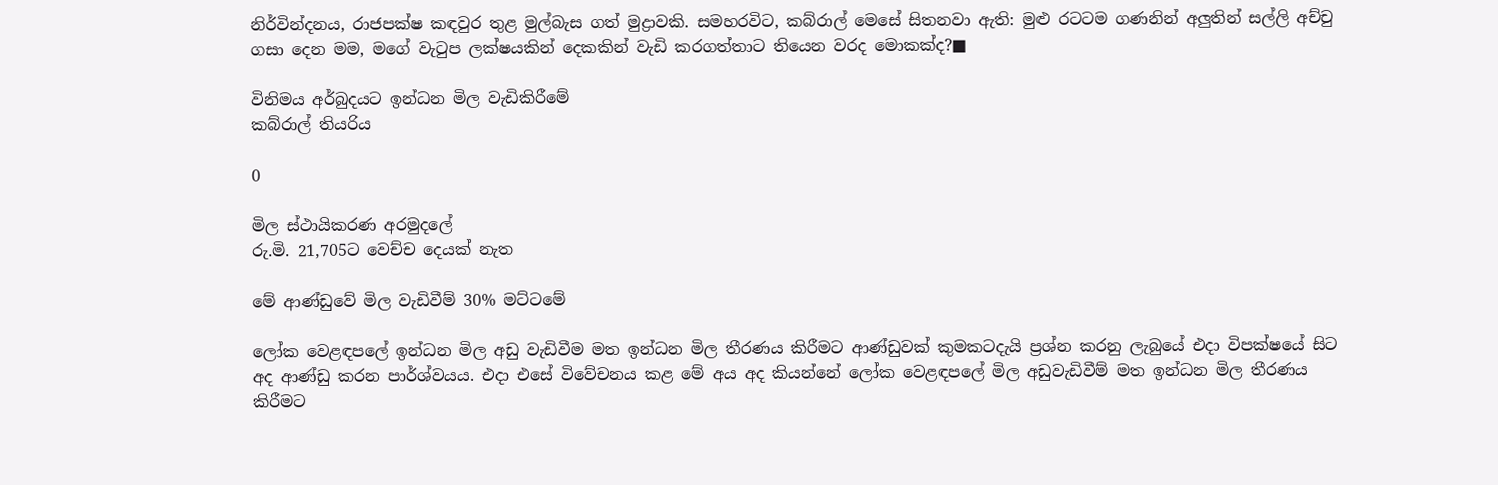නිර්වින්දනය, රාජපක්ෂ කඳවුර තුළ මුල්බැස ගත් මුද්‍රාවකි. සමහරවිට, කබ්රාල් මෙසේ සිතනවා ඇති: මුළු රටටම ගණනින් අලුතින් සල්ලි අච්චු ගසා දෙන මම, මගේ වැටුප ලක්ෂයකින් දෙකකින් වැඩි කරගත්තාට තියෙන වරද මොකක්ද?■

විනිමය අර්බුදයට ඉන්ධන මිල වැඩිකිරීමේ
කබ්රාල් තියරිය

0

මිල ස්ථායිකරණ අරමුදලේ
රු.මි. 21,705ට වෙච්ච දෙයක් නැත

මේ ආණ්ඩුවේ මිල වැඩිවීම් 30% මට්ටමේ

ලෝක වෙළඳපලේ ඉන්ධන මිල අඩු වැඩිවීම මත ඉන්ධන මිල තීරණය කිරීමට ආණ්ඩුවක් කුමකටදැයි ප්‍රශ්න කරනු ලැබුයේ එදා විපක්ෂයේ සිට අද ආණ්ඩු කරන පාර්ශ්වයය. එදා එසේ විවේචනය කළ මේ අය අද කියන්නේ ලෝක වෙළඳපලේ මිල අඩුවැඩිවීම් මත ඉන්ධන මිල තීරණය කිරීමට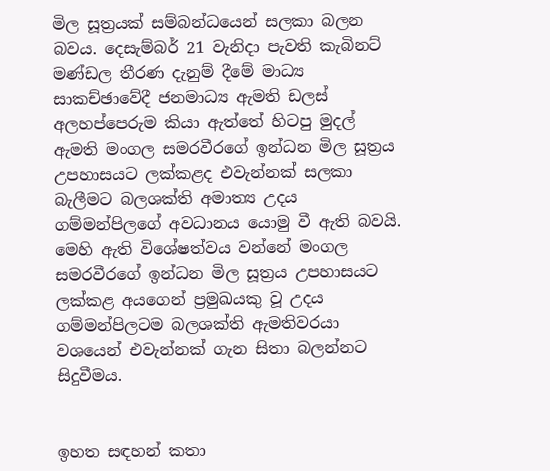මිල සූත්‍රයක් සම්බන්ධයෙන් සලකා බලන බවය. දෙසැම්බර් 21 වැනිදා පැවති කැබිනට් මණ්ඩල තීරණ දැනුම් දීමේ මාධ්‍ය සාකච්ඡාවේදී ජනමාධ්‍ය ඇමති ඩලස් අලහප්පෙරුම කියා ඇත්තේ හිටපු මුදල් ඇමති මංගල සමරවීරගේ ඉන්ධන මිල සූත්‍රය උපහාසයට ලක්කළද එවැන්නක් සලකා බැලීමට බලශක්ති අමාත්‍ය උදය ගම්මන්පිලගේ අවධානය යොමු වී ඇති බවයි. මෙහි ඇති විශේෂත්වය වන්නේ මංගල සමරවීරගේ ඉන්ධන මිල සූත්‍රය උපහාසයට ලක්කළ අයගෙන් ප්‍රමුඛයකු වූ උදය ගම්මන්පිලටම බලශක්ති ඇමතිවරයා වශයෙන් එවැන්නක් ගැන සිතා බලන්නට සිදුවීමය.


ඉහත සඳහන් කතා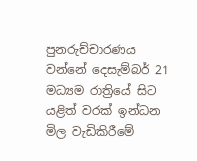පුනරුච්චාරණය වන්නේ දෙසැම්බර් 21 මධ්‍යම රාත්‍රියේ සිට යළිත් වරක් ඉන්ධන මිල වැඩිකිරීමේ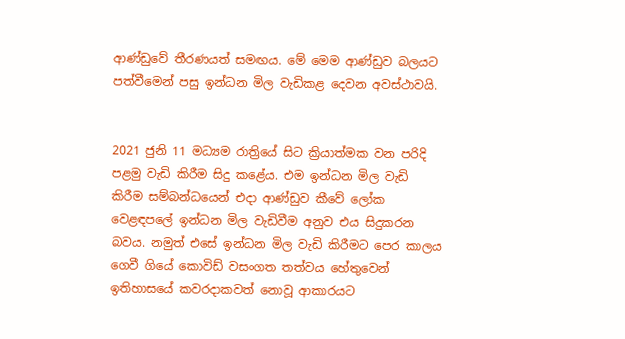ආණ්ඩුවේ තීරණයත් සමඟය. මේ මෙම ආණ්ඩුව බලයට පත්වීමෙන් පසු ඉන්ධන මිල වැඩිකළ දෙවන අවස්ථාවයි.


2021 ජුනි 11 මධ්‍යම රාත්‍රියේ සිට ක්‍රියාත්මක වන පරිදි පළමු වැඩි කිරීම සිදු කළේය. එම ඉන්ධන මිල වැඩි කිරීම සම්බන්ධයෙන් එදා ආණ්ඩුව කීවේ ලෝක වෙළඳපලේ ඉන්ධන මිල වැඩිවීම අනුව එය සිදුකරන බවය. නමුත් එසේ ඉන්ධන මිල වැඩි කිරීමට පෙර කාලය ගෙවී ගියේ කොවිඩ් වසංගත තත්වය හේතුවෙන් ඉතිහාසයේ කවරදාකවත් නොවූ ආකාරයට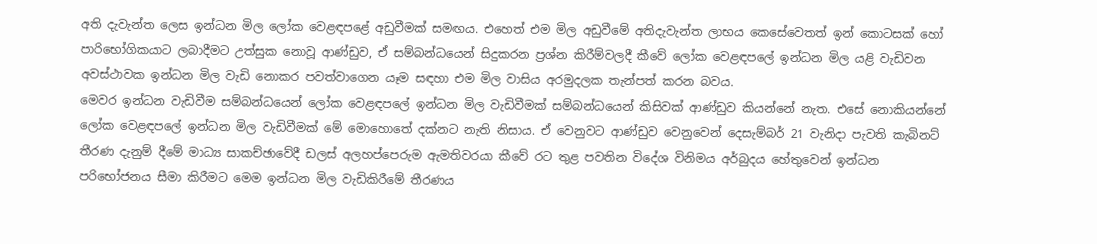අති දැවැන්ත ලෙස ඉන්ධන මිල ලෝක වෙළඳපළේ අඩුවීමක් සමඟය. එහෙත් එම මිල අඩුවීමේ අතිදැවැන්ත ලාභය කෙසේවෙතත් ඉන් කොටසක් හෝ පාරිභෝගිකයාට ලබාදීමට උත්සුක නොවූ ආණ්ඩුව, ඒ සම්බන්ධයෙන් සිදුකරන ප්‍රශ්න කිරීම්වලදී කීවේ ලෝක වෙළඳපලේ ඉන්ධන මිල යළි වැඩිවන අවස්ථාවක ඉන්ධන මිල වැඩි නොකර පවත්වාගෙන යෑම සඳහා එම මිල වාසිය අරමුදලක තැන්පත් කරන බවය.
මෙවර ඉන්ධන වැඩිවීම සම්බන්ධයෙන් ලෝක වෙළඳපලේ ඉන්ධන මිල වැඩිවීමක් සම්බන්ධයෙන් කිසිවක් ආණ්ඩුව කියන්නේ නැත. එසේ නොකියන්නේ ලෝක වෙළඳපලේ ඉන්ධන මිල වැඩිවීමක් මේ මොහොතේ දක්නට නැති නිසාය. ඒ වෙනුවට ආණ්ඩුව වෙනුවෙන් දෙසැම්බර් 21 වැනිදා පැවති කැබිනට් තීරණ දැනුම් දීමේ මාධ්‍ය සාකච්ඡාවේදී ඩලස් අලහප්පෙරුම ඇමතිවරයා කීවේ රට තුළ පවතින විදේශ විනිමය අර්බුදය හේතුවෙන් ඉන්ධන පරිභෝජනය සීමා කිරීමට මෙම ඉන්ධන මිල වැඩිකිරීමේ තීරණය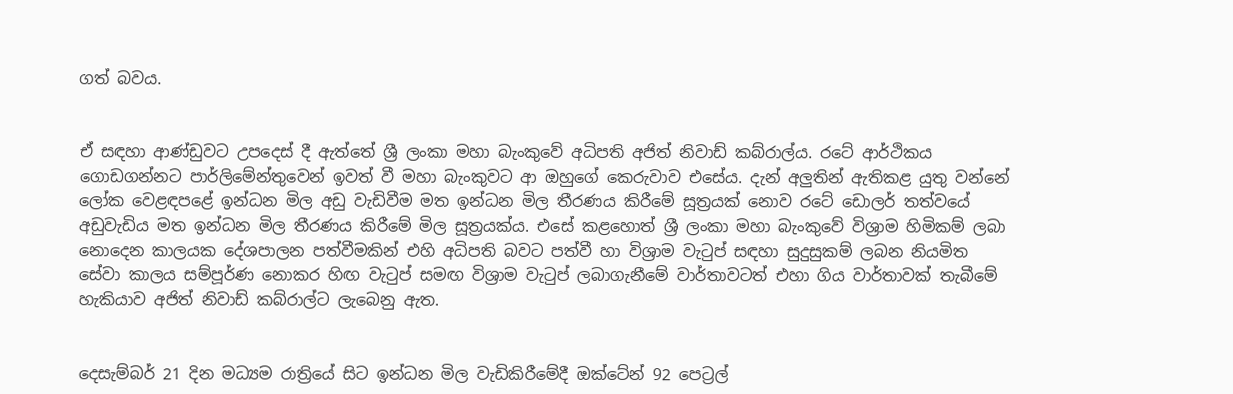ගත් බවය.


ඒ සඳහා ආණ්ඩුවට උපදෙස් දී ඇත්තේ ශ්‍රී ලංකා මහා බැංකුවේ අධිපති අජිත් නිවාඩ් කබ්රාල්ය. රටේ ආර්ථිකය ගොඩගන්නට පාර්ලිමේන්තුවෙන් ඉවත් වී මහා බැංකුවට ආ ඔහුගේ කෙරුවාව එසේය. දැන් අලුතින් ඇතිකළ යුතු වන්නේ ලෝක වෙළඳපළේ ඉන්ධන මිල අඩු වැඩිවීම මත ඉන්ධන මිල තීරණය කිරීමේ සූත්‍රයක් නොව රටේ ඩොලර් තත්වයේ අඩුවැඩිය මත ඉන්ධන මිල තීරණය කිරීමේ මිල සූත්‍රයක්ය. එසේ කළහොත් ශ්‍රී ලංකා මහා බැංකුවේ විශ්‍රාම හිමිකම් ලබා නොදෙන කාලයක දේශපාලන පත්වීමකින් එහි අධිපති බවට පත්වී හා විශ්‍රාම වැටුප් සඳහා සුදුසුකම් ලබන නියමිත සේවා කාලය සම්පූර්ණ නොකර හිඟ වැටුප් සමඟ විශ්‍රාම වැටුප් ලබාගැනීමේ වාර්තාවටත් එහා ගිය වාර්තාවක් තැබීමේ හැකියාව අජිත් නිවාඩ් කබ්රාල්ට ලැබෙනු ඇත.


දෙසැම්බර් 21 දින මධ්‍යම රාත්‍රියේ සිට ඉන්ධන මිල වැඩිකිරීමේදී ඔක්ටේන් 92 පෙට්‍රල්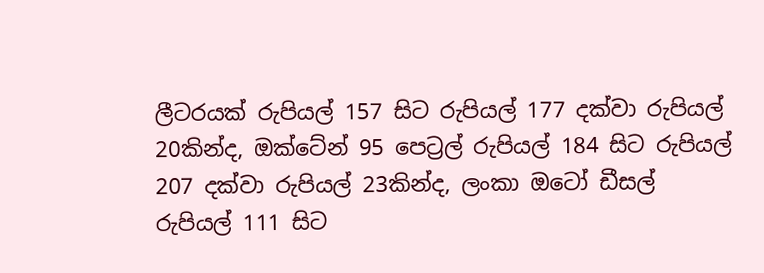ලීටරයක් රුපියල් 157 සිට රුපියල් 177 දක්වා රුපියල් 20කින්ද, ඔක්ටේන් 95 පෙට්‍රල් රුපියල් 184 සිට රුපියල් 207 දක්වා රුපියල් 23කින්ද, ලංකා ඔටෝ ඩීසල් රුපියල් 111 සිට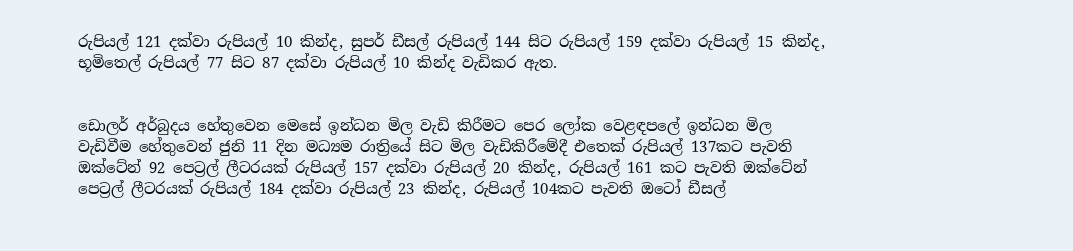රුපියල් 121 දක්වා රුපියල් 10 කින්ද, සුපර් ඩීසල් රුපියල් 144 සිට රුපියල් 159 දක්වා රුපියල් 15 කින්ද, භූමිතෙල් රුපියල් 77 සිට 87 දක්වා රුපියල් 10 කින්ද වැඩිකර ඇත.


ඩොලර් අර්බුදය හේතුවෙන මෙසේ ඉන්ධන මිල වැඩි කිරීමට පෙර ලෝක වෙළඳපලේ ඉන්ධන මිල වැඩිවීම හේතුවෙන් ජුනි 11 දින මධ්‍යම රාත්‍රියේ සිට මිල වැඩිකිරීමේදී එතෙක් රුපියල් 137කට පැවති ඔක්ටේන් 92 පෙට්‍රල් ලීටරයක් රුපියල් 157 දක්වා රුපියල් 20 කින්ද, රුපියල් 161 කට පැවති ඔක්ටේන් පෙට්‍රල් ලීටරයක් රුපියල් 184 දක්වා රුපියල් 23 කින්ද, රුපියල් 104කට පැවති ඔටෝ ඩීසල්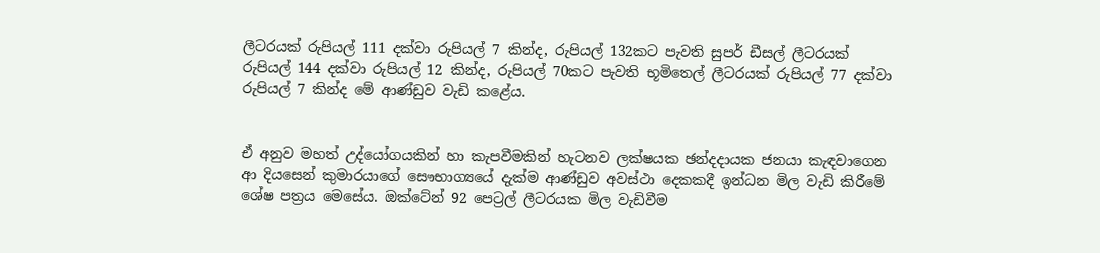ලීටරයක් රුපියල් 111 දක්වා රුපියල් 7 කින්ද, රුපියල් 132කට පැවති සුපර් ඩීසල් ලීටරයක් රුපියල් 144 දක්වා රුපියල් 12 කින්ද, රුපියල් 70කට පැවති භූමිතෙල් ලීටරයක් රුපියල් 77 දක්වා රුපියල් 7 කින්ද මේ ආණ්ඩුව වැඩි කළේය.


ඒ අනුව මහත් උද්යෝගයකින් හා කැපවීමකින් හැටනව ලක්ෂයක ඡන්දදායක ජනයා කැඳවාගෙන ආ දියසෙන් කුමාරයාගේ සෞභාග්‍යයේ දැක්ම ආණ්ඩුව අවස්ථා දෙකකදී ඉන්ධන මිල වැඩි කිරීමේ ශේෂ පත්‍රය මෙසේය. ඔක්ටේන් 92 පෙට්‍රල් ලීටරයක මිල වැඩිවීම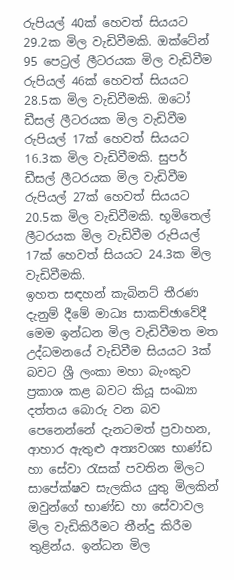රුපියල් 40ක් හෙවත් සියයට 29.2ක මිල වැඩිවීමකි. ඔක්ටේන් 95 පෙට්‍රල් ලීටරයක මිල වැඩිවීම රුපියල් 46ක් හෙවත් සියයට 28.5ක මිල වැඩිවීමකි. ඔටෝ ඩීසල් ලීටරයක මිල වැඩිවීම රුපියල් 17ක් හෙවත් සියයට 16.3ක මිල වැඩිවීමකි. සුපර් ඩීසල් ලීටරයක මිල වැඩිවීම රුපියල් 27ක් හෙවත් සියයට 20.5ක මිල වැඩිවීමකි. භූමිතෙල් ලීටරයක මිල වැඩිවීම රුපියල් 17ක් හෙවත් සියයට 24.3ක මිල වැඩිවීමකි.
ඉහත සඳහන් කැබිනට් තීරණ දැනුම් දීමේ මාධ්‍ය සාකච්ඡාවේදී මෙම ඉන්ධන මිල වැඩිවීමත මත උද්ධමනයේ වැඩිවීම සියයට 3ක් බවට ශ්‍රී ලංකා මහා බැංකුව ප්‍රකාශ කළ බවට කියූ සංඛ්‍යා දත්තය බොරු වන බව පෙනෙන්නේ දැනටමත් ප්‍රවාහන, ආහාර ඇතුළු අත්‍යවශ්‍ය භාණ්ඩ හා සේවා රැසක් පවතින මිලට සාපේක්ෂව සැලකිය යුතු මිලකින් ඔවුන්ගේ භාණ්ඩ හා සේවාවල මිල වැඩිකිරීමට තීන්දු කිරීම තුළින්ය. ඉන්ධන මිල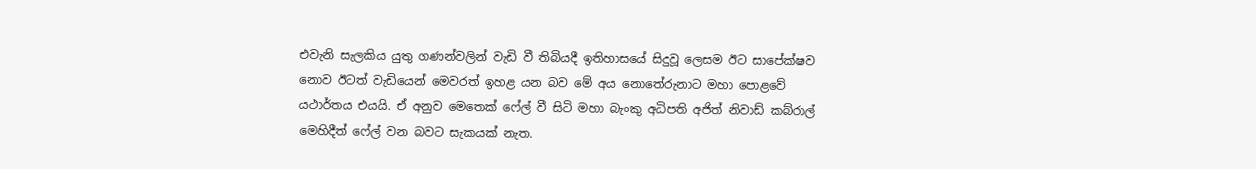එවැනි සැලකිය යුතු ගණන්වලින් වැඩි වී තිබියදී ඉතිහාසයේ සිදුවූ ලෙසම ඊට සාපේක්ෂව නොව ඊටත් වැඩියෙන් මෙවරත් ඉහළ යන බව මේ අය නොතේරුනාට මහා පොළවේ යථාර්තය එයයි. ඒ අනුව මෙතෙක් ෆේල් වී සිටි මහා බැංකු අධිපති අජිත් නිවාඩ් කබ්රාල් මෙහිදීත් ෆේල් වන බවට සැකයක් නැත.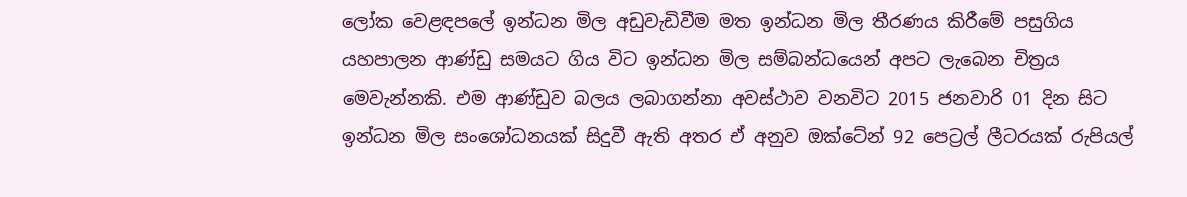ලෝක වෙළඳපලේ ඉන්ධන මිල අඩුවැඩිවීම මත ඉන්ධන මිල තීරණය කිරීමේ පසුගිය යහපාලන ආණ්ඩු සමයට ගිය විට ඉන්ධන මිල සම්බන්ධයෙන් අපට ලැබෙන චිත්‍රය මෙවැන්නකි. එම ආණ්ඩුව බලය ලබාගන්නා අවස්ථාව වනවිට 2015 ජනවාරි 01 දින සිට ඉන්ධන මිල සංශෝධනයක් සිදුවී ඇති අතර ඒ අනුව ඔක්ටේන් 92 පෙට්‍රල් ලීටරයක් රුපියල්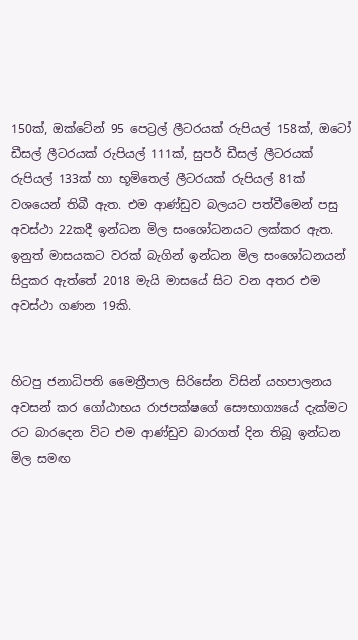150ක්, ඔක්ටේන් 95 පෙට්‍රල් ලීටරයක් රුපියල් 158ක්, ඔටෝ ඩීසල් ලීටරයක් රුපියල් 111ක්, සුපර් ඩීසල් ලීටරයක් රුපියල් 133ක් හා භූමිතෙල් ලීටරයක් රුපියල් 81ක් වශයෙන් තිබී ඇත. එම ආණ්ඩුව බලයට පත්වීමෙන් පසු අවස්ථා 22කදී ඉන්ධන මිල සංශෝධනයට ලක්කර ඇත. ඉනුත් මාසයකට වරක් බැගින් ඉන්ධන මිල සංශෝධනයන් සිදුකර ඇත්තේ 2018 මැයි මාසයේ සිට වන අතර එම අවස්ථා ගණන 19කි.


හිටපු ජනාධිපති මෛත්‍රීපාල සිරිසේන විසින් යහපාලනය අවසන් කර ගෝඨාභය රාජපක්ෂගේ සෞභාග්‍යයේ දැක්මට රට බාරදෙන විට එම ආණ්ඩුව බාරගත් දින තිබූ ඉන්ධන මිල සමඟ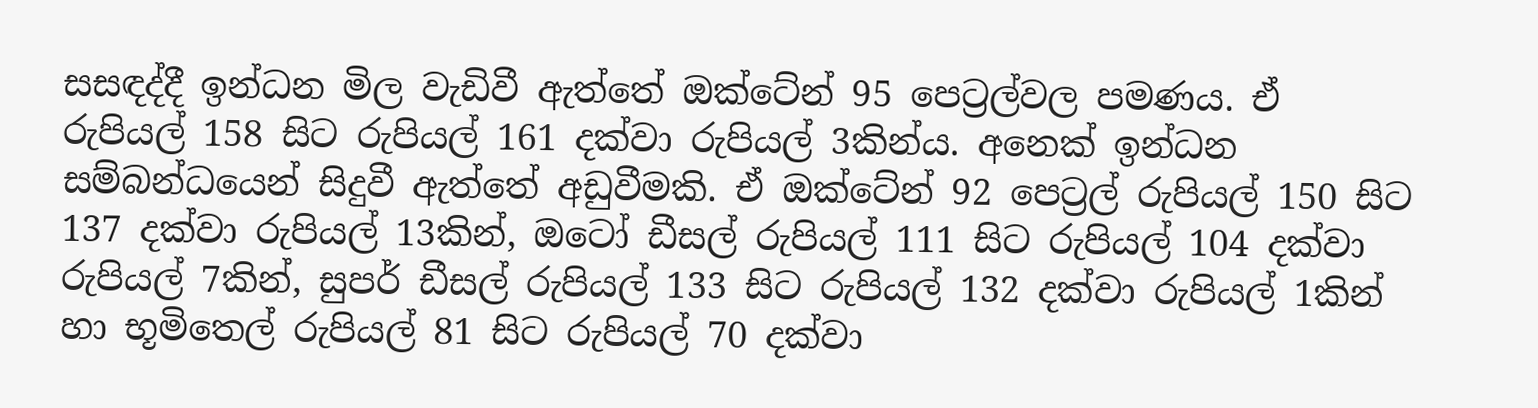සසඳද්දී ඉන්ධන මිල වැඩිවී ඇත්තේ ඔක්ටේන් 95 පෙට්‍රල්වල පමණය. ඒ රුපියල් 158 සිට රුපියල් 161 දක්වා රුපියල් 3කින්ය. අනෙක් ඉන්ධන සම්බන්ධයෙන් සිදුවී ඇත්තේ අඩුවීමකි. ඒ ඔක්ටේන් 92 පෙට්‍රල් රුපියල් 150 සිට 137 දක්වා රුපියල් 13කින්, ඔටෝ ඩීසල් රුපියල් 111 සිට රුපියල් 104 දක්වා රුපියල් 7කින්, සුපර් ඩීසල් රුපියල් 133 සිට රුපියල් 132 දක්වා රුපියල් 1කින් හා භූමිතෙල් රුපියල් 81 සිට රුපියල් 70 දක්වා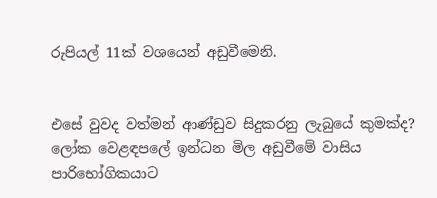රුපියල් 11ක් වශයෙන් අඩුවීමෙනි.


එසේ වුවද වත්මන් ආණ්ඩුව සිදුකරනු ලැබුයේ කුමක්ද? ලෝක වෙළඳපලේ ඉන්ධන මිල අඩුවීමේ වාසිය පාරිභෝගිකයාට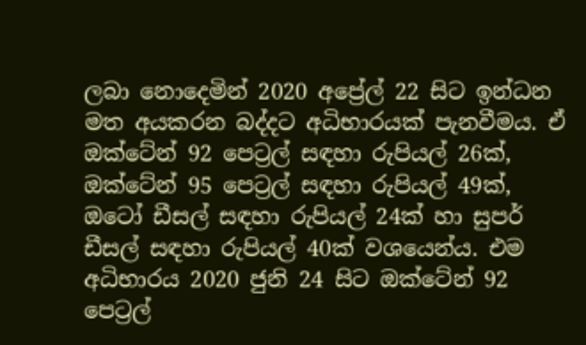ලබා නොදෙමින් 2020 අප්‍රේල් 22 සිට ඉන්ධන මත අයකරන බද්දට අධිභාරයක් පැනවීමය. ඒ ඔක්ටේන් 92 පෙට්‍රල් සඳහා රුපියල් 26ක්, ඔක්ටේන් 95 පෙට්‍රල් සඳහා රුපියල් 49ක්, ඔටෝ ඩීසල් සඳහා රුපියල් 24ක් හා සුපර් ඩීසල් සඳහා රුපියල් 40ක් වශයෙන්ය. එම අධිභාරය 2020 ජුනි 24 සිට ඔක්ටේන් 92 පෙට්‍රල්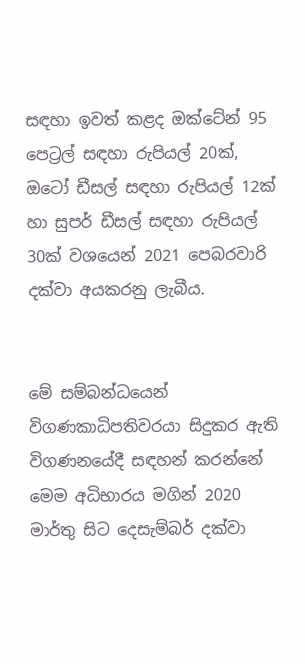සඳහා ඉවත් කළද ඔක්ටේන් 95 පෙට්‍රල් සඳහා රුපියල් 20ක්, ඔටෝ ඩීසල් සඳහා රුපියල් 12ක් හා සුපර් ඩීසල් සඳහා රුපියල් 30ක් වශයෙන් 2021 පෙබරවාරි දක්වා අයකරනු ලැබීය.


මේ සම්බන්ධයෙන් විගණකාධිපතිවරයා සිදුකර ඇති විගණනයේදී සඳහන් කරන්නේ මෙම අධිභාරය මගින් 2020 මාර්තු සිට දෙසැම්බර් දක්වා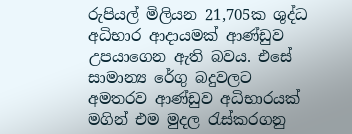රුපියල් මිලියන 21,705ක ශුද්ධ අධිභාර ආදායමක් ආණ්ඩුව උපයාගෙන ඇති බවය. එසේ සාමාන්‍ය රේගු බදුවලට අමතරව ආණ්ඩුව අධිභාරයක් මගින් එම මුදල රැස්කරගනු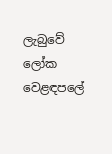ලැබුවේ ලෝක වෙළඳපලේ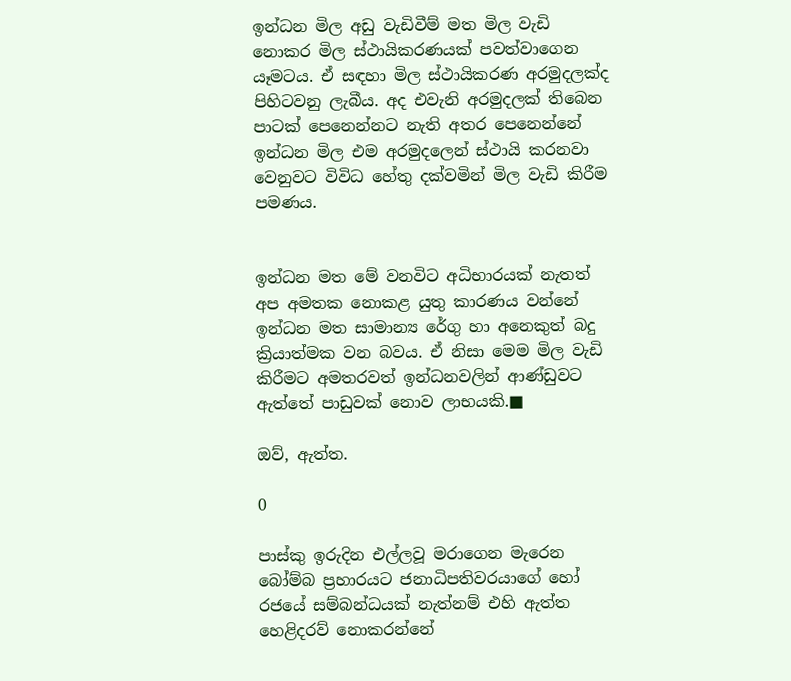ඉන්ධන මිල අඩු වැඩිවීම් මත මිල වැඩි නොකර මිල ස්ථායිකරණයක් පවත්වාගෙන යෑමටය. ඒ සඳහා මිල ස්ථායිකරණ අරමුදලක්ද පිහිටවනු ලැබීය. අද එවැනි අරමුදලක් තිබෙන පාටක් පෙනෙන්නට නැති අතර පෙනෙන්නේ ඉන්ධන මිල එම අරමුදලෙන් ස්ථායි කරනවා වෙනුවට විවිධ හේතු දක්වමින් මිල වැඩි කිරීම පමණය.


ඉන්ධන මත මේ වනවිට අධිභාරයක් නැතත් අප අමතක නොකළ යුතු කාරණය වන්නේ ඉන්ධන මත සාමාන්‍ය රේගු හා අනෙකුත් බදු ක්‍රියාත්මක වන බවය. ඒ නිසා මෙම මිල වැඩි කිරීමට අමතරවත් ඉන්ධනවලින් ආණ්ඩුවට ඇත්තේ පාඩුවක් නොව ලාභයකි.■

ඔව්, ඇත්ත.

0

පාස්කු ඉරුදින එල්ලවූ මරාගෙන මැරෙන බෝම්බ ප්‍රහාරයට ජනාධිපතිවරයාගේ හෝ රජයේ සම්බන්ධයක් නැත්නම් එහි ඇත්ත හෙළිදරව් නොකරන්නේ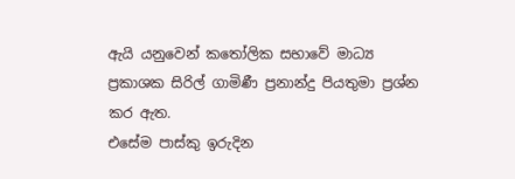ඇයි යනුවෙන් කතෝලික සභාවේ මාධ්‍ය ප්‍රකාශක සිරිල් ගාමිණී ප්‍රනාන්දු පියතුමා ප්‍රශ්න කර ඇත.
එසේම පාස්කු ඉරුදින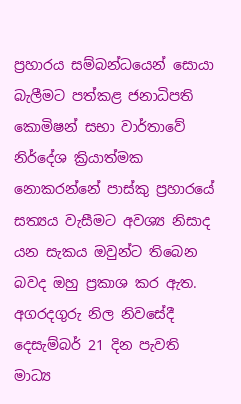ප්‍රහාරය සම්බන්ධයෙන් සොයා බැලීමට පත්කළ ජනාධිපති කොමිෂන් සභා වාර්තාවේ නිර්දේශ ක්‍රියාත්මක නොකරන්නේ පාස්කු ප්‍රහාරයේ සත්‍යය වැසීමට අවශ්‍ය නිසාද යන සැකය ඔවුන්ට තිබෙන බවද ඔහු ප්‍රකාශ කර ඇත.
අගරදගුරු නිල නිවසේදී දෙසැම්බර් 21 දින පැවති මාධ්‍ය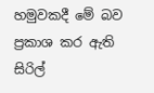හමුවකදී මේ බව ප්‍රකාශ කර ඇති සිරිල්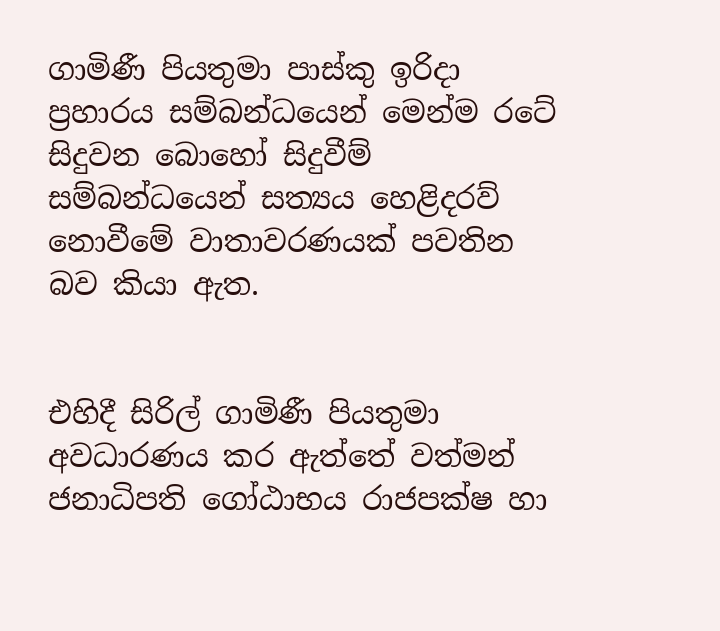ගාමිණී පියතුමා පාස්කු ඉරිදා ප්‍රහාරය සම්බන්ධයෙන් මෙන්ම රටේ සිදුවන බොහෝ සිදුවීම් සම්බන්ධයෙන් සත්‍යය හෙළිදරව් නොවීමේ වාතාවරණයක් පවතින බව කියා ඇත.


එහිදී සිරිල් ගාමිණී පියතුමා අවධාරණය කර ඇත්තේ වත්මන් ජනාධිපති ගෝඨාභය රාජපක්ෂ හා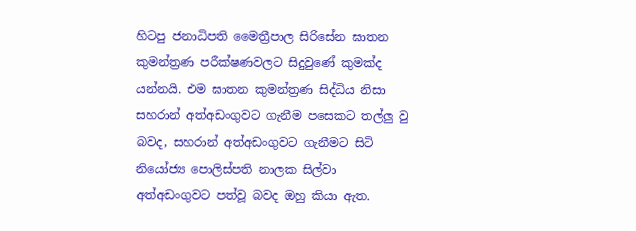හිටපු ජනාධිපති මෛත්‍රීපාල සිරිසේන ඝාතන කුමන්ත්‍රණ පරීක්ෂණවලට සිදුවුණේ කුමක්ද යන්නයි. එම ඝාතන කුමන්ත්‍රණ සිද්ධිය නිසා සහරාන් අත්අඩංගුවට ගැනීම පසෙකට තල්ලු වු බවද, සහරාන් අත්අඩංගුවට ගැනීමට සිටි නියෝජ්‍ය පොලිස්පති නාලක සිල්වා අත්අඩංගුවට පත්වූ බවද ඔහු කියා ඇත.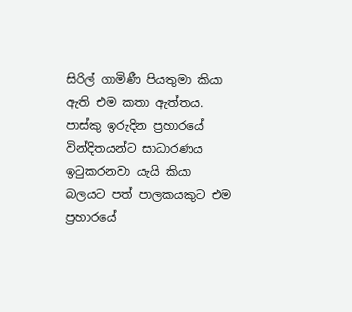සිරිල් ගාමිණී පියතුමා කියා ඇති එම කතා ඇත්තය. පාස්කු ඉරුදින ප්‍රහාරයේ වින්දිතයන්ට සාධාරණය ඉටුකරනවා යැයි කියා බලයට පත් පාලකයකුට එම ප්‍රහාරයේ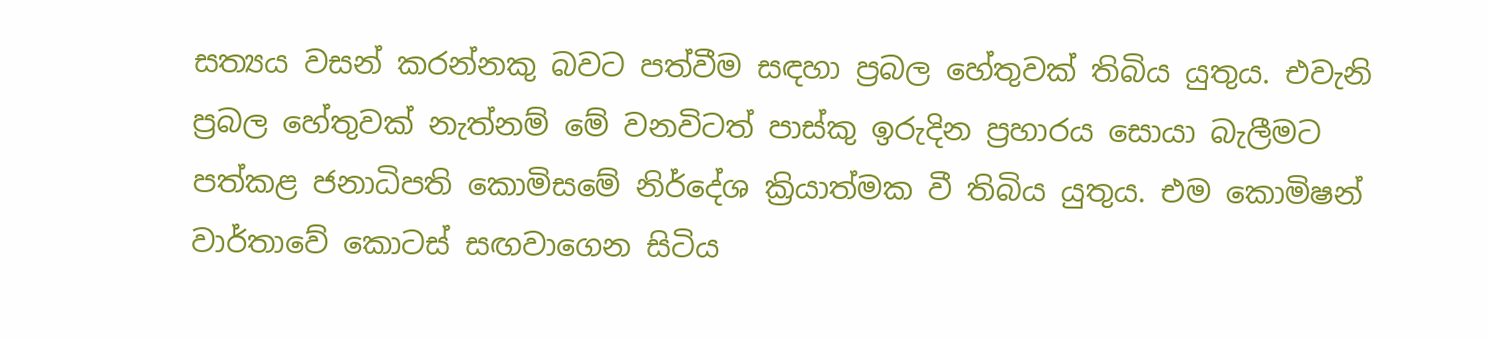සත්‍යය වසන් කරන්නකු බවට පත්වීම සඳහා ප්‍රබල හේතුවක් තිබිය යුතුය. එවැනි ප්‍රබල හේතුවක් නැත්නම් මේ වනවිටත් පාස්කු ඉරුදින ප්‍රහාරය සොයා බැලීමට පත්කළ ජනාධිපති කොමිසමේ නිර්දේශ ක්‍රියාත්මක වී තිබිය යුතුය. එම කොමිෂන් වාර්තාවේ කොටස් සඟවාගෙන සිටිය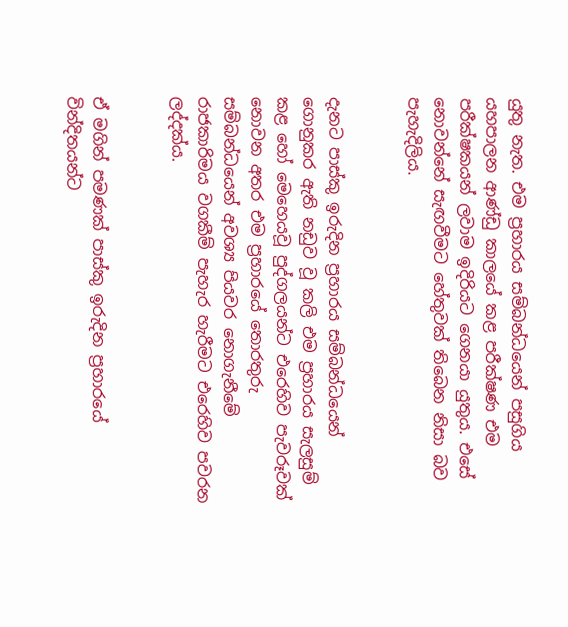යුතු නැත. එම ප්‍රහාරය සම්බන්ධයෙන් පසුගිය යහපාලන ආණ්ඩු කාලයේ කළ පරීක්ෂණ එම පරීක්ෂකයන් ලවාම ඉදිරියට ගෙනයා යුතුය. එසේ නොවන්නේ සැඟවීමට හේතුවක් තිබෙන නිසා බව පැහැදිලිය.


දැනට පාස්කු ඉරුදින ප්‍රහාරය සම්බන්ධයෙන් ගොනුකර ඇති නඩුව වූ කලි එම ප්‍රහාරය සැලසුම් කළ හෝ මෙහෙයවූ පුද්ගලයන්ට එරෙහිව පැවරූවක් නොවන අතර එම ප්‍රහාරයේ තොරතුරු සම්බන්ධයෙන් අවශ්‍ය පියවර නොගැනීමේ රාජකාරිමය වගකීම් පැහැර හැරීමට එරෙහිව පවරන ලද්දක්ය.


ඒ මගින් පමණක් පාස්කු ඉරුදින ප්‍රහාරයේ වින්දිතයන්ට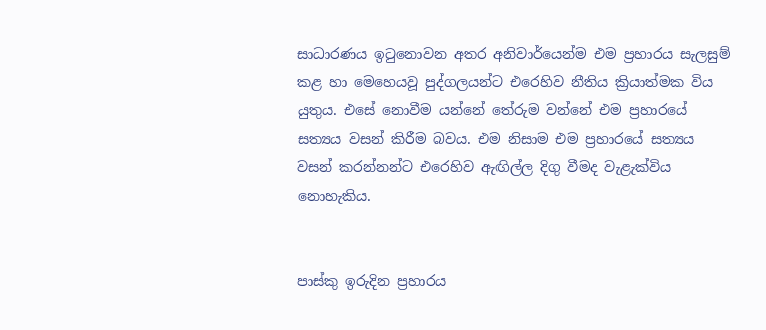සාධාරණය ඉටුනොවන අතර අනිවාර්යෙන්ම එම ප්‍රහාරය සැලසුම් කළ හා මෙහෙයවූ පුද්ගලයන්ට එරෙහිව නීතිය ක්‍රියාත්මක විය යුතුය. එසේ නොවීම යන්නේ තේරුම වන්නේ එම ප්‍රහාරයේ සත්‍යය වසන් කිරීම බවය. එම නිසාම එම ප්‍රහාරයේ සත්‍යය වසන් කරන්නන්ට එරෙහිව ඇඟිල්ල දිගු වීමද වැළැක්විය නොහැකිය.


පාස්කු ඉරුදින ප්‍රහාරය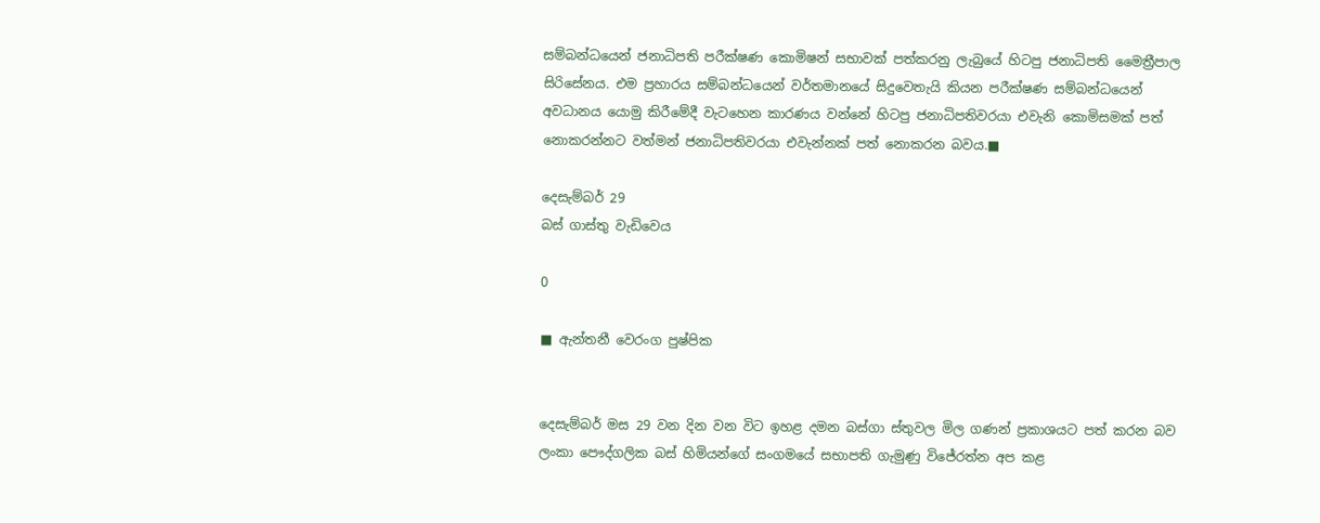සම්බන්ධයෙන් ජනාධිපති පරීක්ෂණ කොමිෂන් සභාවක් පත්කරනු ලැබුයේ හිටපු ජනාධිපති මෛත්‍රීපාල සිරිසේනය. එම ප්‍රහාරය සම්බන්ධයෙන් වර්තමානයේ සිදුවෙතැයි කියන පරීක්ෂණ සම්බන්ධයෙන් අවධානය යොමු කිරීමේදී වැටහෙන කාරණය වන්නේ හිටපු ජනාධිපතිවරයා එවැනි කොමිසමක් පත් නොකරන්නට වත්මන් ජනාධිපතිවරයා එවැන්නක් පත් නොකරන බවය.■

දෙසැම්බර් 29
බස් ගාස්තු වැඩිවෙය

0

■ ඇන්තනී වෙරංග පුෂ්පික


දෙසැම්බර් මස 29 වන දින වන විට ඉහළ දමන බස්ගා ස්තුවල මිල ගණන් ප්‍රකාශයට පත් කරන බව ලංකා පෞද්ගලික බස් හිමියන්ගේ සංගමයේ සභාපති ගැමුණු විජේරත්න අප කළ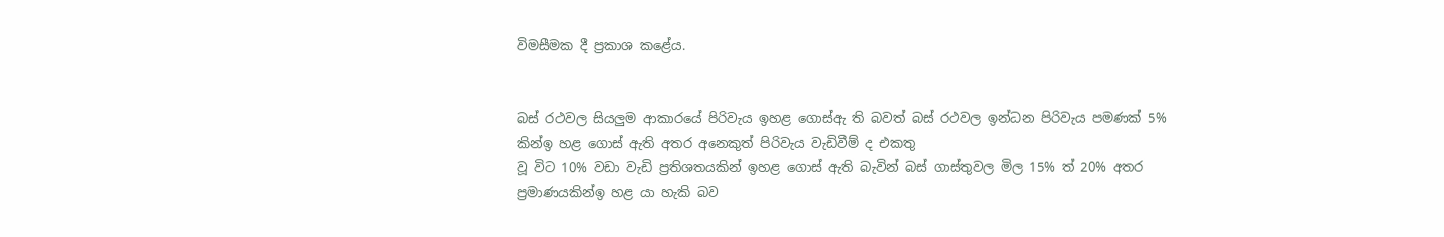විමසීමක දී ප්‍රකාශ කළේය.


බස් රථවල සියලුම ආකාරයේ පිරිවැය ඉහළ ගොස්ඇ ති බවත් බස් රථවල ඉන්ධන පිරිවැය පමණක් 5% කින්ඉ හළ ගොස් ඇති අතර අනෙකුත් පිරිවැය වැඩිවීම් ද එකතු
වූ විට 10% වඩා වැඩි ප්‍රතිශතයකින් ඉහළ ගොස් ඇති බැවින් බස් ගාස්තුවල මිල 15% ත් 20% අතර ප්‍රමාණයකින්ඉ හළ යා හැකි බව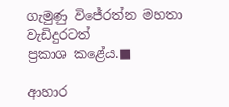ගැමුණු විජේරත්න මහතා වැඩිදුරටත්
ප්‍රකාශ කළේය.■

ආහාර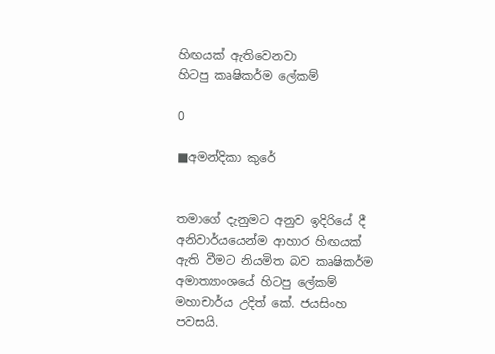හිඟයක් ඇතිවෙනවා
හිටපු කෘෂිකර්ම ලේකම්

0

■අමන්දිකා කුරේ


තමාගේ දැනුමට අනුව ඉදිරියේ දී අනිවාර්යයෙන්ම ආහාර හිඟයක් ඇති වීමට නියමිත බව කෘෂිකර්ම අමාත්‍යාංශයේ හිටපු ලේකම් මහාචාර්ය උදිත් කේ. ජයසිංහ පවසයි.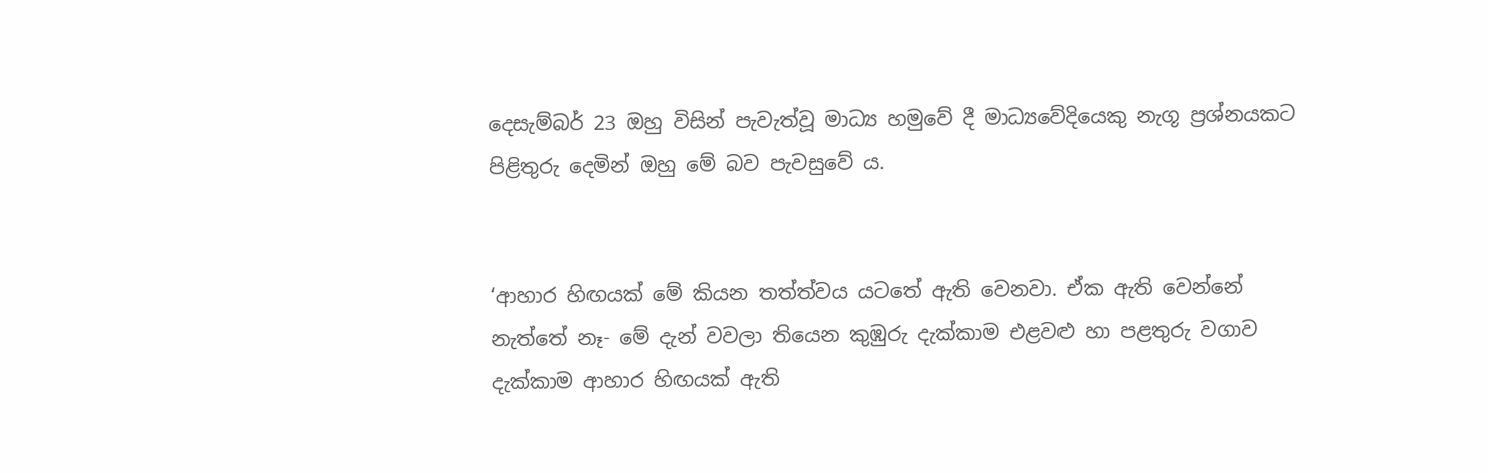දෙසැම්බර් 23 ඔහු විසින් පැවැත්වූ මාධ්‍ය හමුවේ දී මාධ්‍යවේදියෙකු නැගූ ප්‍රශ්නයකට පිළිතුරු දෙමින් ඔහු මේ බව පැවසුවේ ය.


‘ආහාර හිඟයක් මේ කියන තත්ත්වය යටතේ ඇති වෙනවා. ඒක ඇති වෙන්නේ නැත්තේ නෑ- මේ දැන් වවලා තියෙන කුඹුරු දැක්කාම එළවළු හා පළතුරු වගාව දැක්කාම ආහාර හිඟයක් ඇති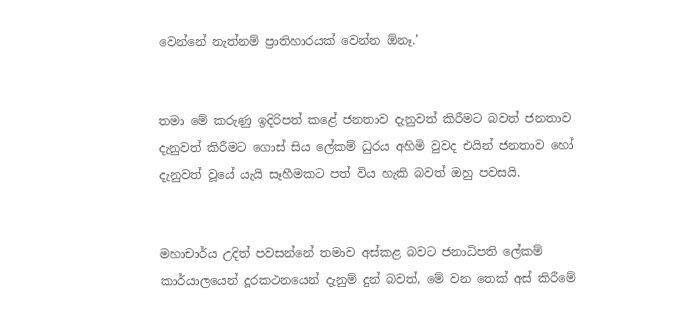වෙන්නේ නැත්නම් ප්‍රාතිහාරයක් වෙන්න ඕනෑ.’


තමා මේ කරුණු ඉදිරිපත් කළේ ජනතාව දැනුවත් කිරීමට බවත් ජනතාව දැනුවත් කිරීමට ගොස් සිය ලේකම් ධුරය අහිමි වුවද එයින් ජනතාව හෝ දැනුවත් වූයේ යැයි සෑහීමකට පත් විය හැකි බවත් ඔහු පවසයි.


මහාචාර්ය උදිත් පවසන්නේ තමාව අස්කළ බවට ජනාධිපති ලේකම් කාර්යාලයෙන් දූරකථනයෙන් දැනුම් දුන් බවත්, මේ වන තෙක් අස් කිරීමේ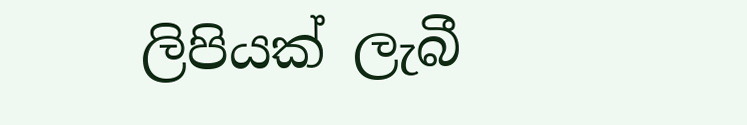ලිපියක් ලැබී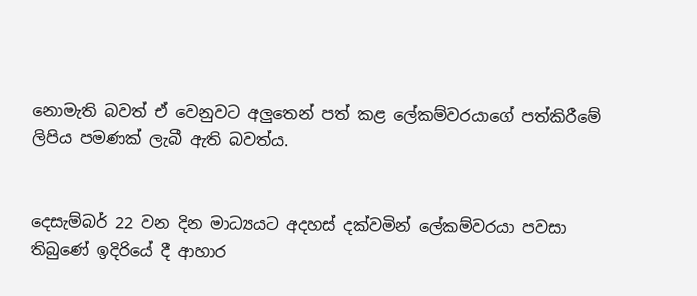නොමැති බවත් ඒ වෙනුවට අලුතෙන් පත් කළ ලේකම්වරයාගේ පත්කිරීමේ ලිපිය පමණක් ලැබී ඇති බවත්ය.


දෙසැම්බර් 22 වන දින මාධ්‍යයට අදහස් දක්වමින් ලේකම්වරයා පවසා තිබුණේ ඉදිරියේ දී ආහාර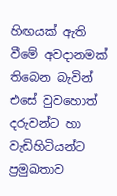හිඟයක් ඇති වීමේ අවදානමක් තිබෙන බැවින් එසේ වුවහොත් දරුවන්ට හා වැඩිහිටියන්ට ප්‍රමුඛතාව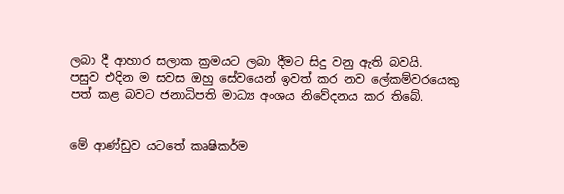ලබා දී ආහාර සලාක ක්‍රමයට ලබා දීමට සිදු වනු ඇති බවයි.
පසුව එදින ම සවස ඔහු සේවයෙන් ඉවත් කර නව ලේකම්වරයෙකු පත් කළ බවට ජනාධිපති මාධ්‍ය අංශය නිවේදනය කර තිබේ.


මේ ආණ්ඩුව යටතේ කෘෂිකර්ම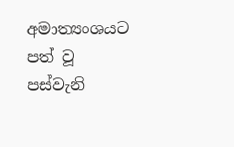අමාත්‍යංශයට පත් වූ පස්වැනි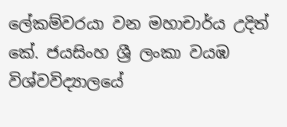ලේකම්වරයා වන මහාචාර්ය උදිත් කේ. ජයසිංහ ශ්‍රී ලංකා වයඹ විශ්වවිද්‍යාලයේ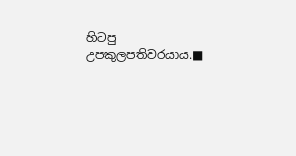හිටපු උපකුලපතිවරයාය.■